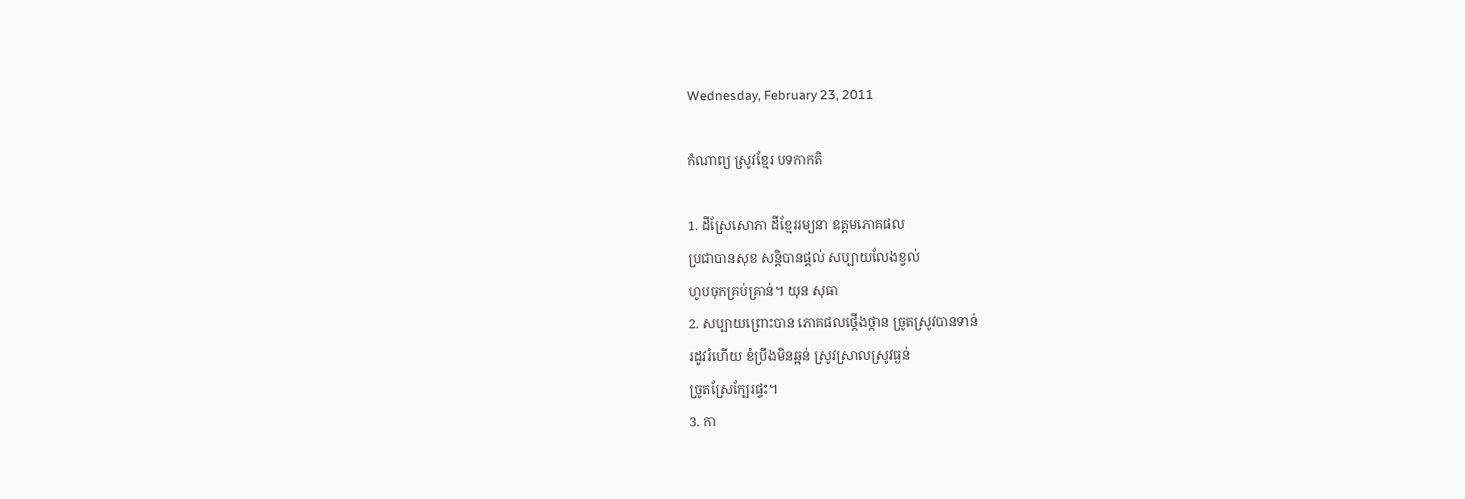Wednesday, February 23, 2011

កំណាព្យ ស្រូវខ្មែរ បទកាកតិ

1. ដីស្រែសោភា ដីខ្មែររម្យនា ឧត្តមភោគផល
ប្រជាបានសុខ សន្ដិបានផ្ដល់ សប្បាយលែងខ្វល់
ហូបចុកគ្រប់គ្រាន់។ យុន សុធា
2. សប្បាយព្រោះបាន ភោគផលថ្កើងថ្កាន ច្រូតស្រូវបានទាន់
រដូវរំហើយ ខំប្រឹងមិនឆ្អន់ ស្រូវស្រាលស្រូវធ្ងន់
ច្រូតស្រែក្បែរផ្ទះ។
3. កា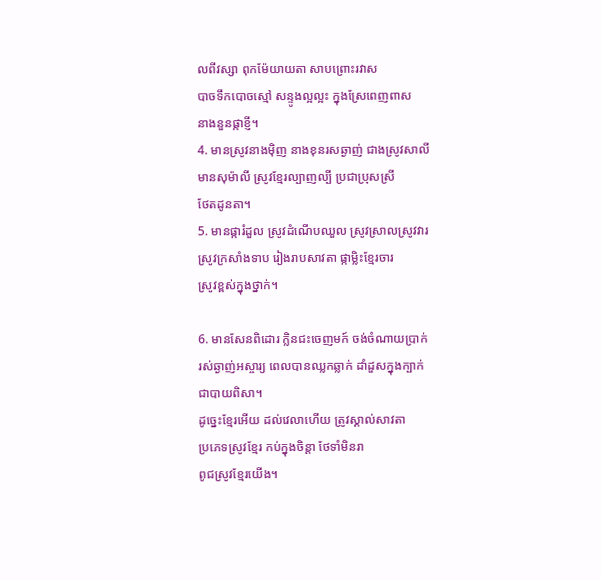លពីវស្សា ពុកម៉ែយាយតា សាបព្រោះរវាស
បាចទឹកបោចស្មៅ សន្ទូងល្អល្អះ ក្នុងស្រែពេញពាស
នាងនួនផ្កាខ្ញី។
4. មានស្រូវនាងម៉ិញ នាងខុនរសឆ្ងាញ់ ជាងស្រូវសាលី
មានសុម៉ាលី ស្រូវខ្មែរល្បាញល្បី ប្រជាប្រុសស្រី
ថែតដូនតា។
5. មានផ្ការំដួល ស្រូវដំណើបឈួល ស្រូវស្រាលស្រូវវារ
ស្រូវក្រសាំងទាប រៀងរាបសាវតា ផ្កាម្លិះខ្មែរចារ
ស្រូវខ្ពស់ក្នុងថ្នាក់។

6. មានសែនពិដោរ ក្លិនជះចេញមក៍ ចង់ចំណាយប្រាក់
រស់ឆ្ងាញ់អស្ចារ្យ ពេលបានឈ្លកឆ្លាក់ ដាំដួសក្នុងក្បាក់
ជាបាយពិសា។
ដូច្នេះខ្មែរអើយ ដល់វេលាហើយ ត្រូវស្គាល់សាវតា
ប្រភេទស្រូវខ្មែរ កប់ក្នុងចិន្តា ថែទាំមិនរា
ពូជស្រូវខ្មែរយើង។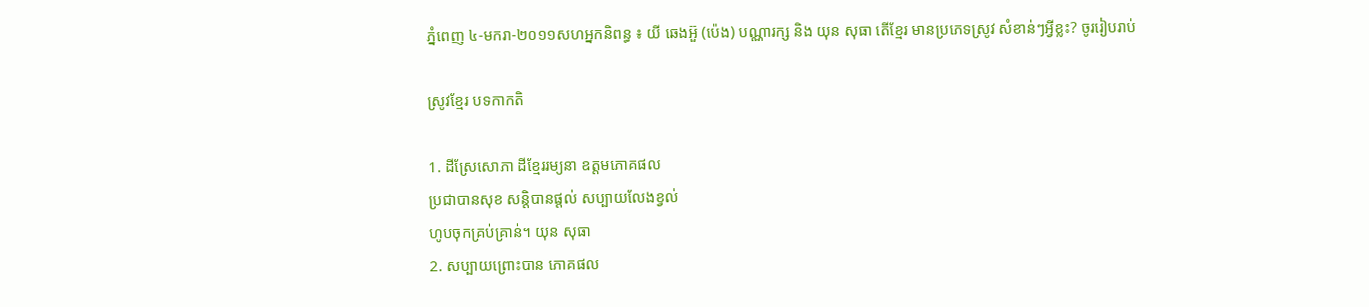ភ្នំពេញ ៤-មករា-២០១១សហអ្នកនិពន្ធ ៖ យី ឆេងអ៊ួ (ប៉េង) បណ្ណារក្ស និង យុន សុធា តើខ្មែរ មានប្រភេទស្រូវ សំខាន់ៗអ្វីខ្លះ? ចូររៀបរាប់

ស្រូវខ្មែរ បទកាកតិ

1. ដីស្រែសោភា ដីខ្មែររម្យនា ឧត្តមភោគផល
ប្រជាបានសុខ សន្ដិបានផ្ដល់ សប្បាយលែងខ្វល់
ហូបចុកគ្រប់គ្រាន់។ យុន សុធា
2. សប្បាយព្រោះបាន ភោគផល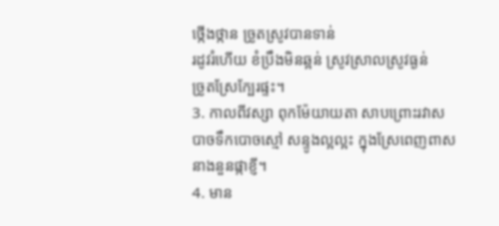ថ្កើងថ្កាន ច្រូតស្រូវបានទាន់
រដូវរំហើយ ខំប្រឹងមិនឆ្អន់ ស្រូវស្រាលស្រូវធ្ងន់
ច្រូតស្រែក្បែរផ្ទះ។
3. កាលពីវស្សា ពុកម៉ែយាយតា សាបព្រោះរវាស
បាចទឹកបោចស្មៅ សន្ទូងល្អល្អះ ក្នុងស្រែពេញពាស
នាងនួនផ្កាខ្ញី។
4. មាន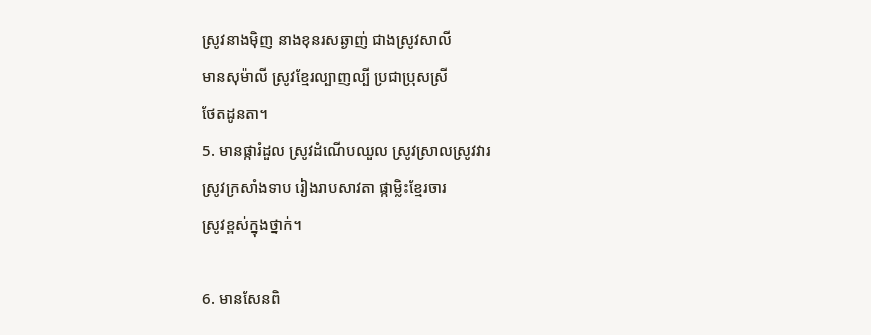ស្រូវនាងម៉ិញ នាងខុនរសឆ្ងាញ់ ជាងស្រូវសាលី
មានសុម៉ាលី ស្រូវខ្មែរល្បាញល្បី ប្រជាប្រុសស្រី
ថែតដូនតា។
5. មានផ្ការំដួល ស្រូវដំណើបឈួល ស្រូវស្រាលស្រូវវារ
ស្រូវក្រសាំងទាប រៀងរាបសាវតា ផ្កាម្លិះខ្មែរចារ
ស្រូវខ្ពស់ក្នុងថ្នាក់។

6. មានសែនពិ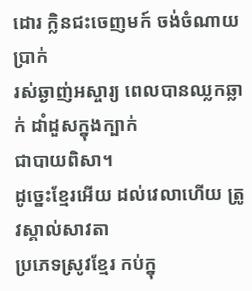ដោរ ក្លិនជះចេញមក៍ ចង់ចំណាយប្រាក់
រស់ឆ្ងាញ់អស្ចារ្យ ពេលបានឈ្លកឆ្លាក់ ដាំដួសក្នុងក្បាក់
ជាបាយពិសា។
ដូច្នេះខ្មែរអើយ ដល់វេលាហើយ ត្រូវស្គាល់សាវតា
ប្រភេទស្រូវខ្មែរ កប់ក្នុ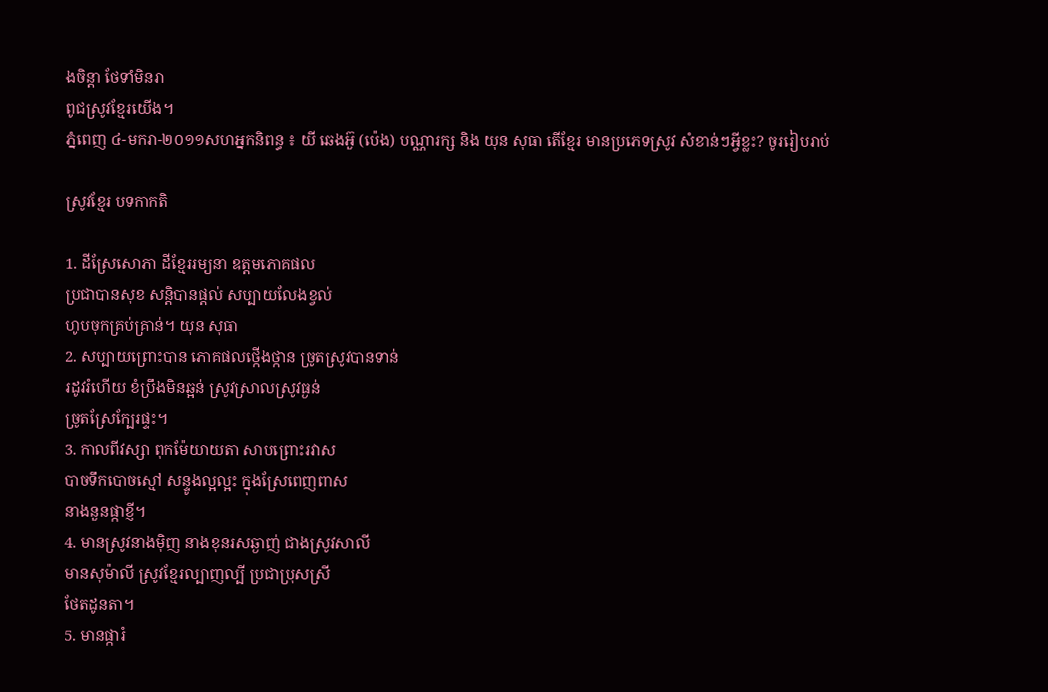ងចិន្តា ថែទាំមិនរា
ពូជស្រូវខ្មែរយើង។
ភ្នំពេញ ៤-មករា-២០១១សហអ្នកនិពន្ធ ៖ យី ឆេងអ៊ួ (ប៉េង) បណ្ណារក្ស និង យុន សុធា តើខ្មែរ មានប្រភេទស្រូវ សំខាន់ៗអ្វីខ្លះ? ចូររៀបរាប់

ស្រូវខ្មែរ បទកាកតិ

1. ដីស្រែសោភា ដីខ្មែររម្យនា ឧត្តមភោគផល
ប្រជាបានសុខ សន្ដិបានផ្ដល់ សប្បាយលែងខ្វល់
ហូបចុកគ្រប់គ្រាន់។ យុន សុធា
2. សប្បាយព្រោះបាន ភោគផលថ្កើងថ្កាន ច្រូតស្រូវបានទាន់
រដូវរំហើយ ខំប្រឹងមិនឆ្អន់ ស្រូវស្រាលស្រូវធ្ងន់
ច្រូតស្រែក្បែរផ្ទះ។
3. កាលពីវស្សា ពុកម៉ែយាយតា សាបព្រោះរវាស
បាចទឹកបោចស្មៅ សន្ទូងល្អល្អះ ក្នុងស្រែពេញពាស
នាងនួនផ្កាខ្ញី។
4. មានស្រូវនាងម៉ិញ នាងខុនរសឆ្ងាញ់ ជាងស្រូវសាលី
មានសុម៉ាលី ស្រូវខ្មែរល្បាញល្បី ប្រជាប្រុសស្រី
ថែតដូនតា។
5. មានផ្ការំ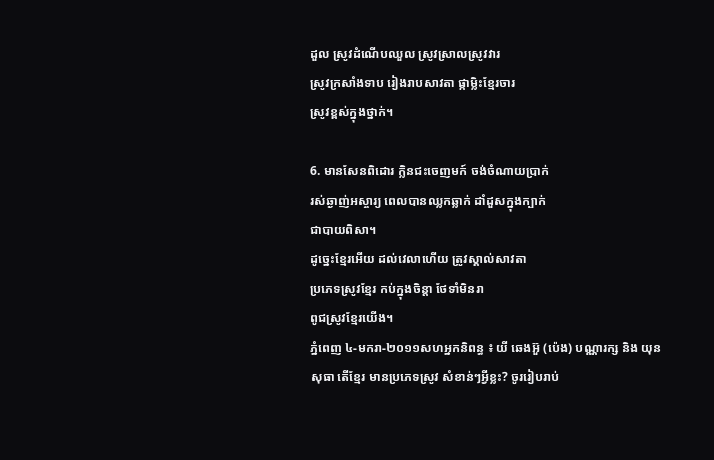ដួល ស្រូវដំណើបឈួល ស្រូវស្រាលស្រូវវារ
ស្រូវក្រសាំងទាប រៀងរាបសាវតា ផ្កាម្លិះខ្មែរចារ
ស្រូវខ្ពស់ក្នុងថ្នាក់។

6. មានសែនពិដោរ ក្លិនជះចេញមក៍ ចង់ចំណាយប្រាក់
រស់ឆ្ងាញ់អស្ចារ្យ ពេលបានឈ្លកឆ្លាក់ ដាំដួសក្នុងក្បាក់
ជាបាយពិសា។
ដូច្នេះខ្មែរអើយ ដល់វេលាហើយ ត្រូវស្គាល់សាវតា
ប្រភេទស្រូវខ្មែរ កប់ក្នុងចិន្តា ថែទាំមិនរា
ពូជស្រូវខ្មែរយើង។
ភ្នំពេញ ៤-មករា-២០១១សហអ្នកនិពន្ធ ៖ យី ឆេងអ៊ួ (ប៉េង) បណ្ណារក្ស និង យុន សុធា តើខ្មែរ មានប្រភេទស្រូវ សំខាន់ៗអ្វីខ្លះ? ចូររៀបរាប់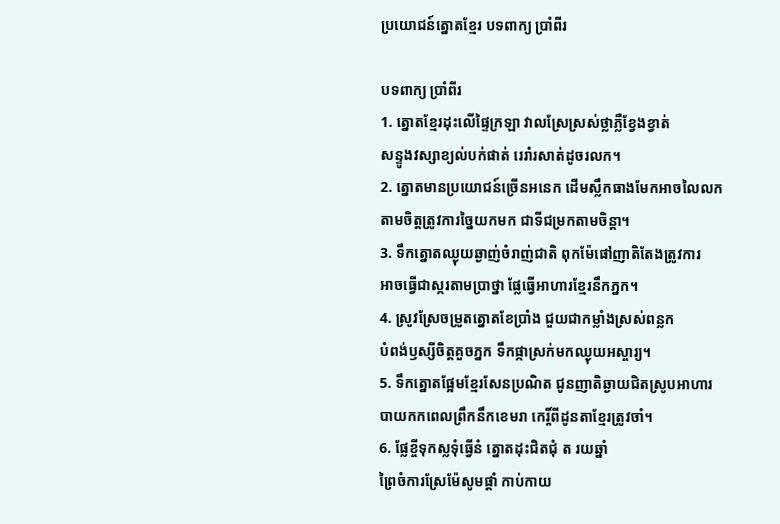ប្រយោជន៍ត្នោតខ្មែរ បទពាក្យ ប្រាំពីរ

បទពាក្យ ប្រាំពីរ
1. ត្នោតខ្មែរដុះលើផ្ទៃក្រឡា វាលស្រែស្រស់ថ្លាភ្លឺខ្វែងខ្វាត់
សន្ទូងវស្សាខ្យល់បក់ផាត់ រេរាំរសាត់ដូចរលក។
2. ត្នោតមានប្រយោជន៍ច្រើនអនេក ដើមស្លឹកធាងមែកអាចលៃលក
តាមចិត្តត្រូវការច្នៃយកមក ជាទីជម្រកតាមចិន្តា។
3. ទឹកត្នោតឈ្ងុយឆ្ងាញ់ចំរាញ់ជាតិ ពុកម៉ែផៅញាតិតែងត្រូវការ
អាចធ្វើជាស្ករតាមប្រាថ្នា ផ្លែធ្វើអាហារខ្មែរនឹកភ្នក។
4. ស្រូវស្រែចម្រូតត្នោតខែប្រាំង ជួយជាកម្លាំងស្រស់ពន្លក
បំពង់ឫស្សីចិត្តគួចភ្នក ទឹកផ្កាស្រក់មកឈ្ងុយអស្ចារ្យ។
5. ទឹកត្នោតផ្អែមខ្មែរសែនប្រណិត ជូនញាតិឆ្ងាយជិតស្រូបអាហារ
បាយកកពេលព្រឹកនឹកខេមរា កេរ្តិ៍ពីដូនតាខ្មែរត្រូវចាំ។
6. ផ្លែខ្ចីទុកស្លទុំធ្វើនំ ត្នោតដុះជិតជុំ ត រយឆ្នាំ
ព្រៃចំការស្រែម៉ែសូមផ្តាំ កាប់កាយ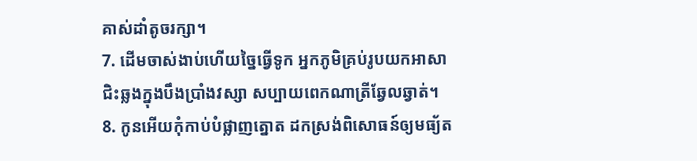គាស់ដាំតូចរក្សា។
7. ដើមចាស់ងាប់ហើយច្នៃធ្វើទូក អ្នកភូមិគ្រប់រូបយកអាសា
ជិះឆ្លងក្នុងបឹងប្រាំងវស្សា សប្បាយពេកណាត្រីឆ្វែលឆ្វាត់។
8. កូនអើយកុំកាប់បំផ្លាញត្នោត ដកស្រង់ពិសោធន៍ឲ្យមធ្យ័ត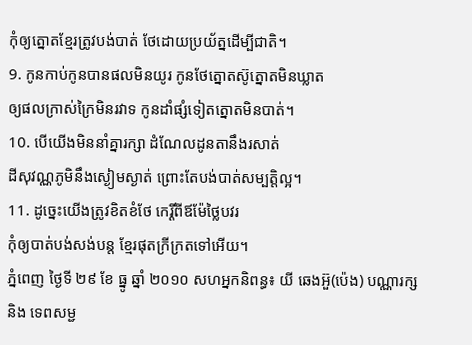កុំឲ្យត្នោតខ្មែរត្រូវបង់បាត់ ថែដោយប្រយ័ត្នដើម្បីជាតិ។
9. កូនកាប់កូនបានផលមិនយូរ កូនថែត្នោតស៊ូត្នោតមិនឃ្លាត
ឲ្យផលក្រាស់ក្រៃមិនរវាទ កូនដាំផ្សំទៀតត្នោតមិនបាត់។
10. បើយើងមិននាំគ្នារក្សា ដំណែលដូនតានឹងរសាត់
ដីសុវណ្ណភូមិនឹងស្ងៀមស្ងាត់ ព្រោះតែបង់បាត់សម្បត្តិល្អ។
11. ដូច្នេះយើងត្រូវខិតខំថែ កេរ្តិ៍ពីឪម៉ែថ្លៃបវរ
កុំឲ្យបាត់បង់សង់បន្ត ខ្មែរផុតក្រីក្រតទៅអើយ។
ភ្នំពេញ ថ្ងៃទី ២៩ ខែ ធ្នូ ឆ្នាំ ២០១០ សហអ្នកនិពន្ធ៖ យី ឆេងអ៊ួ(ប៉េង) បណ្ណារក្ស
និង ទេពសម្ជ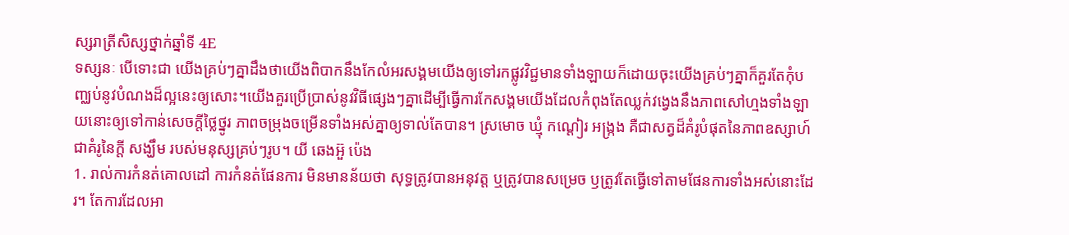ស្សរាត្រីសិស្សថ្នាក់ឆ្នាំទី 4E
ទស្សនៈ បើទោះជា យើងគ្រប់ៗគ្នាដឹងថាយើងពិបាកនឹងកែលំអរសង្គមយើងឲ្យទៅរកផ្លូវវិជ្ជមានទាំងឡាយក៏ដោយចុះយើងគ្រប់ៗគ្នាក៏គួរតែកុំបញ្ឈប់នូវបំណងដ៏ល្អនេះឲ្យសោះ។យើងគួរប្រើប្រាស់នូវវិធីផ្សេងៗគ្នាដើម្បីធ្វើការកែសង្គមយើងដែលកំពុងតែឈ្លក់វង្វេងនឹងភាពសៅហ្មងទាំងឡាយនោះឲ្យទៅកាន់សេចក្តីថ្លៃថ្នូរ ភាពចម្រុងចម្រើនទាំងអស់គ្នាឲ្យទាល់តែបាន។ ស្រមោច ឃ្មុំ កណ្តៀរ អង្រ្កង គឺជាសត្វដ៏គំរូបំផុតនៃភាពឧស្សាហ៍ ជាគំរូនៃក្តី សង្ឃឹម របស់មនុស្សគ្រប់ៗរូប។ យី ឆេងអ៊ួ ប៉េង
1. រាល់ការកំនត់គោលដៅ ការកំនត់ផែនការ មិនមានន័យថា សុទ្ធត្រូវបានអនុវត្ត ឬត្រូវបានសម្រេច ឫត្រូវតែធ្វើទៅតាមផែនការទាំងអស់នោះដែរ។ តែការដែលអា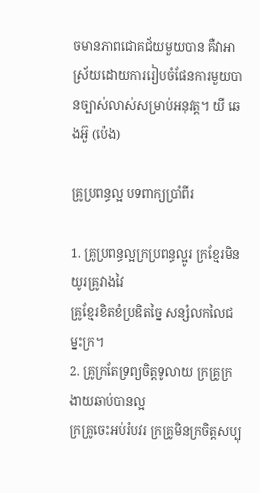ចមានភាពជោគជ័យមួយបាន គឺវាអាស្រ័យដោយការរៀបចំផែនការមួយបានច្បាស់លាស់សម្រាប់អនុវត្ត។ យី ឆេងអ៊ួ (ប៉េង)

គ្រូប្រពន្ធល្អ បទពាក្យប្រាំពីរ

1. គ្រូប្រពន្ធល្អក្រប្រពន្ធល្អូរ ក្រខ្មែរមិនយូរគ្រូវាងវៃ
គ្រូខ្មែរខិតខំប្រឌិតច្នៃ សន្សំលកលៃជម្នះក្រ។
2. គ្រូក្រតែទ្រព្យចិត្តទូលាយ ក្រគ្រូក្រងាយឆាប់បានល្អ
ក្រគ្រូចេះអប់រំបវរ ក្រគ្រូមិនក្រចិត្តសប្បុ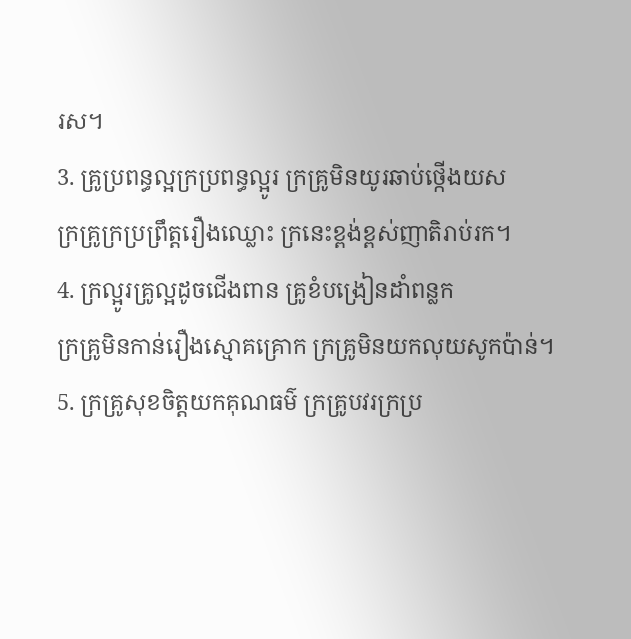រស។
3. គ្រូប្រពន្ធល្អក្រប្រពន្ធល្អូរ ក្រគ្រូមិនយូរឆាប់ថ្កើងយស
ក្រគ្រូក្រប្រព្រឹត្តរឿងឈ្លោះ ក្រនេះខ្ពង់ខ្ពស់ញាតិរាប់រក។
4. ក្រល្អូរគ្រូល្អដូចជើងពាន គ្រូខំបង្រៀនដាំពន្លក
ក្រគ្រូមិនកាន់រឿងស្មោគគ្រោក ក្រគ្រូមិនយកលុយសូកប៉ាន់។
5. ក្រគ្រូសុខចិត្តយកគុណធម៌ ក្រគ្រូបវរក្រប្រ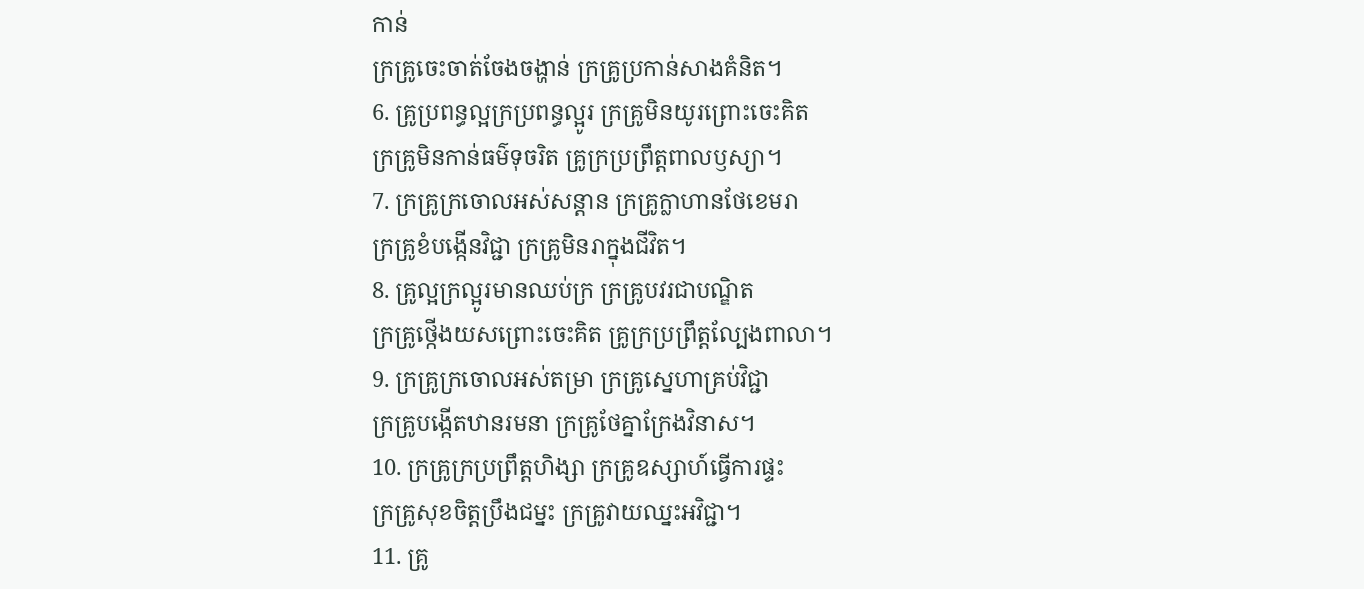កាន់
ក្រគ្រូចេះចាត់ចែងចង្ហាន់ ក្រគ្រូប្រកាន់សាងគំនិត។
6. គ្រូប្រពន្ធល្អក្រប្រពន្ធល្អូរ ក្រគ្រូមិនយូរព្រោះចេះគិត
ក្រគ្រូមិនកាន់ធម៌ទុចរិត គ្រូក្រប្រព្រឹត្តពាលឫស្យា។
7. ក្រគ្រូក្រចោលអស់សន្តាន ក្រគ្រូក្លាហានថែខេមរា
ក្រគ្រូខំបង្កើនវិជ្ជា ក្រគ្រូមិនរាក្នុងជីវិត។
8. គ្រូល្អក្រល្អូរមានឈប់ក្រ ក្រគ្រូបវរជាបណ្ឌិត
ក្រគ្រូថ្កើងយសព្រោះចេះគិត គ្រូក្រប្រព្រឹត្តល្បែងពាលា។
9. ក្រគ្រូក្រចោលអស់តម្រា ក្រគ្រូស្នេហាគ្រប់វិជ្ជា
ក្រគ្រូបង្កើតឋានរមនា ក្រគ្រូថែគ្នាក្រែងវិនាស។
10. ក្រគ្រូក្រប្រព្រឹត្តហិង្សា ក្រគ្រូឧស្សាហ៍ធ្វើការផ្ទះ
ក្រគ្រូសុខចិត្តប្រឹងជម្នះ ក្រគ្រូវាយឈ្នះអវិជ្ជា។
11. គ្រូ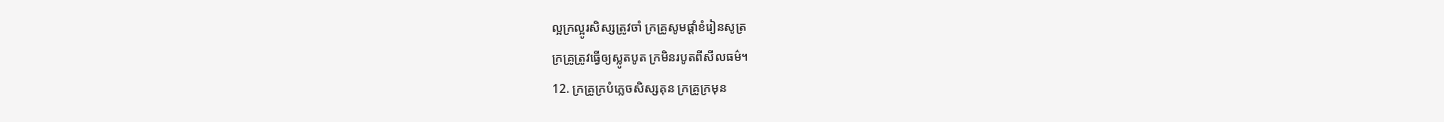ល្អក្រល្អូរសិស្សត្រូវចាំ ក្រគ្រូសូមផ្តាំខំរៀនសូត្រ
ក្រគ្រូត្រូវធ្វើឲ្យស្លូតបូត ក្រមិនរបូតពីសីលធម៌។
12. ក្រគ្រូក្របំភ្លេចសិស្សគុន ក្រគ្រូក្រមុន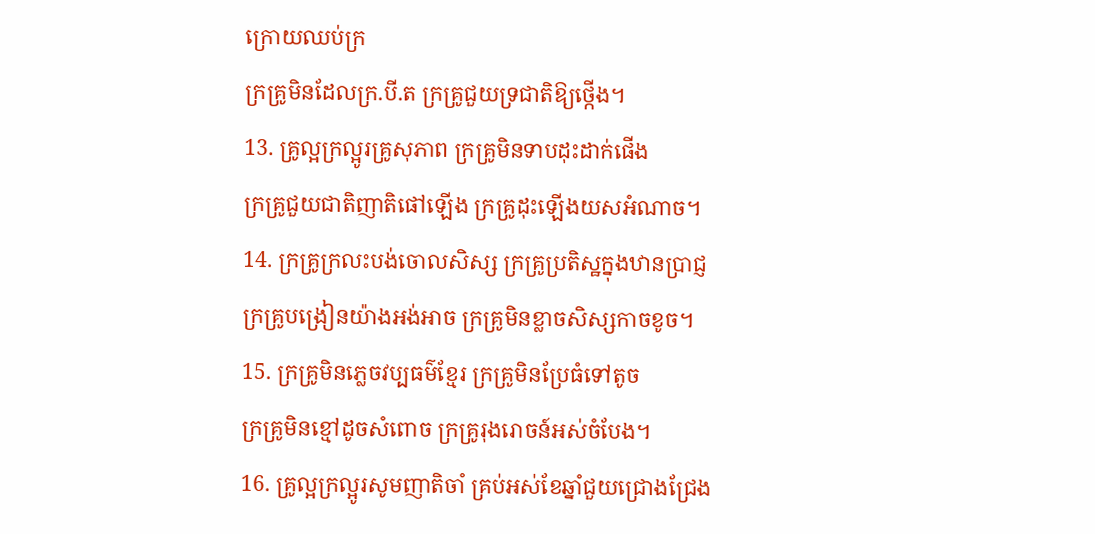ក្រោយឈប់ក្រ
ក្រគ្រូមិនដែលក្រ.បី.ត ក្រគ្រូជួយទ្រជាតិឱ្យថ្កើង។
13. គ្រូល្អក្រល្អូរគ្រូសុភាព ក្រគ្រូមិនទាបដុះដាក់ផើង
ក្រគ្រូជួយជាតិញាតិផៅឡើង ក្រគ្រូដុះឡើងយសអំណាច។
14. ក្រគ្រូក្រលះបង់ចោលសិស្ស ក្រគ្រូប្រតិស្ឋក្នុងឋានប្រាជ្ញ
ក្រគ្រូបង្រៀនយ៉ាងអង់អាច ក្រគ្រូមិនខ្លាចសិស្សកាចខូច។
15. ក្រគ្រូមិនភ្លេចវប្បធម៌ខ្មែរ ក្រគ្រូមិនប្រែធំទៅតូច
ក្រគ្រូមិនខ្មៅដូចសំពោច ក្រគ្រូរុងរោចន៍អស់ចំបែង។
16. គ្រូល្អក្រល្អូរសូមញាតិចាំ គ្រប់អស់ខែឆ្នាំជួយជ្រោងជ្រែង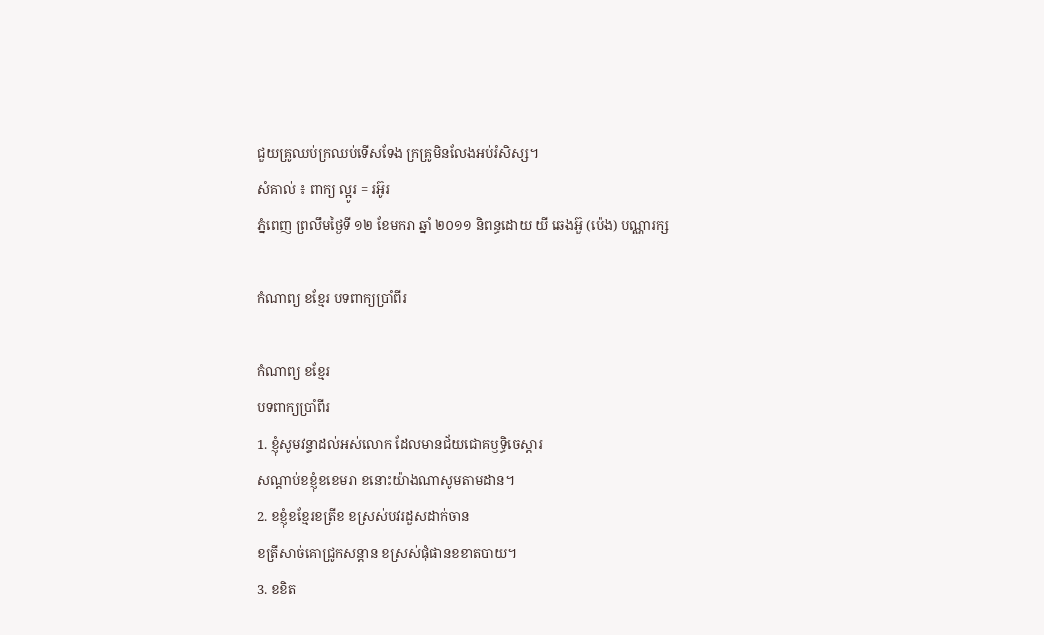ជួយគ្រូឈប់ក្រឈប់ទើសទែង ក្រគ្រូមិនលែងអប់រំសិស្ស។
សំគាល់ ៖ ពាក្យ ល្អូរ = រអ៊ូរ
ភ្នំពេញ ព្រលឹមថ្ងៃទី ១២ ខែមករា ឆ្នាំ ២០១១ និពន្ធដោយ យី ឆេងអ៊ួ (ប៉េង) បណ្ណារក្ស

កំណាព្យ ខខ្មែរ បទពាក្យប្រាំពីរ

កំណាព្យ ខខ្មែរ
បទពាក្យប្រាំពីរ
1. ខ្ញុំសូមវន្ទាដល់អស់លោក ដែលមានជ័យជោគឫទ្ធិចេស្តារ
សណ្តាប់ខខ្ញុំខខេមរា ខនោះយ៉ាងណាសូមតាមដាន។
2. ខខ្ញុំខខ្មែរខត្រីខ ខស្រស់បវរដួសដាក់ចាន
ខត្រីសាច់គោជ្រូកសន្តាន ខស្រស់ផុំផានខខាតបាយ។
3. ខខិត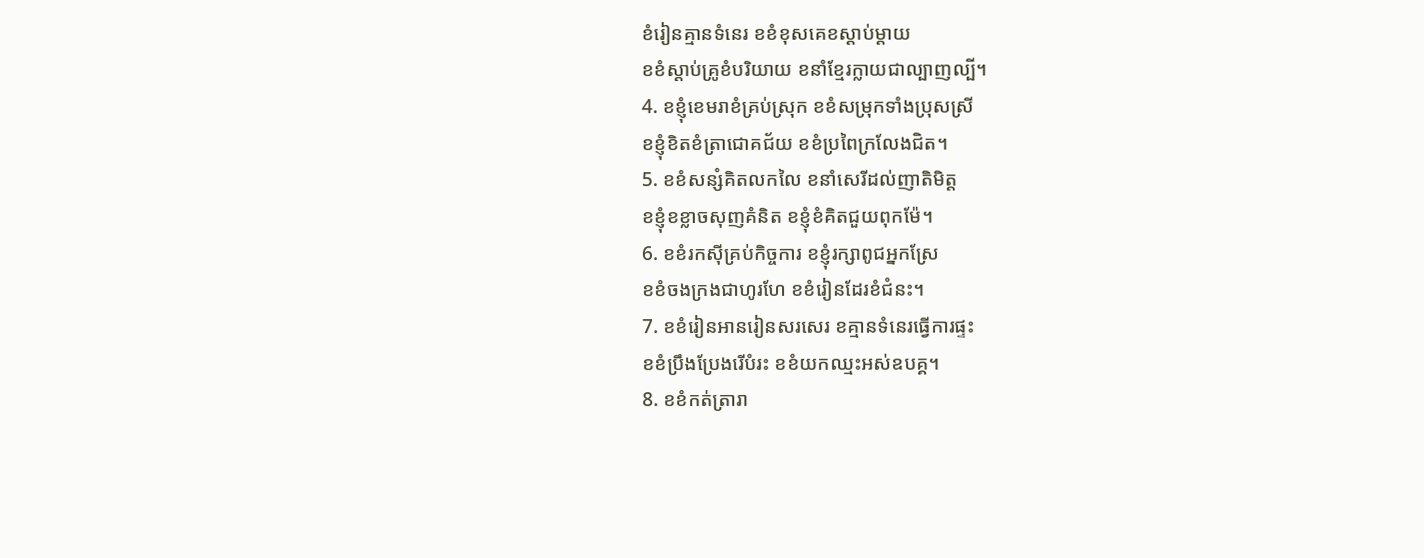ខំរៀនគ្មានទំនេរ ខខំខុសគេខស្តាប់ម្តាយ
ខខំស្តាប់គ្រូខំបរិយាយ ខនាំខ្មែរក្លាយជាល្បាញល្បី។
4. ខខ្ញុំខេមរាខំគ្រប់ស្រុក ខខំសម្រុកទាំងប្រុសស្រី
ខខ្ញុំខិតខំត្រាជោគជ័យ ខខំប្រពៃក្រលែងជិត។
5. ខខំសន្សំគិតលកលៃ ខនាំសេរីដល់ញាតិមិត្ត
ខខ្ញុំខខ្លាចសុញគំនិត ខខ្ញុំខំគិតជួយពុកម៉ែ។
6. ខខំរកស៊ីគ្រប់កិច្ចការ ខខ្ញុំរក្សាពូជអ្នកស្រែ
ខខំចងក្រងជាហូរហែ ខខំរៀនដែរខំជំនះ។
7. ខខំរៀនអានរៀនសរសេរ ខគ្មានទំនេរធ្វើការផ្ទះ
ខខំប្រឹងប្រែងរើបំរះ ខខំយកឈ្មះអស់ឧបគ្គ។
8. ខខំកត់ត្រារា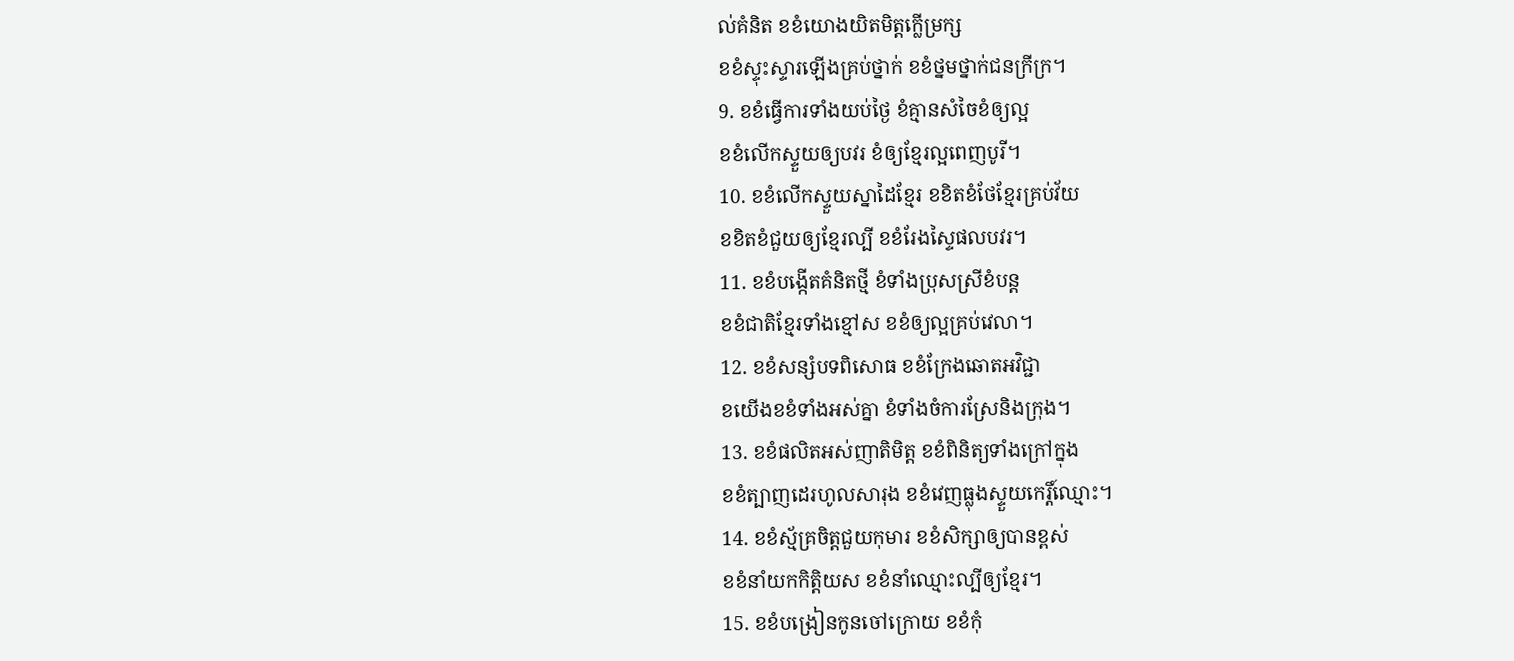ល់គំនិត ខខំយោងយិតមិត្តក្លើម្រក្ស
ខខំស្ទុះស្ទារឡើងគ្រប់ថ្នាក់ ខខំថ្នមថ្នាក់ជនក្រីក្រ។
9. ខខំធ្វើការទាំងយប់ថ្ងៃ ខំគ្មានសំចៃខំឲ្យល្អ
ខខំលើកស្ទួយឲ្យបវរ ខំឲ្យខ្មែរល្អពេញបូរី។
10. ខខំលើកស្ទួយស្នាដៃខ្មែរ ខខិតខំថែខ្មែរគ្រប់វ័យ
ខខិតខំជួយឲ្យខ្មែរល្បី ខខំរែងស្ទៃផលបវរ។
11. ខខំបង្កើតគំនិតថ្មី ខំទាំងប្រុសស្រីខំបន្ត
ខខំជាតិខ្មែរទាំងខ្មៅស ខខំឲ្យល្អគ្រប់វេលា។
12. ខខំសន្សំបទពិសោធ ខខំក្រែងឆោតអវិជ្ជា
ខយើងខខំទាំងអស់គ្នា ខំទាំងចំការស្រែនិងក្រុង។
13. ខខំផលិតអស់ញាតិមិត្ត ខខំពិនិត្យទាំងក្រៅក្នុង
ខខំត្បាញដេរហូលសារុង ខខំវេញធ្លុងស្ទួយកេរ្តិ៍ឈ្មោះ។
14. ខខំស្ម័គ្រចិត្តជួយកុមារ ខខំសិក្សាឲ្យបានខ្ពស់
ខខំនាំយកកិត្តិយស ខខំនាំឈ្មោះល្បីឲ្យខ្មែរ។
15. ខខំបង្រៀនកូនចៅក្រោយ ខខំកុំ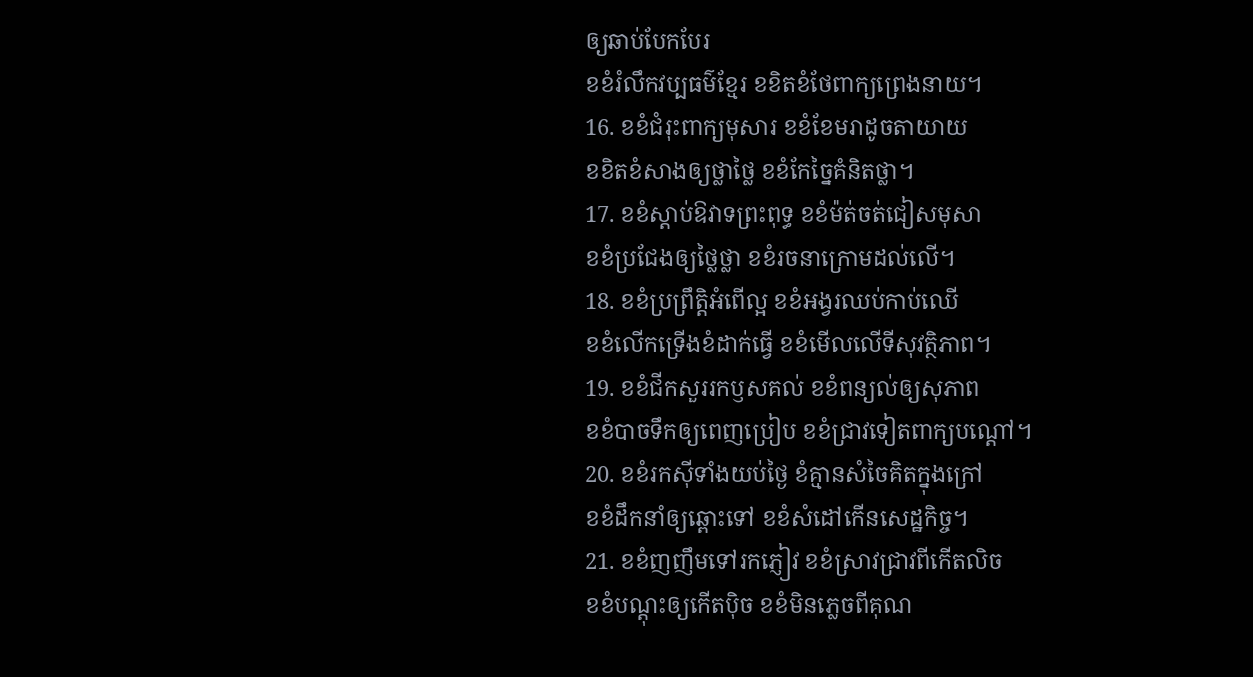ឲ្យឆាប់បែកបែរ
ខខំរំលឹកវប្បធម៌ខ្មែរ ខខិតខំថែពាក្យព្រេងនាយ។
16. ខខំជំរុះពាក្យមុសារ ខខំខែមរាដូចតាយាយ
ខខិតខំសាងឲ្យថ្លាថ្លៃ ខខំកែច្នៃគំនិតថ្លា។
17. ខខំស្តាប់ឱវាទព្រះពុទ្ធ ខខំម៉ត់ចត់ជៀសមុសា
ខខំប្រជែងឲ្យថ្លៃថ្លា ខខំរចនាក្រោមដល់លើ។
18. ខខំប្រព្រឹត្តិអំពើល្អ ខខំអង្វរឈប់កាប់ឈើ
ខខំលើកទ្រើងខំដាក់ធ្វើ ខខំមើលលើទីសុវត្ថិភាព។
19. ខខំជីកសួររកឫសគល់ ខខំពន្យល់ឲ្យសុភាព
ខខំបាចទឹកឲ្យពេញប្រៀប ខខំជ្រាវទៀតពាក្យបណ្តៅ។
20. ខខំរកស៊ីទាំងយប់ថ្ងៃ ខំគ្មានសំចៃគិតក្នុងក្រៅ
ខខំដឹកនាំឲ្យឆ្ពោះទៅ ខខំសំដៅកើនសេដ្ឋកិច្ច។
21. ខខំញញឹមទៅរកភ្ញៀវ ខខំស្រាវជ្រាវពីកើតលិច
ខខំបណ្តុះឲ្យកើតប៉ិច ខខំមិនភ្លេចពីគុណ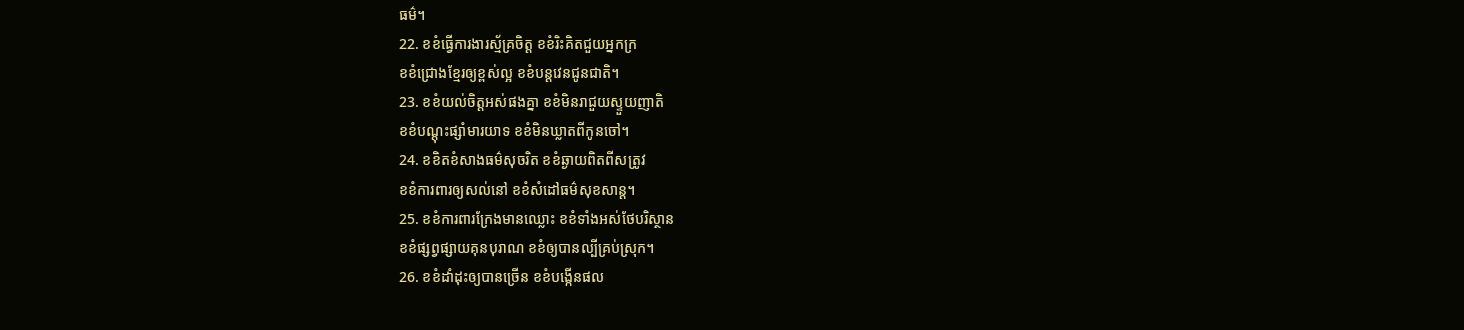ធម៌។
22. ខខំធ្វើការងារស្ម័គ្រចិត្ត ខខំរិះគិតជួយអ្នកក្រ
ខខំជ្រោងខ្មែរឲ្យខ្ពស់ល្អ ខខំបន្តវេនជូនជាតិ។
23. ខខំយល់ចិត្តអស់ផងគ្នា ខខំមិនរាជួយស្ទួយញាតិ
ខខំបណ្តុះផ្សាំមារយាទ ខខំមិនឃ្លាតពីកូនចៅ។
24. ខខិតខំសាងធម៌សុចរិត ខខំឆ្ងាយពិតពីសត្រូវ
ខខំការពារឲ្យសល់នៅ ខខំសំដៅធម៌សុខសាន្ត។
25. ខខំការពារក្រែងមានឈ្លោះ ខខំទាំងអស់ថែបរិស្ថាន
ខខំផ្សព្វផ្សាយគុនបុរាណ ខខំឲ្យបានល្បីគ្រប់ស្រុក។
26. ខខំដាំដុះឲ្យបានច្រើន ខខំបង្កើនផល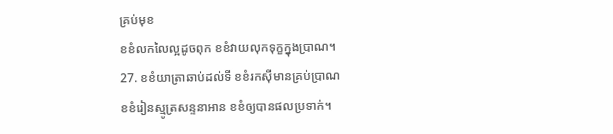គ្រប់មុខ
ខខំលកលៃល្អដូចពុក ខខំវាយលុកទុក្ខក្នុងប្រាណ។
27. ខខំយាត្រាឆាប់ដល់ទី ខខំរកស៊ីមានគ្រប់ប្រាណ
ខខំរៀនស្មូត្រសន្ទនាអាន ខខំឲ្យបានផលប្រទាក់។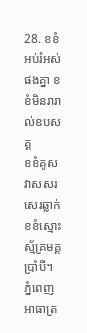28. ខខំអប់រំអស់ផងគ្នា ខខំមិនរារាល់ឧបសគ្គ
ខខំគូសវាសសរសេរឆ្លាក់ ខខំស្មោះស្ម័គ្រមគ្គប្រាំបី។
ភ្នំពេញ អាធាត្រ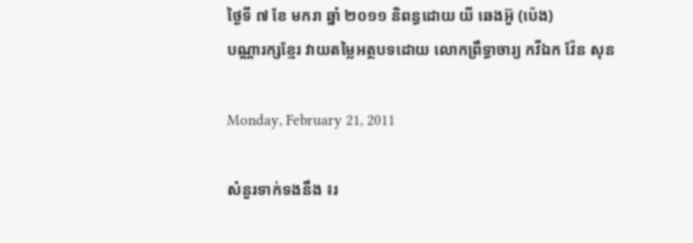ថ្ងៃទី ៧ ខែ មករា ឆ្នាំ ២០១១ និពន្ធដោយ យី ឆេងអ៊ួ (ប៉េង)
បណ្ណារក្សខ្មែរ វាយតម្លៃអត្ថបទដោយ លោកព្រឹទ្ធាចារ្យ កវីឯក វ៉ែន សុន

Monday, February 21, 2011

សំនួរទាក់ទងនឹង ៖រ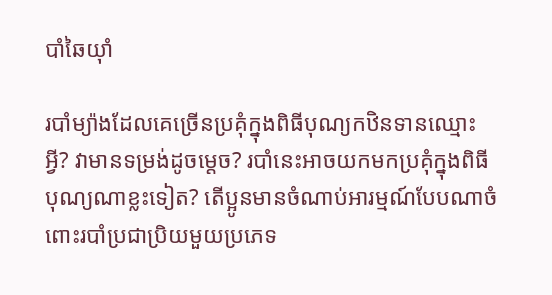បាំឆៃយ៉ាំ

របាំម្យ៉ាងដែលគេច្រើនប្រគុំក្នុងពិធីបុណ្យកឋិនទានឈ្មោះអ្វី? វាមានទម្រង់ដូចម្តេច? របាំនេះអាចយកមកប្រគុំក្នុងពិធីបុណ្យណាខ្លះទៀត? តើប្អូនមានចំណាប់អារម្មណ៍បែបណាចំពោះរបាំប្រជាប្រិយមួយប្រភេទ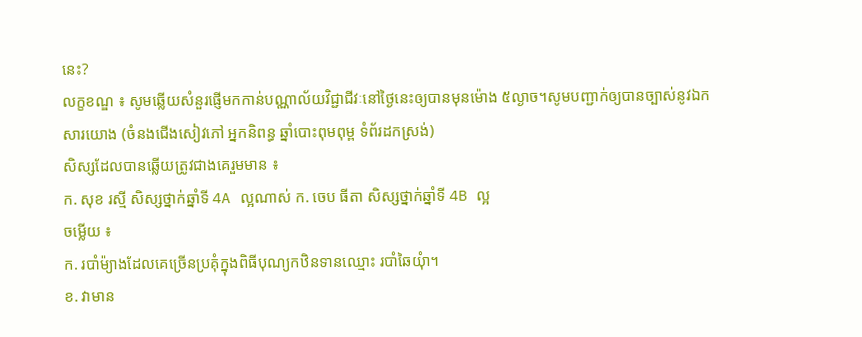នេះ?
លក្ខខណ្ឌ ៖ សូមឆ្លើយសំនួរផ្ញើមកកាន់បណ្ណាល័យវិជ្ជាជីវៈនៅថ្ងៃនេះឲ្យបានមុនម៉ោង ៥ល្ងាច។សូមបញ្ជាក់ឲ្យបានច្បាស់នូវឯកសារយោង (ចំនងជើងសៀវភៅ អ្នកនិពន្ធ ឆ្នាំបោះពុមពុម្ព ទំព័រដកស្រង់)
សិស្សដែលបានឆ្លើយត្រូវជាងគេរួមមាន ៖
ក. សុខ រស្មី សិស្សថ្នាក់ឆ្នាំទី 4A ល្អណាស់ ក. ចេប ធីតា សិស្សថ្នាក់ឆ្នាំទី 4B ល្អ
ចម្លើយ ៖
ក. របាំម៉្យាងដែលគេច្រើនប្រគុំក្នុងពិធីបុណ្យកឋិនទានឈ្មោះ របាំឆៃយុំា។
ខ. វាមាន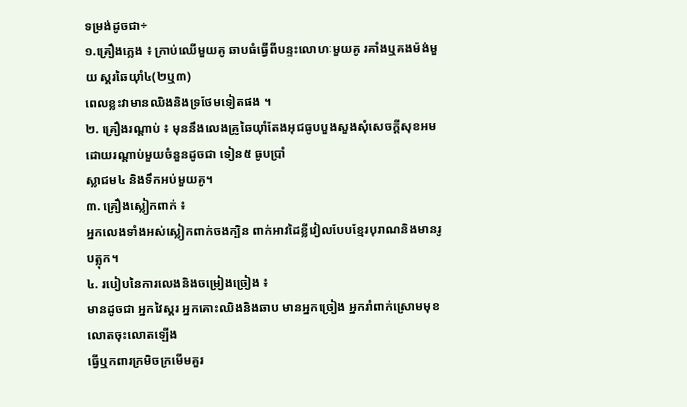ទម្រង់ដូចជា÷
១.គ្រឿងភ្លេង ៖ ក្រាប់ឈើមួយគូ ឆាបធំធ្វើពីបន្ទះលោហៈមួយគូ រគាំងឬគងម៉ង់មួយ ស្គរឆៃយ៉ាំ៤(២ឬ៣)
ពេលខ្លះវាមានឈិងនិងទ្រថែមទៀតផង ។
២. គ្រឿងរណ្តាប់ ៖ មុននឹងលេងគ្រូឆៃយ៉ាំតែងអុជធូបបួងសួងសុំសេចក្តីសុខអមដោយរណ្តាប់មួយចំនួនដូចជា ទៀន៥ ធូបប្រាំ
ស្លាជម៤ និងទឹកអប់មួយគូ។
៣. គ្រឿងស្លៀកពាក់ ៖
អ្នកលេងទាំងអស់ស្លៀកពាក់ចងក្បិន ពាក់អាវដៃខ្លីវៀលបែបខ្មែរបុរាណនិងមានរូបត្លុក។
៤. របៀបនៃការលេងនិងចម្រៀងច្រៀង ៖
មានដូចជា អ្នកវៃស្គរ អ្នកគោះឈិងនិងឆាប មានអ្នកច្រៀង អ្នករាំពាក់ស្រោមមុខលោតចុះលោតឡើង
ធ្វើឬកពារក្រមិចក្រមើមគួរ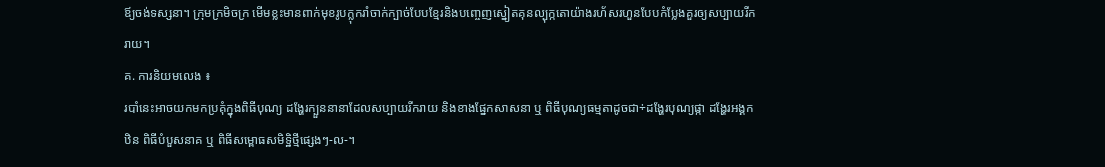ឪ្យចង់ទស្សនា។ ក្រុមក្រមិចក្រ មើមខ្លះមានពាក់មុខរូបក្លុករាំចាក់ក្បាច់បែបខ្មែរនិងបញ្ចេញស្នៀតគុនល្បុក្កតោយ៉ាងរហ័សរហួនបែបកំប្លែងគួរឲ្យសប្បាយរីករាយ។
គ. ការនិយមលេង ៖
របាំនេះអាចយកមកប្រគុំក្នុងពិធីបុណ្យ ដង្ហែរក្បួននានាដែលសប្បាយរីករាយ និងខាងផ្នែកសាសនា ឬ ពិធីបុណ្យធម្មតាដូចជា÷ដង្ហែរបុណ្យផ្កា ដង្ហែរអង្គកឋិន ពិធីបំបួសនាគ ឬ ពិធីសម្ពោធសមិទ្ឋិថ្មីផ្សេងៗ-ល-។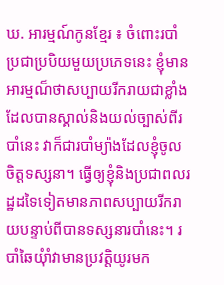ឃ. អារម្មណ៍កូនខ្មែរ ៖ ចំពោះរបាំប្រជាប្របិយមួយប្រភេទនេះ ខ្ញុំមានអារម្មណ៏ថាសប្បាយរីករាយជាខ្លាំងដែលបានស្គាល់និងយល់ច្បាស់ពីរបាំនេះ វាក៏ជារបាំម្យ៉ាងដែលខ្ញុំចូលចិត្តទស្សនា។ ធ្វើឲ្យខ្ញុំនិងប្រជាពលរដ្ឋដទៃទៀតមានភាពសប្បាយរីករាយបន្ទាប់ពីបានទស្សនារបាំនេះ។ របាំឆៃយុំាំវាមានប្រវត្តិយូរមក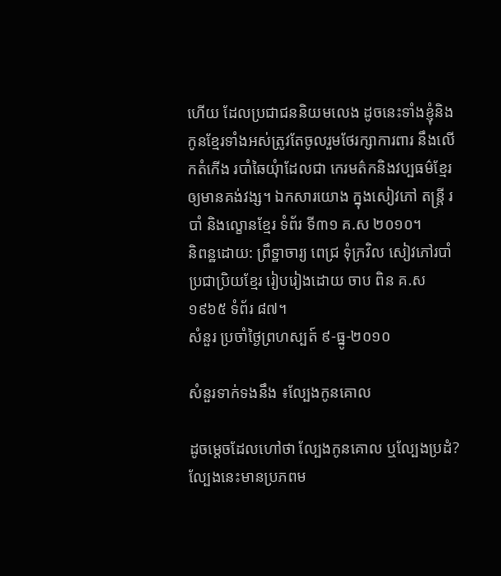ហើយ ដែលប្រជាជននិយមលេង ដូចនេះទាំងខ្ញុំនិងកូនខ្មែរទាំងអស់ត្រូវតែចូលរួមថែរក្សាការពារ នឹងលើកតំកើង របាំឆៃយុំាដែលជា កេរមត៌កនិងវប្បធម៌ខ្មែរឲ្យមានគង់វង្ស។ ឯកសារយោង ក្នុងសៀវភៅ តន្រ្តី របាំ និងល្ខោនខ្មែរ ទំព័រ ទី៣១ គ.ស ២០១០។
និពន្ឋដោយ: ព្រឹទ្ឋាចារ្យ ពេជ្រ ទុំក្រវិល សៀវភៅរបាំប្រជាប្រិយខ្មែរ រៀបរៀងដោយ ចាប ពិន គ.ស ១៩៦៥ ទំព័រ ៨៧។
សំនួរ ប្រចាំថ្ងៃព្រហស្បត៍ ៩-ធ្នូ-២០១០

សំនួរទាក់ទងនឹង ៖ល្បែងកូនគោល

ដូចម្តេចដែលហៅថា ល្បែងកូនគោល ឬល្បែងប្រដំ? ល្បែងនេះមានប្រភពម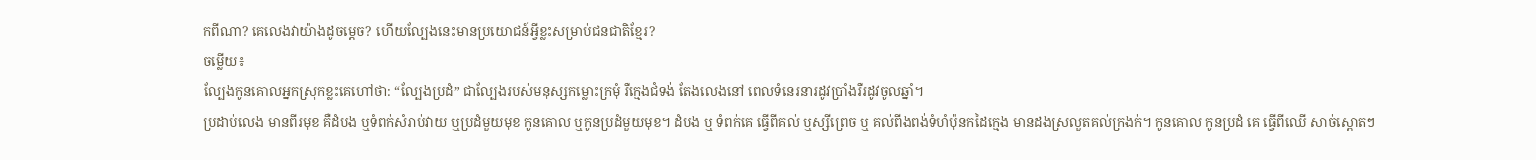កពីណា? គេលេងវាយ៉ាងដូចម្តេច? ហើយល្បែងនេះមានប្រយោជន៍អ្វីខ្លះសម្រាប់ជនជាតិខ្មែរ?
ចម្លើយ៖
ល្បែងកូនគោលអ្នកស្រុកខ្លះគេហៅថា: “ល្បែងប្រដំ” ជាល្បែងរបស់មនុស្សកម្លោះក្រមុំ រឺក្មេងជំទង់ តែងលេងនៅ ពេលទំនេរនារដូវប្រាំងរឺរដូវចូលឆ្នាំ។
ប្រដាប់លេង មានពីរមុខ គឺដំបង ឬទំពក់សំរាប់វាយ ឬប្រដំមួយមុខ កូនគោល ឬកូនប្រដំមួយមុខ។ ដំបង ឬ ទំពក់គេ ធ្វើពីគល់ ឬស្សីព្រេច ឬ គល់ពីងពង់ទំហំប៉ុនកដៃក្មេង មានដងស្រលួតគល់ក្រងក់។ កូនគោល កូនប្រដំ គេ ធ្វើពីឈើ សាច់ស្ពោតៗ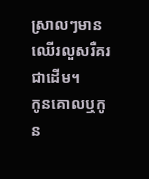ស្រាលៗមានឈើរលួសរឺគរជាដើម។
កូនគោលឬកូន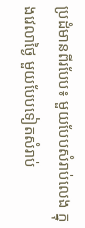ប្រដំមានពីរបែប៖ មួយបែបសំរាប់លេង ក្នុងវេលាថ្ងៃ មួយបែបទៀតសំរាប់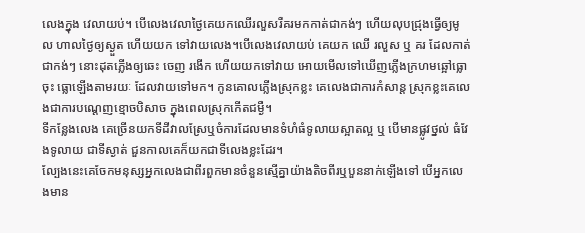លេងក្នុង វេលាយប់។ បើលេងវេលាថ្ងៃគេយកឈើរលួសរឺគរមកកាត់ជាកង់ៗ ហើយលុបជ្រុងធ្វើឲ្យមូល ហាលថ្ងៃឲ្យស្ងួត ហើយយក ទៅវាយលេង។បើលេងវេលាយប់ គេយក ឈើ រលួស ឬ គរ ដែលកាត់ជាកង់ៗ នោះដុតភ្លើងឲ្យឆេះ ចេញ រងើក ហើយយកទៅវាយ អោយមើលទៅឃើញភ្លើងក្រហមឆ្អៅធ្លោចុះ ធ្លោឡើងតាមរយៈ ដែលវាយទៅមក។ កូនគោលភ្លើងស្រុកខ្លះ គេលេងជាការកំសាន្ត ស្រុកខ្លះគេលេងជាការបណ្ដេញខ្មោចបិសាច ក្នុងពេលស្រុកកើតជម្ងឺ។
ទីកន្លែងលេង គេច្រើនយកទីដីវាលស្រែឬចំការដែលមានទំហំធំទូលាយស្អាតល្អ ឬ បើមានផ្លូវថ្នល់ ធំវែងទូលាយ ជាទីស្ងាត់ ជួនកាលគេក៏យកជាទីលេងខ្លះដែរ។
ល្បែងនេះគេចែកមនុស្សអ្នកលេងជាពីរពួកមានចំនួនស្មើគ្នាយ៉ាងតិចពីរឬបួននាក់ឡើងទៅ បើអ្នកលេងមាន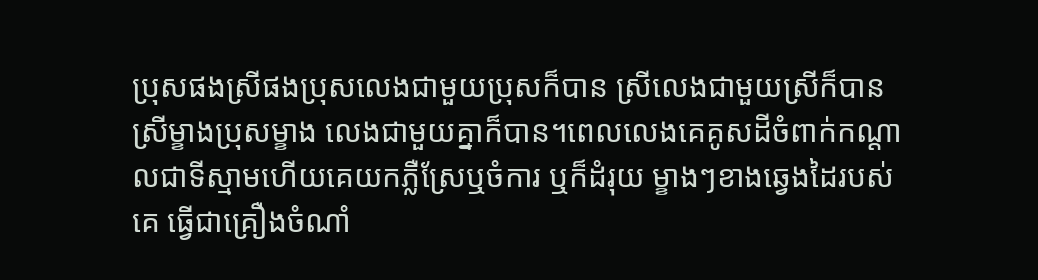ប្រុសផងស្រីផងប្រុសលេងជាមួយប្រុសក៏បាន ស្រីលេងជាមួយស្រីក៏បានស្រីម្ខាងប្រុសម្ខាង លេងជាមួយគ្នាក៏បាន។ពេលលេងគេគូសដីចំពាក់កណ្ដាលជាទីស្មាមហើយគេយកភ្លឺស្រែឬចំការ ឬក៏ដំរុយ ម្ខាងៗខាងឆ្វេងដៃរបស់គេ ធ្វើជាគ្រឿងចំណាំ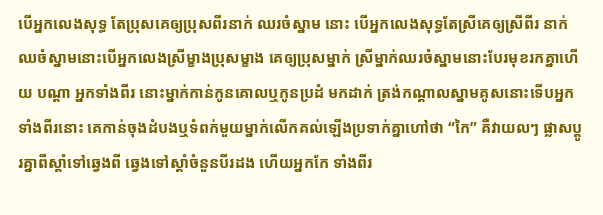បើអ្នកលេងសុទ្ធ តែប្រុសគេឲ្យប្រុសពីរនាក់ ឈរចំស្នាម នោះ បើអ្នកលេងសុទ្ធតែស្រីគេឲ្យស្រីពីរ នាក់ឈចំស្នាមនោះបើអ្នកលេងស្រីម្ខាងប្រុសម្ខាង គេឲ្យប្រុសម្នាក់ ស្រីម្នាក់ឈរចំស្នាមនោះបែរមុខរកគ្នាហើយ បណ្ដា អ្នកទាំងពីរ នោះម្នាក់កាន់កូនគោលឬកូនប្រដំ មកដាក់ ត្រង់កណ្ដាលស្នាមគូសនោះទើបអ្នកទាំងពីរនោះ គេកាន់ចុងដំបងឬទំពក់មួយម្នាក់លើកគល់ឡើងប្រទាក់គ្នាហៅថា “កៃ” គឺវាយលៗ ផ្លាសប្ដូរគ្នាពីស្ដាំទៅឆ្វេងពី ឆ្វេងទៅស្ដាំចំនួនបីរដង ហើយអ្នកកែ ទាំងពីរ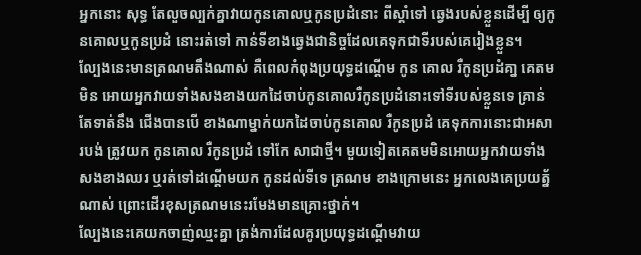អ្នកនោះ សុទ្ធ តែលួចល្បក់គ្នាវាយកូនគោលឬកូនប្រដំនោះ ពីស្ដាំទៅ ឆ្វេងរបស់ខ្លួនដើម្បី ឲ្យកូនគោលឬកូនប្រដំ នោះរត់ទៅ កាន់ទីខាងឆ្វេងជានិច្ចដែលគេទុកជាទីរបស់គេរៀងខ្លួន។
ល្បែងនេះមានត្រណមតឹងណាស់ គឺពេលកំពុងប្រយុទ្ធដណ្តើម កូន គោល រឺកូនប្រដំគា្ន គេតមមិន អោយអ្នកវាយទាំងសងខាងយកដៃចាប់កូនគោលរឺកូនប្រដំនោះទៅទីរបស់ខ្លួនទេ គ្រាន់តែទាត់នឹង ជើងបានបើ ខាងណាម្នាក់យកដៃចាប់កូនគោល រឺកូនប្រដំ គេទុកការនោះជាអសារបង់ ត្រូវយក កូនគោល រឺកូនប្រដំ ទៅកែ សាជាថ្មី។ មួយទៀតគេតមមិនអោយអ្នកវាយទាំងសងខាងឈរ ឬរត់ទៅដណ្តើមយក កូនដល់ទីទេ ត្រណម ខាងក្រោមនេះ អ្នកលេងគេប្រយត្ន័ណាស់ ព្រោះដើរខុសត្រណមនេះរមែងមានគ្រោះថ្នាក់។
ល្បែងនេះគេយកចាញ់ឈ្មះគ្នា ត្រង់ការដែលគូរប្រយុទ្ធដណ្តើមវាយ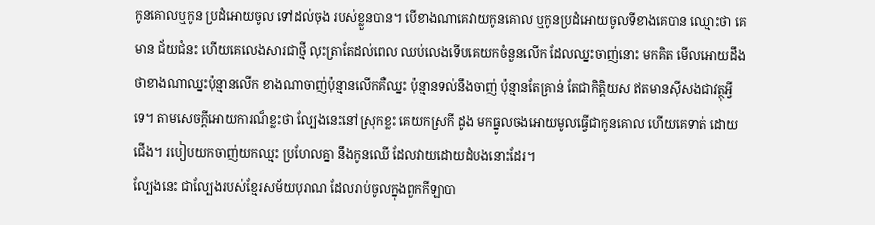កូនគោលឬកូន ប្រដំអោយចូល ទៅដល់ចុង របស់ខ្លួនបាន។ បើខាងណាគេវាយកូនគោល ឬកូនប្រដំអោយចូលទីខាងគេបាន ឈ្មោះថា គេមាន ជ័យជំនះ ហើយគេលេងសារជាថ្មី លុះត្រាតែដល់ពេល ឈប់លេងទើបគេយកចំនួនលើក ដែលឈ្នះចាញ់នោះ មកគិត មើលអោយដឹងថាខាងណាឈ្នះប៉ុន្មានលើក ខាងណាចាញ់ប៉ុន្មានលើកគឺឈ្នះ ប៉ុន្មានទល់នឹងចាញ់ ប៉ុន្មានតែគ្រាន់ តែជាកិត្តិយស ឥតមានស៊ីសងជាវត្ថុអ្វីទេ។ តាមសេចក្តីអោយការណ៏ខ្លះថា ល្បែងនេះនៅស្រុកខ្លះ គេយកស្រកី ដូង មកធ្នូលចងអោយមូលធ្វើជាកូនគោល ហើយគេទាត់ ដោយជើង។ របៀបយកចាញ់យកឈ្មះ ប្រហែលគ្នា នឹងកូនឈើ ដែលវាយដោយដំបងនោះដែរ។
ល្បែងនេះ ជាល្បែងរបស់ខ្មែរសម័យបុរាណ ដែលរាប់ចូលក្នុងពួកកីឡាបា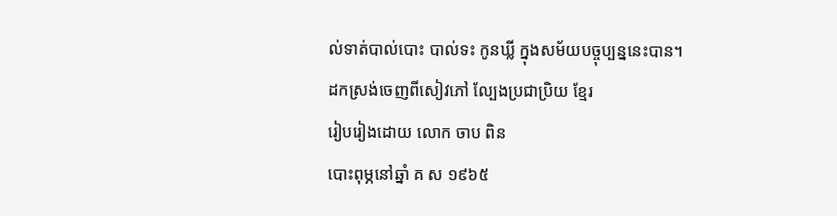ល់ទាត់បាល់បោះ បាល់ទះ កូនឃ្លី ក្នុងសម័យបច្ចុប្បន្ននេះបាន។
ដកស្រង់ចេញពីសៀវភៅ ល្បែងប្រជាប្រិយ ខ្មែរ
រៀបរៀងដោយ លោក ចាប ពិន
បោះពុម្ភនៅឆ្នាំ គ ស ១៩៦៥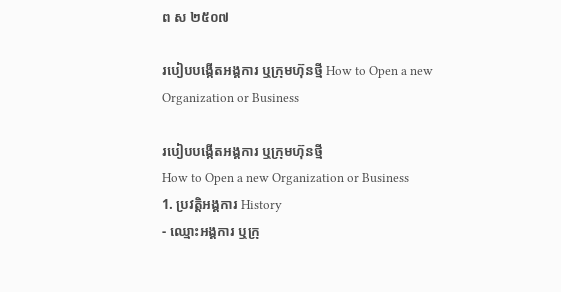ព ស ២៥០៧

របៀបបង្កើតអង្គការ ឬក្រុមហ៊ុនថ្មី How to Open a new Organization or Business

របៀបបង្កើតអង្គការ ឬក្រុមហ៊ុនថ្មី
How to Open a new Organization or Business
1. ប្រវត្តិអង្គការ History
- ឈ្មោះអង្គការ ឬក្រុ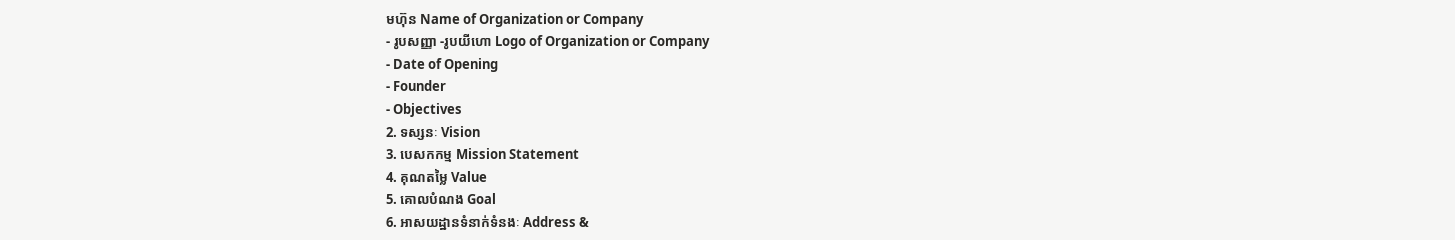មហ៊ុន Name of Organization or Company
- រូបសញ្ញា -រូបយីហោ Logo of Organization or Company
- Date of Opening
- Founder
- Objectives
2. ទស្សនៈ Vision
3. បេសកកម្ម Mission Statement
4. គុណតម្លៃ Value
5. គោលបំណង Goal
6. អាសយដ្ឋានទំនាក់ទំនងៈ Address &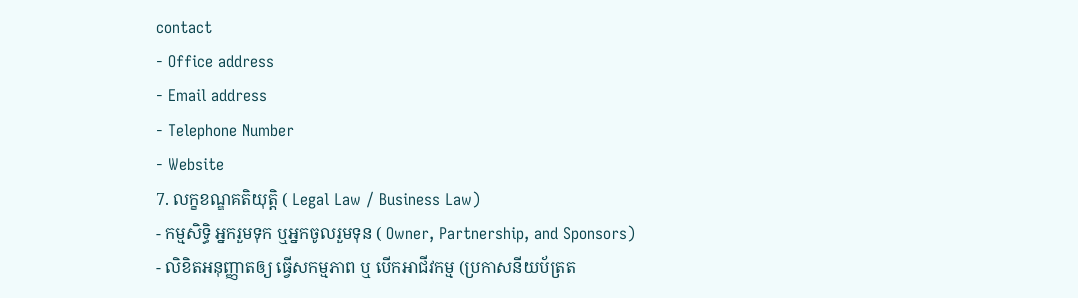contact
- Office address
- Email address
- Telephone Number
- Website
7. លក្ខខណ្ឌគតិយុត្តិ ( Legal Law / Business Law)
- កម្មសិទ្ធិ អ្នករួមទុក ឬអ្នកចូលរួមទុន ( Owner, Partnership, and Sponsors)
- លិខិតអនុញ្ញាតឲ្យ ធ្វើសកម្មភាព ឬ បើកអាជីវកម្ម (ប្រកាសនីយប័ត្រត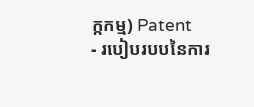ក្កកម្ម) Patent
- របៀបរបបនៃការ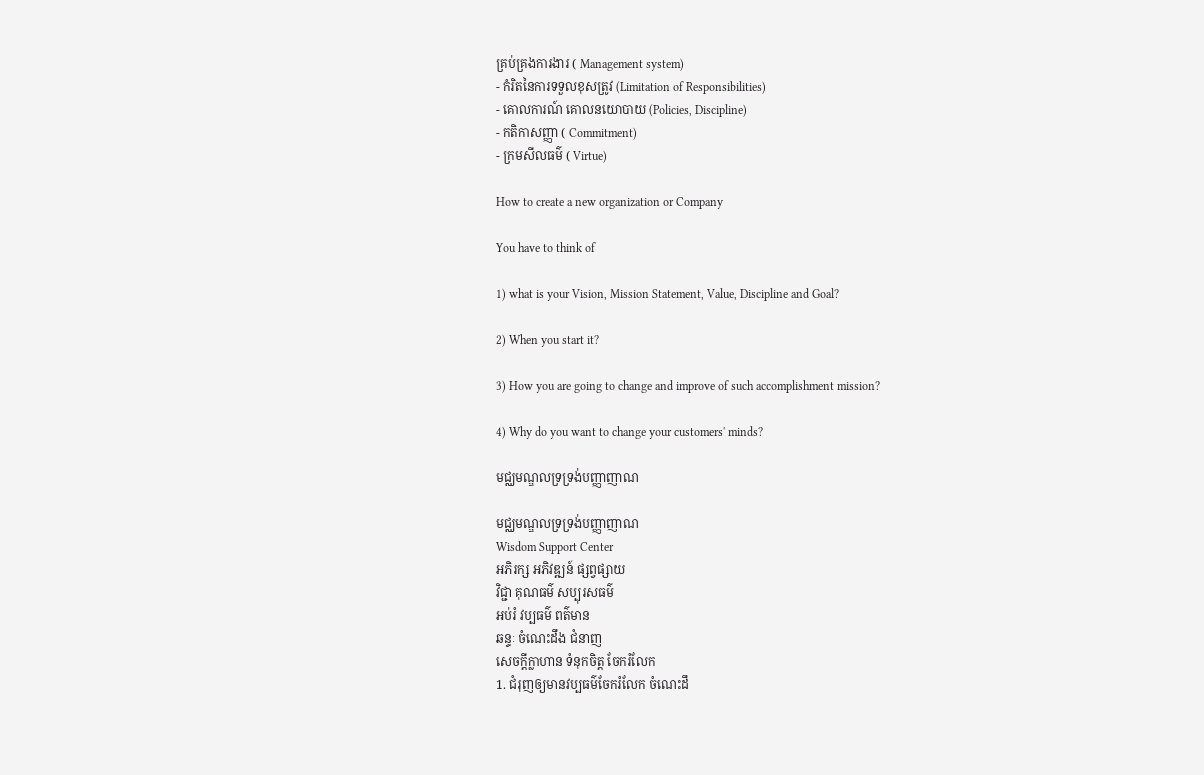គ្រប់គ្រងការងារ ( Management system)
- កំរិតនៃការទទួលខុសត្រូវ (Limitation of Responsibilities)
- គោលការណ៍ គោលនយោបាយ (Policies, Discipline)
- កតិកាសញ្ញា ( Commitment)
- ក្រមសីលធម៌ ( Virtue)

How to create a new organization or Company

You have to think of

1) what is your Vision, Mission Statement, Value, Discipline and Goal?

2) When you start it?

3) How you are going to change and improve of such accomplishment mission?

4) Why do you want to change your customers' minds?

មជ្ឈមណ្ឌលទ្រទ្រង់បញ្ញាញាណ

មជ្ឈមណ្ឌលទ្រទ្រង់បញ្ញាញាណ
Wisdom Support Center
អភិរក្ស អភិវឌ្ឍន៍ ផ្សព្វផ្សាយ
វិជ្ជា គុណធម៌ សប្បុរសធម៌
អប់រំ វប្បធម៌ ពត៌មាន
ឆន្ទៈ ចំណេះដឹង ជំនាញ
សេចក្តីក្លាហាន ទំនុកចិត្ត ចែករំលែក
1. ជំរុញឲ្យមានវប្បធម៌ចែករំលែក ចំណេះដឹ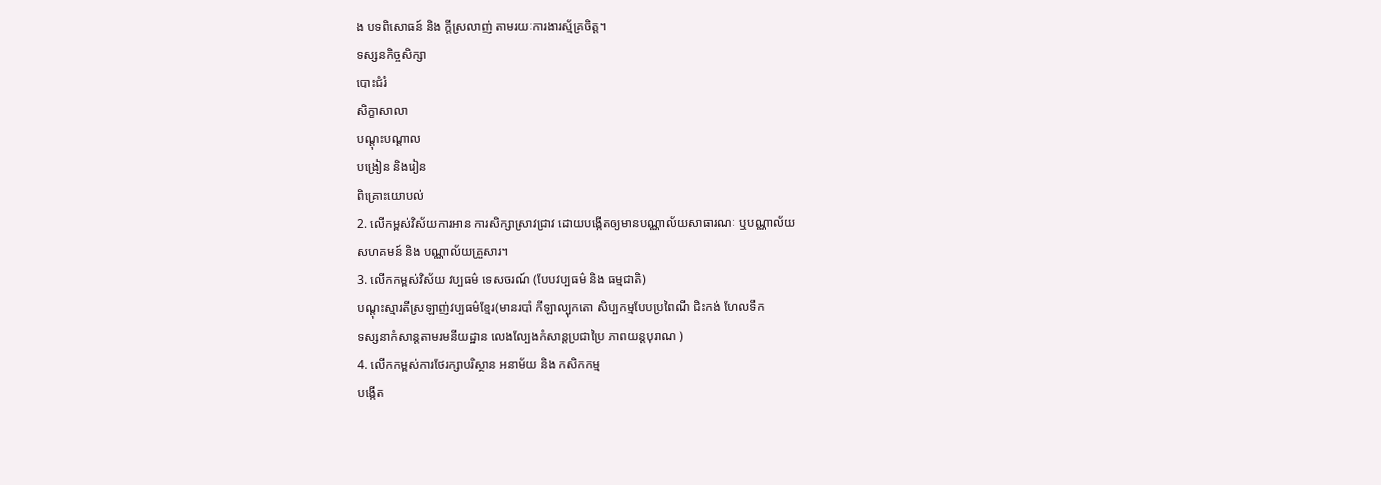ង បទពិសោធន៍ និង ក្តីស្រលាញ់ តាមរយៈការងារស្ម័គ្រចិត្ត។
ទស្សនកិច្ចសិក្សា
បោះជំរំ
សិក្ខាសាលា
បណ្តុះបណ្តាល
បង្រៀន និងរៀន
ពិគ្រោះយោបល់
2. លើកម្ពស់វិស័យការអាន ការសិក្សាស្រាវជ្រាវ ដោយបង្កើតឲ្យមានបណ្ណាល័យសាធារណៈ ឬបណ្ណាល័យ
សហគមន៍ និង បណ្ណាល័យគ្រួសារ។
3. លើកកម្ពស់វិស័យ វប្បធម៌ ទេសចរណ៍ (បែបវប្បធម៌ និង ធម្មជាតិ)
បណ្តុះស្មារតីស្រឡាញ់វប្បធម៌ខ្មែរ(មានរបាំ កីឡាល្បុកតោ សិប្បកម្មបែបប្រពៃណី ជិះកង់ ហែលទឹក
ទស្សនាកំសាន្តតាមរមនីយដ្ឋាន លេងល្បែងកំសាន្តប្រជាប្រៃ ភាពយន្តបុរាណ )
4. លើកកម្ពស់ការថែរក្សាបរិស្ថាន អនាម័យ និង កសិកកម្ម
បង្កើត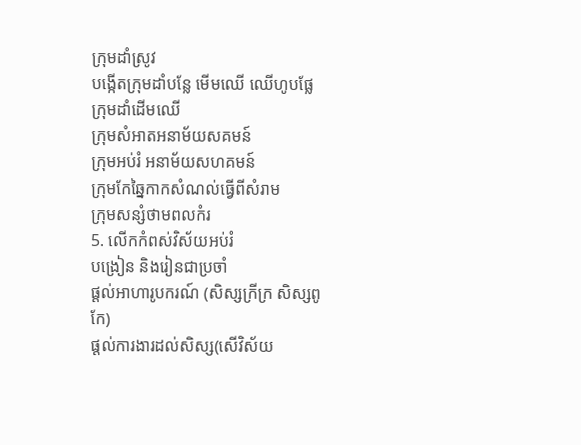ក្រុមដាំស្រូវ
បង្កើតក្រុមដាំបន្លែ មើមឈើ ឈើហូបផ្លែ
ក្រុមដាំដើមឈើ
ក្រុមសំអាតអនាម័យសគមន៍
ក្រុមអប់រំ អនាម័យសហគមន៍
ក្រុមកែឆ្នៃកាកសំណល់ធ្វើពីសំរាម
ក្រុមសន្សំថាមពលកំរ
5. លើកកំពស់វិស័យអប់រំ
បង្រៀន និងរៀនជាប្រចាំ
ផ្តល់អាហារូបករណ៍ (សិស្សក្រីក្រ សិស្សពូកែ)
ផ្តល់ការងារដល់សិស្ស(សើវិស័យ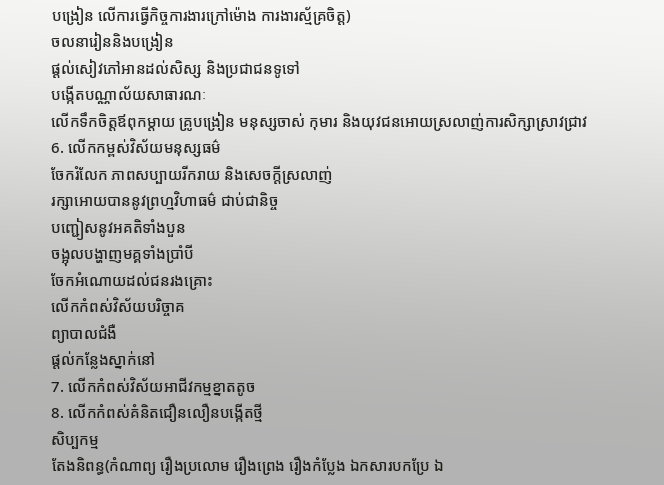បង្រៀន លើការធ្វើកិច្ចការងារក្រៅម៉ោង ការងារស្ម័គ្រចិត្ត)
ចលនារៀននិងបង្រៀន
ផ្តល់សៀវភៅអានដល់សិស្ស និងប្រជាជនទូទៅ
បង្កើតបណ្ណាល័យសាធារណៈ
លើកទឹកចិត្តឪពុកម្តាយ គ្រូបង្រៀន មនុស្សចាស់ កុមារ និងយុវជនអោយស្រលាញ់ការសិក្សាស្រាវជ្រាវ
6. លើកកម្ពស់វិស័យមនុស្សធម៌
ចែករំលែក ភាពសប្បាយរីករាយ និងសេចក្តីស្រលាញ់
រក្សាអោយបាននូវព្រហ្មវិហាធម៌ ជាប់ជានិច្ច
បញ្ជៀសនូវអគតិទាំងបួន
ចង្អុលបង្ហាញមគ្គទាំងប្រាំបី
ចែកអំណោយដល់ជនរងគ្រោះ
លើកកំពស់វិស័យបរិច្ចាគ
ព្យាបាលជំងឺ
ផ្តល់កន្លែងស្នាក់នៅ
7. លើកកំពស់វិស័យអាជីវកម្មខ្នាតតូច
8. លើកកំពស់គំនិតជឿនលឿនបង្កើតថ្មី
សិប្បកម្ម
តែងនិពន្ធ(កំណាព្យ រឿងប្រលោម រឿងព្រេង រឿងកំប្លែង ឯកសារបកប្រែ ឯ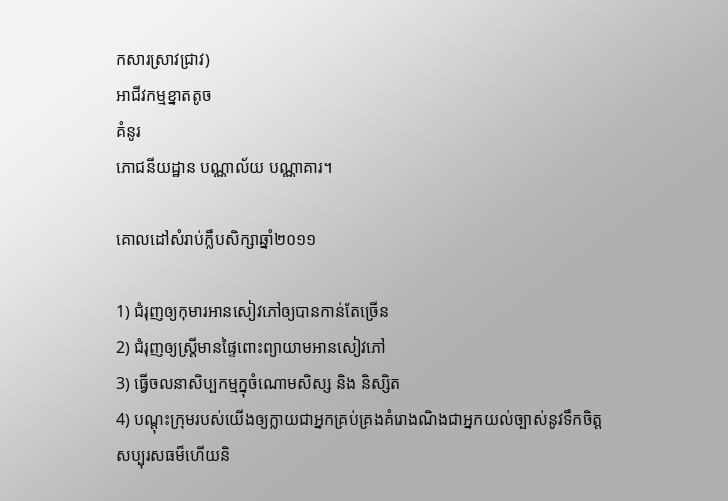កសារស្រាវជ្រាវ)
អាជីវកម្មខ្នាតតូច
គំនូរ
ភោជនីយដ្ឋាន បណ្ណាល័យ បណ្ណាគារ។

គោលដៅសំរាប់ក្លឹបសិក្សាឆ្នាំ២០១១

1) ជំរុញឲ្យកុមារអានសៀវភៅឲ្យបានកាន់តែច្រើន
2) ជំរុញឲ្យស្រ្តីមានផ្ទៃពោះព្យាយាមអានសៀវភៅ
3) ធ្វើចលនាសិប្បកម្មក្នុចំណោមសិស្ស និង និស្សិត
4) បណ្តុះក្រុមរបស់យើងឲ្យក្លាយជាអ្នកគ្រប់គ្រងគំរោងណិងជាអ្នកយល់ច្បាស់នូវទឹកចិត្ត
សប្បុរសធម៏ហើយនិ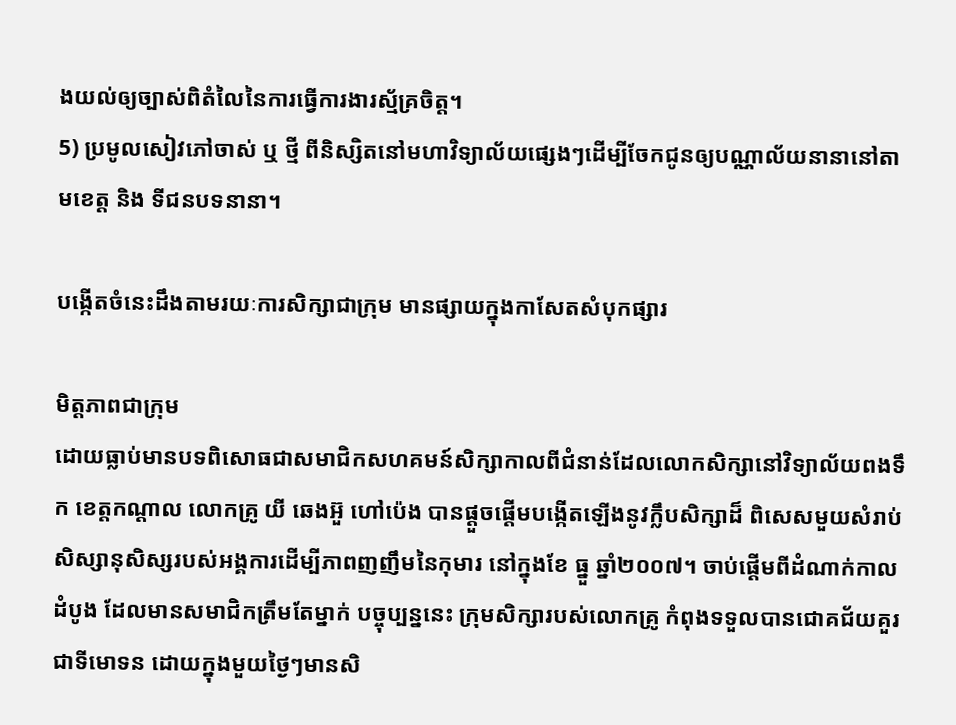ងយល់ឲ្យច្បាស់ពិតំលៃនៃការធ្វើការងារស្ម័គ្រចិត្ត។
5) ប្រមូលសៀវភៅចាស់ ឬ ថ្មី ពីនិស្សិតនៅមហាវិទ្យាល័យផ្សេងៗដើម្បីចែកជូនឲ្យបណ្ណាល័យនានានៅតាមខេត្ត និង ទីជនបទនានា។

បង្កើតចំនេះដឹងតាមរយៈការសិក្សាជាក្រុម មានផ្សាយក្នុងកាសែតសំបុកផ្សារ

មិត្តភាពជាក្រុម
ដោយធ្លាប់មានបទពិសោធជាសមាជិកសហគមន៍សិក្សាកាលពីជំនាន់ដែលលោកសិក្សានៅវិទ្យាល័យពងទឹក ខេត្តកណ្ដាល លោកគ្រូ យី ឆេងអ៊ួ ហៅប៉េង បានផ្ដួចផ្ដើមបង្កើតឡើងនូវក្លឹបសិក្សាដ៏ ពិសេសមួយសំរាប់សិស្សានុសិស្សរបស់អង្គការដើម្បីភាពញញឹមនៃកុមារ នៅក្នុងខែ ធ្នួ ឆ្នាំ២០០៧។ ចាប់ផ្ដើមពីដំណាក់កាលដំបូង ដែលមានសមាជិកត្រឹមតែម្នាក់ បច្ចុប្បន្ននេះ ក្រុមសិក្សារបស់លោកគ្រូ កំពុងទទួលបានជោគជ័យគួរជាទីមោទន ដោយក្នុងមួយថ្ងៃៗមានសិ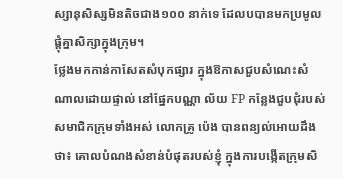ស្សានុសិស្សមិនតិចជាង១០០ នាក់ទេ ដែលបបានមកប្រមូលផ្ដុំគ្នាសិក្សាក្នុងក្រុម។
ថ្លែងមកកាន់កាសែតសំបុកផ្សារ ក្នុងឱកាសជួបសំណេះសំណាលដោយផ្ទាល់ នៅផ្នែកបណ្ណា ល័យ FP កន្លែងជួបជុំរបស់សមាជិកក្រុមទាំងអស់ លោកគ្រូ ប៉េង បានពន្យល់អោយដឹងថា៖ គោលបំណងសំខាន់បំផុតរបស់ខ្ញុំ ក្នុងការបង្កើតកុ្រមសិ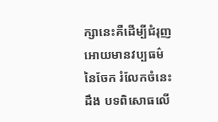ក្សានេះគឺដើម្បីជំរុញអោយមានវប្បធម៌នៃចែក រំលែកចំនេះដឹង បទពិសោធលើ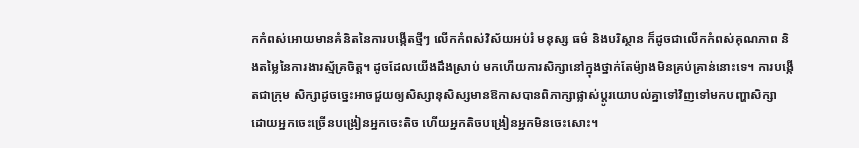កកំពស់អោយមានគំនិតនៃការបង្កើតថ្មីៗ លើកកំពស់វិស័យអប់រំ មនុស្ស ធម៌ និងបរិស្ថាន ក៏ដូចជាលើកកំពស់គុណភាព និងតម្លៃនៃការងារស្ម័គ្រចិត្ត។ ដូចដែលយើងដឹងស្រាប់ មកហើយការសិក្សានៅក្នុងថ្នាក់តែម៉្យាងមិនគ្រប់គ្រាន់នោះទេ។ ការបង្កើតជាក្រុម សិក្សាដូចច្នេះអាចជួយឲ្យសិស្សានុសិស្សមានឱកាសបានពិភាក្សាផ្លាស់ប្ដូរយោបល់គ្នាទៅវិញទៅមកបញ្ហាសិក្សា ដោយអ្នកចេះច្រើនបង្រៀនអ្នកចេះតិច ហើយអ្នកតិចបង្រៀនអ្នកមិនចេះសោះ។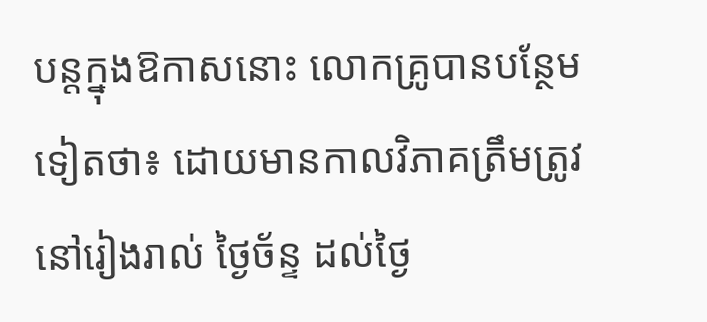បន្ដក្នុងឱកាសនោះ លោកគ្រូបានបន្ថែមទៀតថា៖ ដោយមានកាលវិភាគត្រឹមត្រូវនៅរៀងរាល់ ថ្ងៃច័ន្ទ ដល់ថ្ងៃ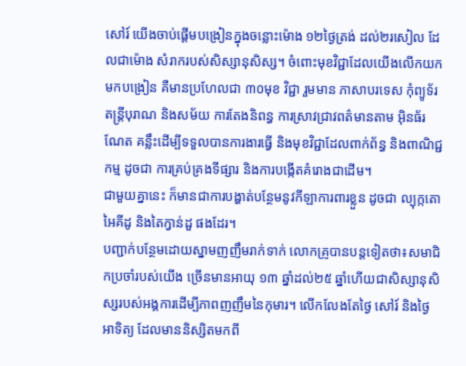សៅរ៍ យើងចាប់ផ្ដើមបង្រៀនក្នុងចន្លោះម៉ោង ១២ថ្ងៃត្រង់ ដល់២រសៀល ដែលជាម៉ោង សំរាករបស់សិស្សានុសិស្ស។ ចំពោះមុខវិជ្ជាដែលយើងលើកយកមកបង្រៀន គឺមានប្រហែលជា ៣០មុខ វិជ្ជា រួមមាន ភាសាបរទេស កុំព្យូទ័រ តន្ដ្រីបុរាណ និងសម័យ ការតែងនិពន្ធ ការស្រាវជ្រាវពត៌មានតាម អ៊ិនធ័រណែត គន្លឹះដើម្បីទទួលបានការងារធ្វើ និងមុខវិជ្ជាដែលពាក់ព័ន្ធ និងពាណិជ្ជកម្ម ដូចជា ការគ្រប់គ្រងទីផ្សារ និងការបង្កើតគំរោងជាដើម។
ជាមួយគ្នានេះ ក៏មានជាការបង្ហាត់បន្ថែមនូវកីឡាការពារខ្លួន ដូចជា ល្បុក្កតោ អៃគីដូ និងតៃក្វាន់ដួ ផងដែរ។
បញ្ជាក់បន្ថែមដោយស្នាមញញឹមរាក់ទាក់ លោកគ្រូបានបន្តទៀតថា៖សមាជិកប្រចាំរបស់យើង ច្រើនមានអាយុ ១៣ ឆ្នាំដល់២៥ ឆ្នាំហើយជាសិស្សានុសិស្សរបស់អង្គការដើម្បីភាពញញឹមនៃកុមារ។ លើកលែងតែថ្ងៃ សៅរ៍ និងថ្ងៃ អាទិត្យ ដែលមាននិស្សិតមកពី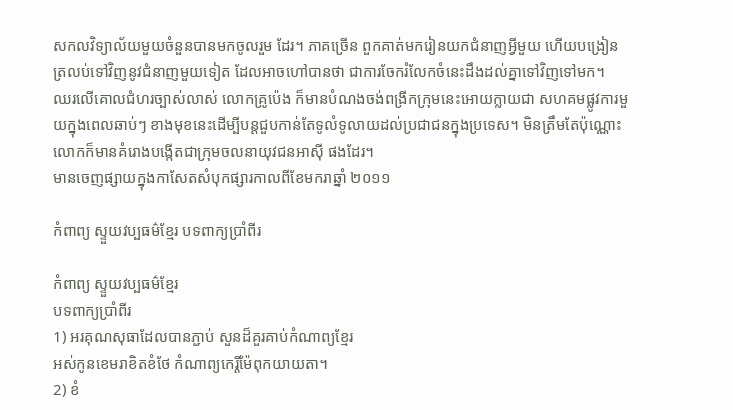សកលវិទ្យាល័យមួយចំនួនបានមកចូលរួម ដែរ។ ភាគច្រើន ពួកគាត់មករៀនយកជំនាញអ្វីមួយ ហើយបង្រៀនត្រលប់ទៅវិញនូវជំនាញមួយទៀត ដែលអាចហៅបានថា ជាការចែករំលែកចំនេះដឹងដល់គ្នាទៅវិញទៅមក។
ឈរលើគោលជំហរច្បាស់លាស់ លោកគ្រូប៉េង ក៏មានបំណងចង់ពង្រីកក្រុមនេះអោយក្លាយជា សហគមផ្លូវការមួយក្នុងពេលឆាប់ៗ ខាងមុខនេះដើម្បីបន្តជួបកាន់តែទូលំទូលាយដល់ប្រជាជនក្នុងប្រទេស។ មិនត្រឹមតែប៉ុណ្ណោះ លោកក៏មានគំរោងបង្កើតជាក្រុមចលនាយុវជនអាស៊ី ផងដែរ។
មានចេញផ្សាយក្នុងកាសែតសំបុកផ្សារកាលពីខែមករាឆ្នាំ ២០១១

កំពាព្យ ស្ទួយវប្បធម៌ខ្មែរ បទពាក្យប្រាំពីរ

កំពាព្យ ស្ទួយវប្បធម៌ខ្មែរ
បទពាក្យប្រាំពីរ
1) អរគុណសុធាដែលបានភ្ជាប់ សួនដ៏គួរគាប់កំណាព្យខ្មែរ
អស់កូនខេមរាខិតខំថែ កំណាព្យកេរ្តិ៍ម៉ែពុកយាយតា។
2) ខំ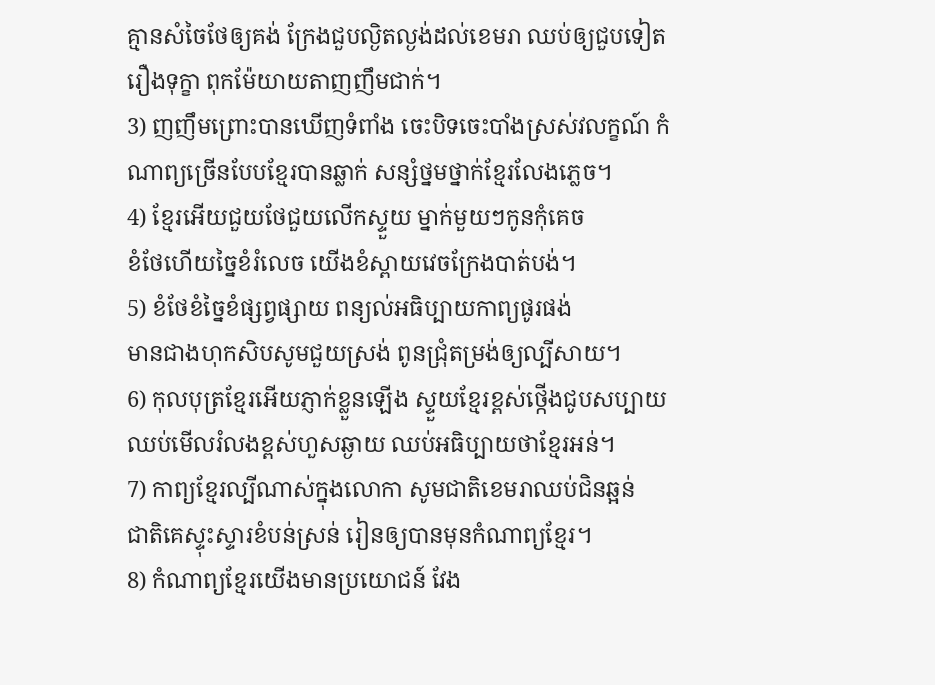គ្មានសំចៃថែឲ្យគង់ ក្រែងជួបល្ងិតល្ងង់ដល់ខេមរា ឈប់ឲ្យជួបទៀតរឿងទុក្ខា ពុកម៉ែយាយតាញញឹមជាក់។
3) ញញឹមព្រោះបានឃើញទំពាំង ចេះបិទចេះបាំងស្រស់វលក្ខណ៍ កំណាព្យច្រើនបែបខ្មែរបានឆ្លាក់ សន្សំថ្នមថ្នាក់ខ្មែរលែងភ្លេច។
4) ខ្មែរអើយជួយថែជួយលើកស្ទួយ ម្នាក់មួយៗកូនកុំគេច
ខំថែហើយច្នៃខំរំលេច យើងខំស្ពាយវេចក្រែងបាត់បង់។
5) ខំថែខំច្នៃខំផ្សព្វផ្សាយ ពន្យល់អធិប្បាយកាព្យផូរផង់
មានជាងហុកសិបសូមជួយស្រង់ ពូនជ្រុំតម្រង់ឲ្យល្បីសាយ។
6) កុលបុត្រខ្មែរអើយភ្ញាក់ខ្លួនឡើង ស្ទួយខ្មែរខ្ពស់ថ្កើងជូបសប្បាយ
ឈប់មើលរំលងខ្ពស់ហួសឆ្ងាយ ឈប់អធិប្បាយថាខ្មែរអន់។
7) កាព្យខ្មែរល្បីណាស់ក្នុងលោកា សូមជាតិខេមរាឈប់ជិនឆ្អន់
ជាតិគេស្ទុះស្ទារខំបន់ស្រន់ រៀនឲ្យបានមុនកំណាព្យខ្មែរ។
8) កំណាព្យខ្មែរយើងមានប្រយោជន៍ វែង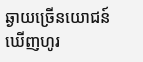ឆ្ងាយច្រើនយោជន៍ឃើញហូរ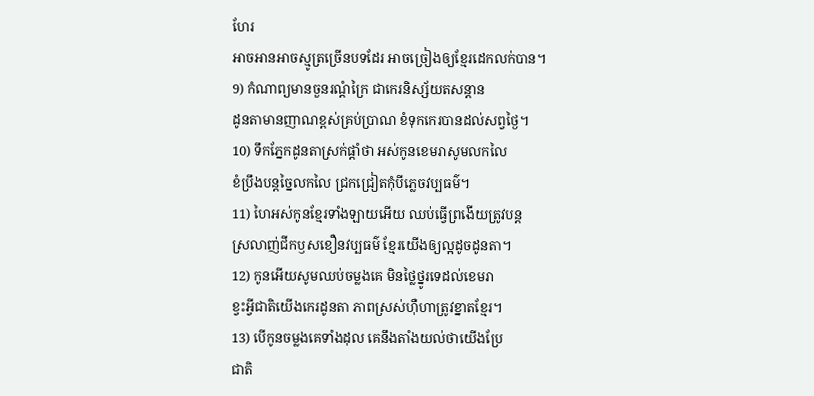ហែរ
អាចអានអាចស្មូត្រច្រើនបទដែរ អាចច្រៀងឲ្យខ្មែរដេកលក់បាន។
9) កំណាព្យមានចួនរណ្តំក្រៃ ជាកេរនិស្ស័យតសន្តាន
ដូនតាមានញាណខ្ពស់គ្រប់ប្រាណ ខំទុកកេរបានដល់សព្វថ្ងៃ។
10) ទឹកភ្នែកដូនតាស្រក់ផ្តាំថា អស់កូនខេមរាសូមលកលៃ
ខំប្រឹងបន្តច្នៃលកលៃ ជ្រកជ្រៀតកុំបីភ្លេចវប្បធម៌។
11) ហៃអស់កូនខ្មែរទាំងឡាយអើយ ឈប់ធ្វើព្រងើយត្រូវបន្ត
ស្រលាញ់ជីកឫសខឿនវប្បធម៌ ខ្មែរយើងឲ្យល្អដូចដូនតា។
12) កូនអើយសូមឈប់ចម្លងគេ មិនថ្លៃថ្នូរទេដល់ខេមរា
ខ្វះអ្វីជាតិយើងកេរដូនតា ភាពស្រស់ហ៊ឺហាត្រូវខ្នាតខ្មែរ។
13) បើកូនចម្លងគេទាំងដុល គេនឹងតាំងយល់ថាយើងប្រែ
ជាតិ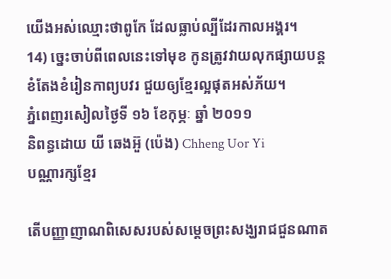យើងអស់ឈ្មោះថាពូកែ ដែលធ្លាប់ល្បីដែរកាលអង្គរ។
14) ច្នេះចាប់ពីពេលនេះទៅមុខ កូនត្រូវវាយលុកផ្សាយបន្ត
ខំតែងខំរៀនកាព្យបវរ ជួយឲ្យខ្មែរល្អផុតអស់ភ័យ។
ភ្នំពេញរសៀលថ្ងៃទី ១៦ ខែកុម្ភៈ ឆ្នាំ ២០១១
និពន្ធដោយ យី ឆេងអ៊ួ (ប៉េង) Chheng Uor Yi
បណ្ណារក្សខ្មែរ

តើបញ្ញាញាណពិសេសរបស់សម្តេចព្រះសង្ឃរាជជួនណាត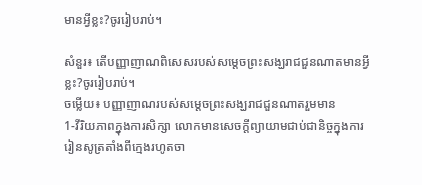មានអ្វីខ្លះ?ចូររៀបរាប់។

សំនួរ៖ តើបញ្ញាញាណពិសេសរបស់សម្តេចព្រះសង្ឃរាជជួនណាតមានអ្វីខ្លះ?ចូររៀបរាប់។
ចម្លើយ៖ បញ្ញាញាណរបស់សម្តេចព្រះសង្ឃរាជជួនណាតរួមមាន
1-វីរិយភាពក្នុងការសិក្សា លោកមានសេចក្តីព្យាយាមជាប់ជានិច្ចក្នុងការរៀនសូត្រតាំងពីក្មេងរហូតចា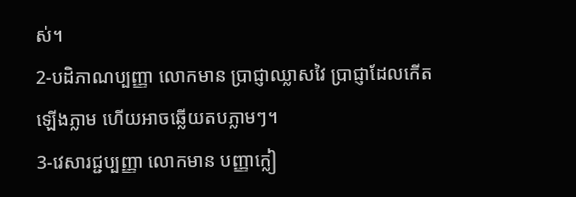ស់។
2-បដិភាណប្បញ្ញា លោកមាន ប្រាជ្ញាឈ្លាសវៃ ប្រាជ្ញាដែលកើតឡើងភ្លាម ហើយអាចឆ្លើយតបភ្លាមៗ។
3-វេសារជ្ជប្បញ្ញា លោកមាន បញ្ញាក្លៀ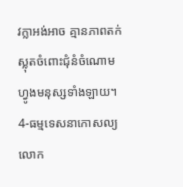វក្លាអង់អាច គ្មានភាពតក់ស្លុតចំពោះជុំនំចំណោមហ្វូងមនុស្សទាំងឡាយ។
4-ធម្មទេសនាកោសល្យ លោក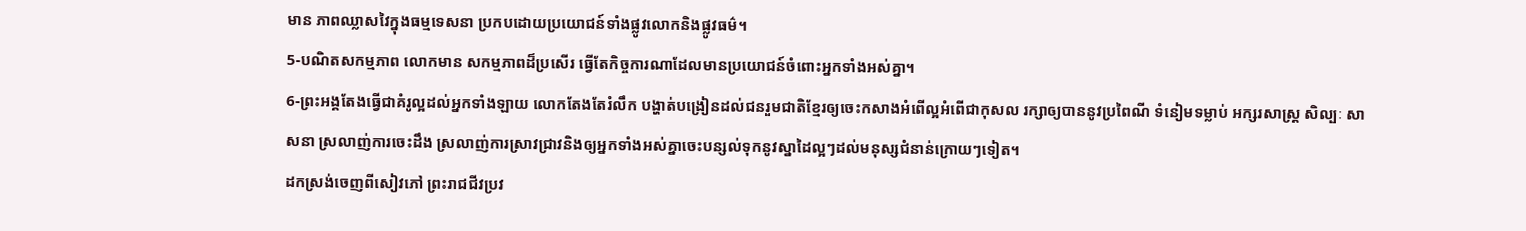មាន ភាពឈ្លាសវៃក្នុងធម្មទេសនា ប្រកបដោយប្រយោជន៍ទាំងផ្លូវលោកនិងផ្លូវធម៌។
5-បណិតសកម្មភាព លោកមាន សកម្មភាពដ៏ប្រសើរ ធ្វើតែកិច្ចការណាដែលមានប្រយោជន៍ចំពោះអ្នកទាំងអស់គ្នា។
6-ព្រះអង្គតែងធ្វើជាគំរូល្អដល់អ្នកទាំងឡាយ លោកតែងតែរំលឹក បង្ហាត់បង្រៀនដល់ជនរួមជាតិខ្មែរឲ្យចេះកសាងអំពើល្អអំពើជាកុសល រក្សាឲ្យបាននូវប្រពៃណី ទំនៀមទម្លាប់ អក្សរសាស្ត្រ សិល្បៈ សាសនា ស្រលាញ់ការចេះដឹង ស្រលាញ់ការស្រាវជ្រាវនិងឲ្យអ្នកទាំងអស់គ្នាចេះបន្សល់ទុកនូវស្នាដៃល្អៗដល់មនុស្សជំនាន់ក្រោយៗទៀត។
ដកស្រង់ចេញពីសៀវភៅ ព្រះរាជជីវប្រវ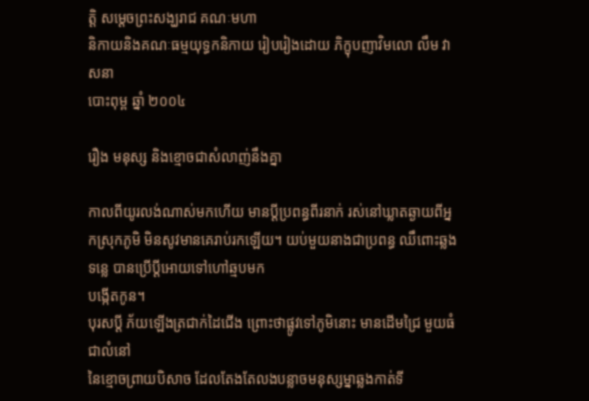ត្តិ សម្តេចព្រះសង្ឃរាជ គណៈមហា
និកាយនិងគណៈធម្មយុទ្ធកនិកាយ រៀបរៀងដោយ ភិក្ខុបញាវិមលោ លឹម វាសនា
បោះពុម្ព ឆ្នាំ ២០០៤

រឿង មនុស្ស និងខ្មោចជាសំលាញ់នឹងគ្នា

កាលពីយូរលង់ណាស់មកហើយ មានប្ដីប្រពន្ធពីរនាក់ រស់នៅឃ្លាតឆ្ងាយពីអ្នកស្រុកភូមិ មិនសូវមានគេរាប់រកឡើយ។ យប់មួយនាងជាប្រពន្ធ ឈឹពោះឆ្លងទន្លេ បានប្រើប្ដីអោយទៅហៅឆ្មបមក
បង្កើតកូន។
បុរសប្ដី ភ័យឡើងត្រជាក់ដៃជើង ព្រោះថាផ្លូវទៅភូមិនោះ មានដើមជ្រៃ មួយធំ ជាលំនៅ
នៃខ្មោចព្រាយបិសាច ដែលតែងតែលងបន្លាចមនុស្សម្នាឆ្លងកាត់ទី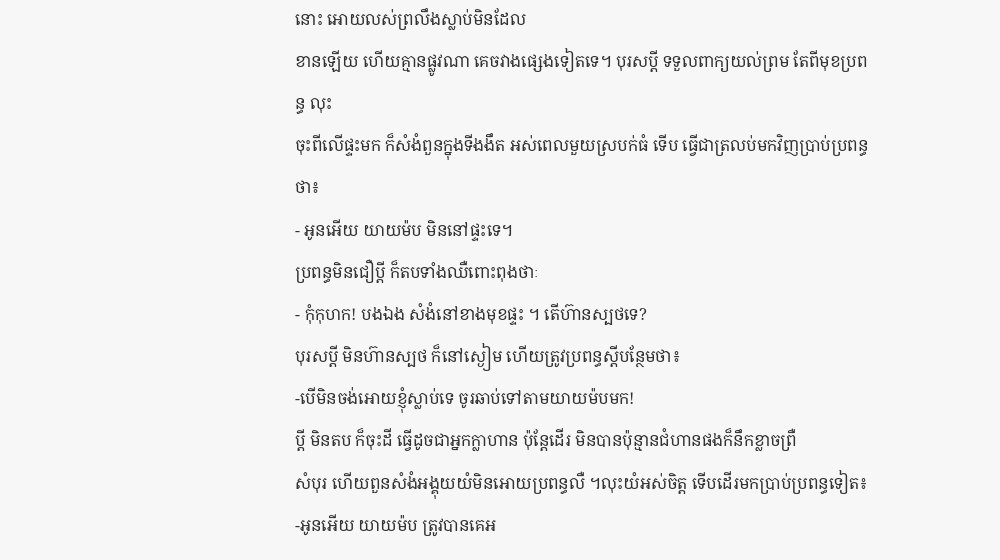នោះ អោយលស់ព្រលឹងស្លាប់មិនដែល
ខានឡើយ ហើយគ្មានផ្លូវណា គេចវាងផ្សេងទៀតទេ។ បុរសប្ដី ទទួលពាក្យយល់ព្រម តែពីមុខប្រពន្ធ លុះ
ចុះពីលើផ្ទះមក ក៏សំងំពួនក្នុងទីងងឹត អស់ពេលមួយស្របក់ធំ ទើប ធ្វើជាត្រលប់មកវិញប្រាប់ប្រពន្ធថា៖
- អូនអើយ យាយម៉ប មិននៅផ្ទះទេ។
ប្រពន្ធមិនជឿប្ដី ក៏តបទាំងឈឺពោះពុងថាៈ
- កុំកុហក! បងឯង សំងំនៅខាងមុខផ្ទះ ។ តើហ៊ានស្បថទេ?
បុរសប្ដី មិនហ៊ានស្បថ ក៏នៅស្ងៀម ហើយត្រូវប្រពន្ធស្ដីបន្ថែមថា៖
-បើមិនចង់អោយខ្ញុំស្លាប់ទេ ចូរឆាប់ទៅតាមយាយម៉បមក!
ប្ដី មិនតប ក៏ចុះដី ធ្វើដូចជាអ្នកក្លាហាន ប៉ុន្តែដើរ មិនបានប៉ុន្មានជំហានផងក៏នឹកខ្លាចព្រឺ
សំបុរ ហើយពួនសំងំអង្គុយយំមិនអោយប្រពន្ធលឺ ។លុះយំអស់ចិត្ត ទើបដើរមកប្រាប់ប្រពន្ធទៀត៖
-អូនអើយ យាយម៉ប ត្រូវបានគេអ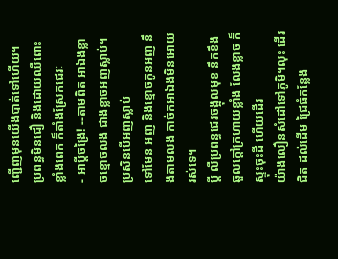ញ្ជើញមុនយើងបាត់ទៅហើយ។
ប្រពន្ធមិនជឿ និងដោយឈឺពោះខ្លាំងពេក ក៏តាំងស្រែកជេរៈ
- អាប្ដីចង្រៃ! --តាមពិត អាឯងខ្លាចខ្មោចលង ជាងខ្លាចអញស្លាប់។ប្រសិនបើអញស្លាប់
ទៅមែន អញ និងខ្មោចកូនអញ នឹងតាមលង កាច់កអាឯងមិនអោយរស់ទេ។
ប្ដី លឺប្រពន្ធជេរចង្អុលមុខ នឹកខឹងឆួលក្ដៅក្រហាយខ្លាំង លែងខ្លាច ក៏ស្ទុះចុះដី ហើយដើរ
យ៉ាងលឿនសំដៅទៅភូមិ។លុះ ដើរជិត ដល់ដើម ជ្រៃធំកន្លែង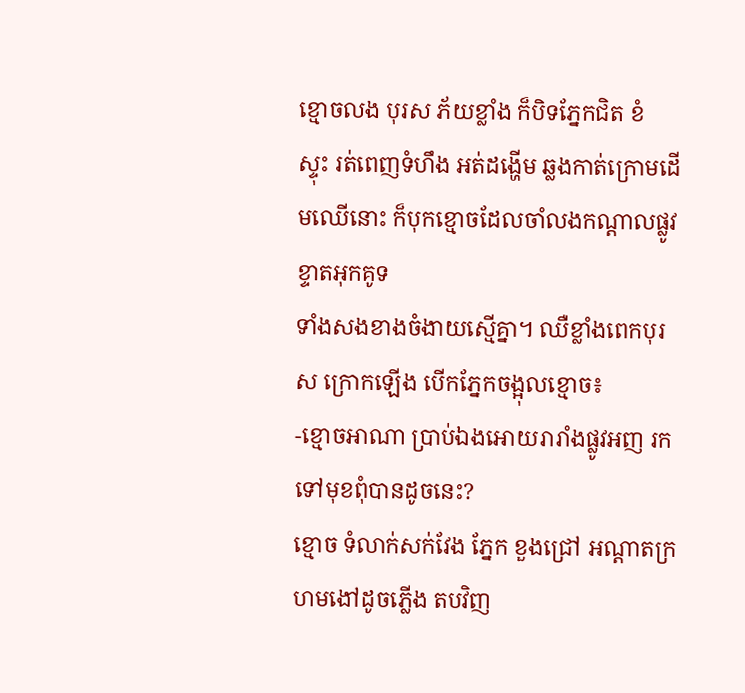ខ្មោចលង បុរស ភ័យខ្លាំង ក៏បិទភ្នែកជិត ខំ
ស្ទុះ រត់ពេញទំហឹង អត់ដង្ហើម ឆ្លងកាត់ក្រោមដើមឈើនោះ ក៏បុកខ្មោចដែលចាំលងកណ្ដាលផ្លូវ ខ្ទាតអុកគូទ
ទាំងសងខាងចំងាយស្មើគ្នា។ ឈឺខ្លាំងពេកបុរស ក្រោកឡើង បើកភ្នែកចង្អុលខ្មោច៖
-ខ្មោចអាណា ប្រាប់ឯងអោយរារាំងផ្លូវអញ រកទៅមុខពុំបានដូចនេះ?
ខ្មោច ទំលាក់សក់វែង ភ្នែក ខួងជ្រៅ អណ្ដាតក្រហមងៅដូចភ្លើង តបវិញ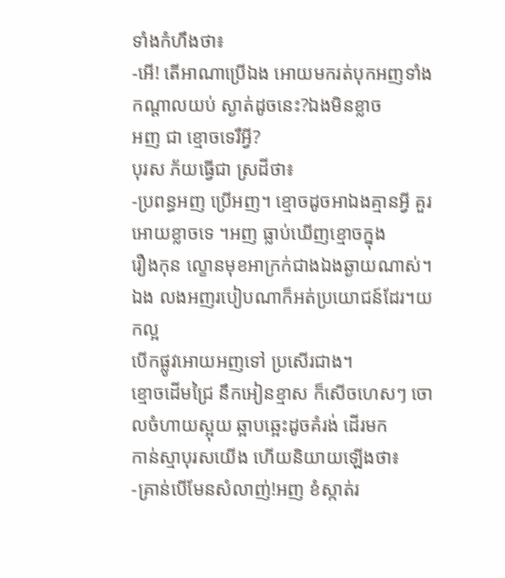ទាំងកំហឹងថា៖
-អើ! តើអាណាប្រើឯង អោយមករត់បុកអញទាំងកណ្ដាលយប់ ស្ងាត់ដូចនេះ?ឯងមិនខ្លាច
អញ ជា ខ្មោចទេរឺអ្វី?
បុរស ភ័យធ្វើជា ស្រដីថា៖
-ប្រពន្ធអញ ប្រើអញ។ ខ្មោចដូចអាឯងគ្មានអ្វី គួរអោយខ្លាចទេ ។អញ ធ្លាប់ឃើញខ្មោចក្នុង
រឿងកុន ល្ខោនមុខអាក្រក់ជាងឯងឆ្ងាយណាស់។ឯង លងអញរបៀបណាក៏អត់ប្រយោជន៍ដែរ។យកល្អ
បើកផ្លូវអោយអញទៅ ប្រសើរជាង។
ខ្មោចដើមជ្រៃ នឹកអៀនខ្មាស ក៏សើចហេសៗ ចោលចំហាយស្អុយ ឆ្អាបឆ្អេះដូចគំរង់ ដើរមក
កាន់ស្មាបុរសយើង ហើយនិយាយឡើងថា៖
-គ្រាន់បើមែនសំលាញ់!អញ ខំស្កាត់រ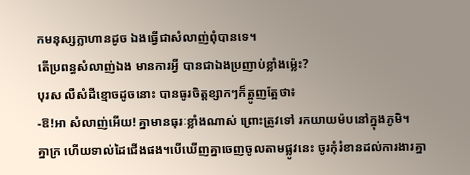កមនុស្សក្លាហានដូច ឯងធ្វើជាសំលាញ់ពុំបានទេ។
តើប្រពន្ធសំលាញ់ឯង មានការអ្វី បានជាឯងប្រញាប់ខ្លាំងម៉្លេះ?
បុរស លឺសំដីខ្មោចដូចនោះ បានធូរចិត្តខ្សាកៗក៏ត្អូញត្អែថា៖
-ឱ!អា សំលាញ់អើយ! គ្នាមានធុរៈខ្លាំងណាស់ ព្រោះត្រូវទៅ រកយាយម៉បនៅក្នុងភូមិ។
គ្នាក្រ ហើយទាល់ដៃជើងផង។បើឃើញគ្នាចេញចូលតាមផ្លូវនេះ ចូរកុំរំខានដល់ការងារគ្នា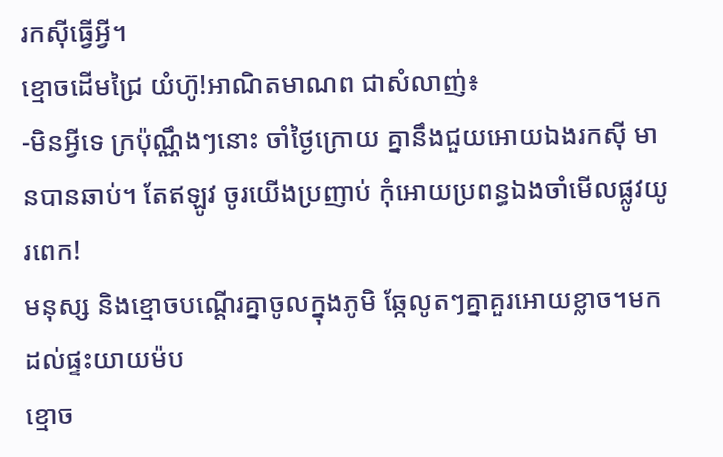រកស៊ីធ្វើអ្វី។
ខ្មោចដើមជ្រៃ យំហ៊ូ!អាណិតមាណព ជាសំលាញ់៖
-មិនអ្វីទេ ក្រប៉ុណ្ណឹងៗនោះ ចាំថ្ងៃក្រោយ គ្នានឹងជួយអោយឯងរកស៊ី មានបានឆាប់។ តែឥឡូវ ចូរយើងប្រញាប់ កុំអោយប្រពន្ធឯងចាំមើលផ្លូវយូរពេក!
មនុស្ស និងខ្មោចបណ្ដើរគ្នាចូលក្នុងភូមិ ឆ្កែលូតៗគ្នាគួរអោយខ្លាច។មកដល់ផ្ទះយាយម៉ប
ខ្មោច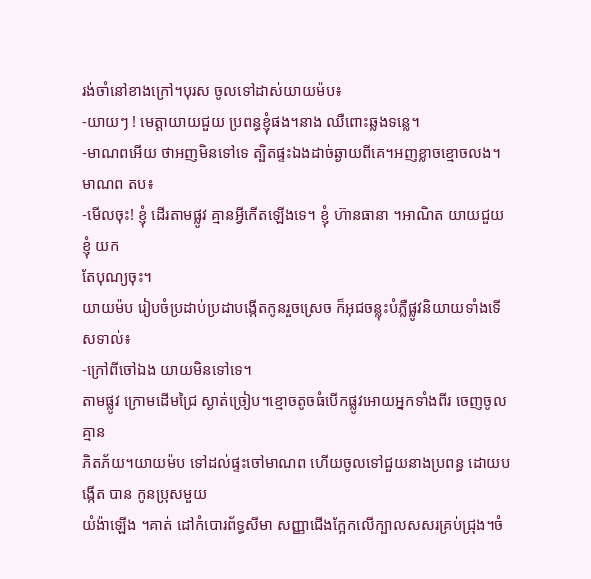រង់ចាំនៅខាងក្រៅ។បុរស ចូលទៅដាស់យាយម៉ប៖
-យាយៗ ! មេត្តាយាយជួយ ប្រពន្ធខ្ញុំផង។នាង ឈឺពោះឆ្លងទន្លេ។
-មាណពអើយ ថាអញមិនទៅទេ ត្បិតផ្ទះឯងដាច់ឆ្ងាយពីគេ។អញខ្លាចខ្មោចលង។
មាណព តប៖
-មើលចុះ! ខ្ញុំ ដើរតាមផ្លូវ គ្មានអ្វីកើតឡើងទេ។ ខ្ញុំ ហ៊ានធានា ។អាណិត យាយជួយខ្ញុំ យក
តែបុណ្យចុះ។
យាយម៉ប រៀបចំប្រដាប់ប្រដាបង្កើតកូនរួចស្រេច ក៏អុជចន្លុះបំភ្លឺផ្លូវនិយាយទាំងទើសទាល់៖
-ក្រៅពីចៅឯង យាយមិនទៅទេ។
តាមផ្លូវ ក្រោមដើមជ្រៃ ស្ងាត់ច្រៀប។ខ្មោចតូចធំបើកផ្លូវអោយអ្នកទាំងពីរ ចេញចូលគ្មាន
ភិតភ័យ។យាយម៉ប ទៅដល់ផ្ទះចៅមាណព ហើយចូលទៅជួយនាងប្រពន្ធ ដោយបង្កើត បាន កូនប្រុសមួយ
យំង៉ាឡើង ។គាត់ ដៅកំបោរព័ទ្ធសីមា សញ្ញាជើងក្អែកលើក្បាលសសរគ្រប់ជ្រុង។ចំ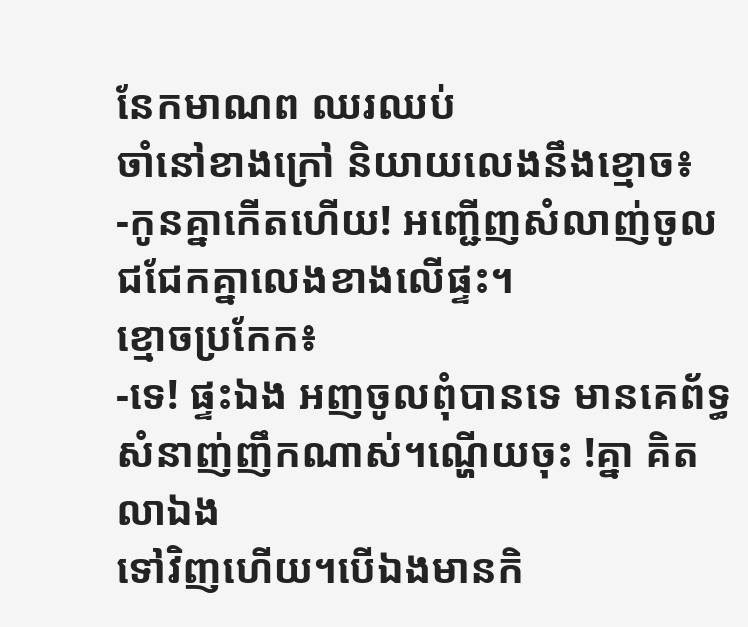នែកមាណព ឈរឈប់
ចាំនៅខាងក្រៅ និយាយលេងនឹងខ្មោច៖
-កូនគ្នាកើតហើយ! អញ្ជើញសំលាញ់ចូលជជែកគ្នាលេងខាងលើផ្ទះ។
ខ្មោចប្រកែក៖
-ទេ! ផ្ទះឯង អញចូលពុំបានទេ មានគេព័ទ្ធសំនាញ់ញឹកណាស់។ណ្ហើយចុះ !គ្នា គិតលាឯង
ទៅវិញហើយ។បើឯងមានកិ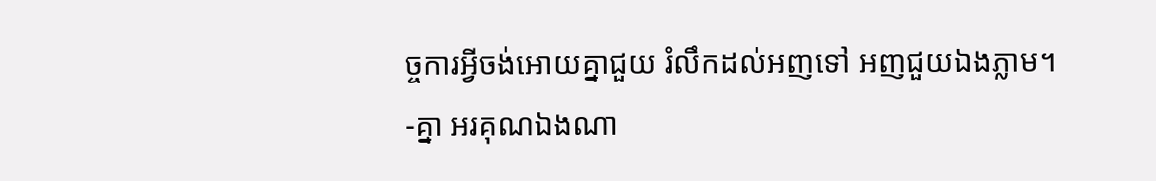ច្ចការអ្វីចង់អោយគ្នាជួយ រំលឹកដល់អញទៅ អញជួយឯងភ្លាម។
-គ្នា អរគុណឯងណា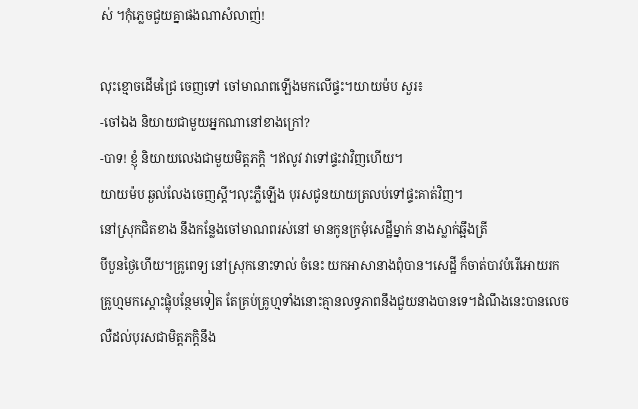ស់ ។កុំភ្លេចជួយគ្នាផងណាសំលាញ់!

លុះខ្មោចដើមជ្រៃ ចេញទៅ ចៅមាណពឡើងមកលើផ្ទះ។យាយម៉ប សួរ៖
-ចៅឯង និយាយជាមួយអ្នកណានៅខាងក្រៅ?
-បាទ! ខ្ញុំ និយាយលេងជាមួយមិត្តភក្ដិ ។ឥលូវ វាទៅផ្ទះវាវិញហើយ។
យាយម៉ប ឆ្ងល់លែងចេញស្ដី។លុះភ្លឺឡើង បុរសជូនយាយត្រលប់ទៅផ្ទះគាត់វិញ។
នៅស្រុកជិតខាង នឹងកន្លែងចៅមាណពរស់នៅ មានកូនក្រមុំសេដ្ឋីម្នាក់ នាងស្លាក់ឆ្អឹងត្រី
បីបួនថ្ងៃហើយ។គ្រូពេទ្យ នៅស្រុកនោះទាល់ ចំនេះ យកអាសានាងពុំបាន។សេដ្ឋី ក៏ចាត់បាវបំរើអោយរក
គ្រូហ្មមកស្ដោះផ្លុំបន្ថែមទៀត តែគ្រប់គ្រូហ្មទាំងនោះគ្មានលទ្ធភាពនឹងជួយនាងបានទេ។ដំណឹងនេះបានលេច
លឺដល់បុរសជាមិត្តភក្ដិនឹង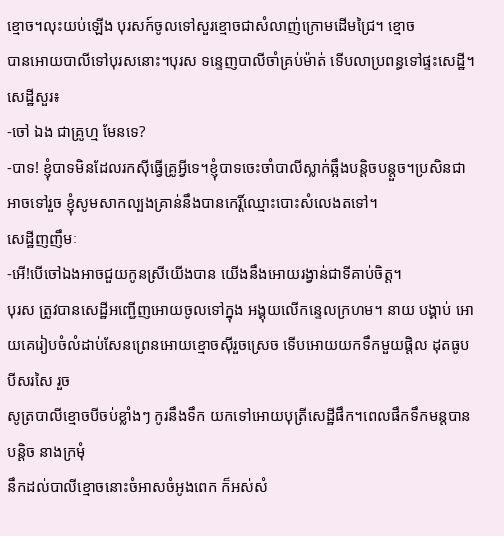ខ្មោច។លុះយប់ឡើង បុរសក៍ចូលទៅសួរខ្មោចជាសំលាញ់ក្រោមដើមជ្រៃ។ ខ្មោច
បានអោយបាលីទៅបុរសនោះ។បុរស ទន្ទេញបាលីចាំគ្រប់ម៉ាត់ ទើបលាប្រពន្ធទៅផ្ទះសេដ្ឋី។
សេដ្ឋីសួរ៖
-ចៅ ឯង ជាគ្រូហ្ម មែនទេ?
-បាទ! ខ្ញុំបាទមិនដែលរកស៊ីធ្វើគ្រូអ្វីទេ។ខ្ញុំបាទចេះចាំបាលីស្លាក់ឆ្អឹងបន្តិចបន្តួច។ប្រសិនជា
អាចទៅរួច ខ្ញុំសូមសាកល្បងគ្រាន់នឹងបានកេរ្តិ៍ឈ្មោះបោះសំលេងតទៅ។
សេដ្ឋីញញឹមៈ
-អើ!បើចៅឯងអាចជួយកូនស្រីយើងបាន យើងនឹងអោយរង្វាន់ជាទីគាប់ចិត្ត។
បុរស ត្រូវបានសេដ្ឋីអញ្ជើញអោយចូលទៅក្នុង អង្គុយលើកន្ទេលក្រហម។ នាយ បង្គាប់ អោយគេរៀបចំលំដាប់សែនព្រេនអោយខ្មោចស៊ីរួចស្រេច ទើបអោយយកទឹកមួយផ្តិល ដុតធូបបីសរសៃ រួច
សូត្របាលីខ្មោចបីចប់ខ្លាំងៗ កូរនឹងទឹក យកទៅអោយបុត្រីសេដ្ឋីផឹក។ពេលផឹកទឹកមន្តបានបន្តិច នាងក្រមុំ
នឹកដល់បាលីខ្មោចនោះចំអាសចំអូងពេក ក៏អស់សំ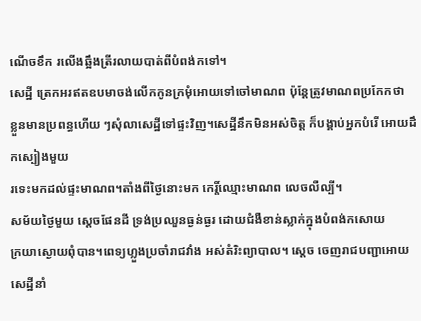ណើចខឹក រលើងឆ្អឹងត្រីរលាយបាត់ពីបំពង់កទៅ។
សេដ្ឋី ត្រេកអរឥតឧបមាចង់លើកកូនក្រមុំអោយទៅចៅមាណព ប៉ុន្តែត្រូវមាណពប្រកែកថា
ខ្លួនមានប្រពន្ធហើយ ៗសុំលាសេដ្ឋីទៅផ្ទះវិញ។សេដ្ឋីនឹកមិនអស់ចិត្ត ក៏បង្គាប់អ្នកបំរើ អោយដឹកស្បៀងមួយ
រទេះមកដល់ផ្ទះមាណព។តាំងពីថ្ងៃនោះមក កេរ្តិ៍ឈ្មោះមាណព លេចលឺល្បី។
សម័យថ្ងៃមួយ ស្ដេចផែនដី ទ្រង់ប្រឈួនធ្ងន់ធ្ងរ ដោយជំងឺខាន់ស្លាក់ក្នុងបំពង់កសោយ
ក្រយាស្ងោយពុំបាន។ពេទ្យហ្លួងប្រចាំរាជវាំង អស់តំរិះព្យាបាល។ ស្ដេច ចេញរាជបញ្ជាអោយសេដ្ឋីនាំ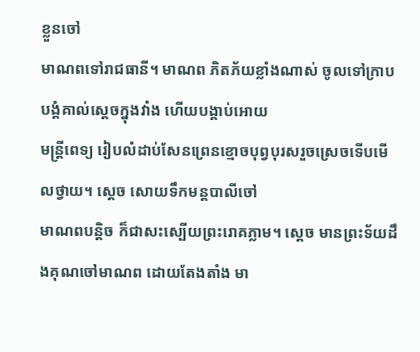ខ្លួនចៅ
មាណពទៅរាជធានី។ មាណព ភិតភ័យខ្លាំងណាស់ ចូលទៅក្រាបបង្គំគាល់ស្ដេចក្នុងវាំង ហើយបង្គាប់អោយ
មន្ត្រីពេទ្យ រៀបលំដាប់សែនព្រេនខ្មោចបុព្វបុរសរួចស្រេចទើបមើលថ្វាយ។ ស្ដេច សោយទឹកមន្តបាលីចៅ
មាណពបន្តិច ក៏ជាសះស្បើយព្រះរោគភ្លាម។ ស្ដេច មានព្រះទ័យដឹងគុណចៅមាណព ដោយតែងតាំង មា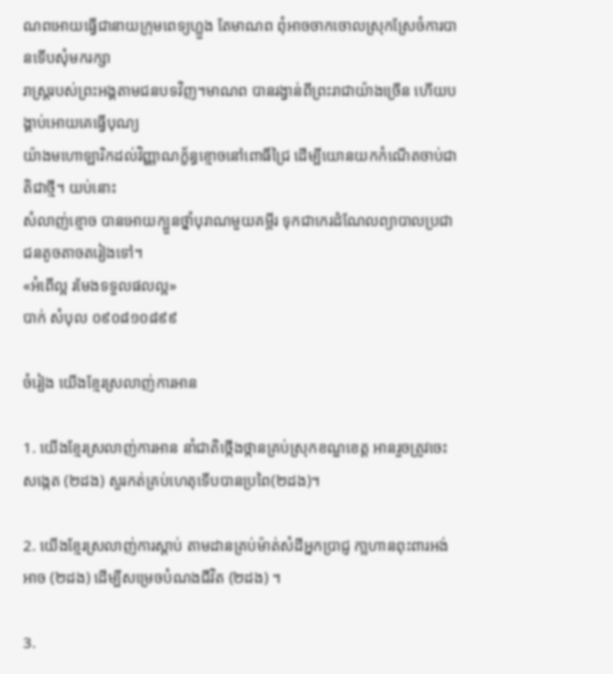ណពអោយធ្វើជានាយក្រុមពេទ្យហ្លួង តែមាណព ពុំអាចចាកចោលស្រុកស្រែចំការបានទើបសុំមករក្សា
រាស្ត្ររបស់ព្រះអង្គតាមជនបទវិញ។មាណព បានរង្វាន់ពីព្រះរាជាយ៉ាងច្រើន ហើយបង្គាប់អោយគេធ្វើបុណ្យ
យ៉ាងមហោឡារិកដល់វិញ្ញាណក្ខ័ន្ធខ្មោចនៅពោធិ៍ជ្រៃ ដើម្បីយោនយកកំណើតចាប់ជាតិជាថ្មី។ យប់នោះ
សំលាញ់ខ្មោច បានអោយក្បួនថ្នាំបុរាណមួយគម្ពីរ ទុកជាកេរដំណែលព្យាបាលប្រជាជនតូចតាចតរៀងទៅ។
«អំពើល្អ រមែងទទួលផលល្អ»
បាក់ សំបុល ០៩០៨១០៨៩៩

ចំរៀង យើងខ្មែរស្រលាញ់ការអាន

1. យើងខ្មែរស្រលាញ់ការអាន នាំជាតិថ្កើងថ្កានគ្រប់ស្រុកខណ្ឌខេត្ត អានរួចត្រូវចេះសង្កេត (២ដង) សួរកត់គ្រប់ហេតុទើបបានប្រពៃ(២ដង)។

2. យើងខ្មែរស្រលាញ់ការស្តាប់ តាមដានគ្រប់ម៉ាត់សំដីអ្នកប្រាជ្ញ កា្លហានពុះពារអង់អាច (២ដង) ដើម្បីសម្រេចបំណងជីវិត (២ដង) ។

3.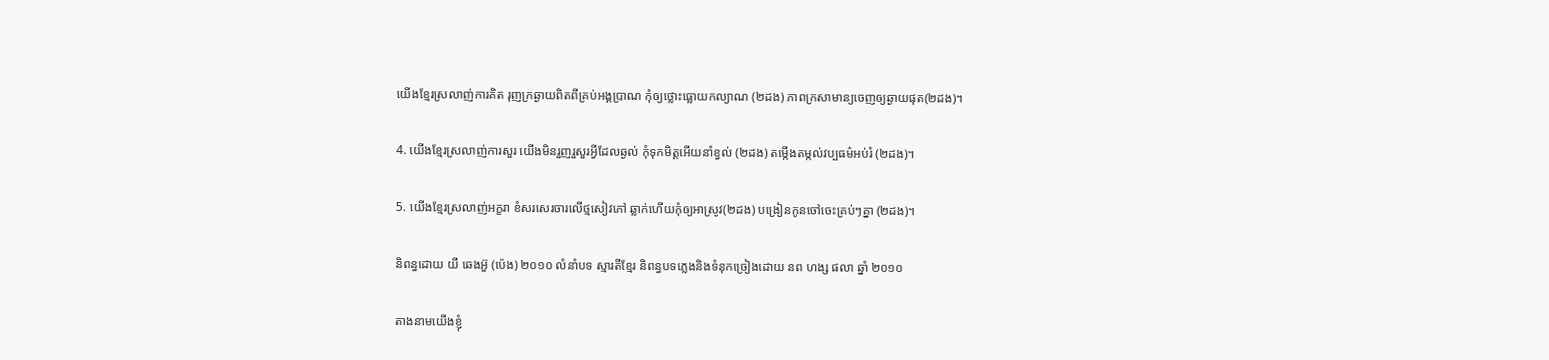យើងខ្មែរស្រលាញ់ការគិត រុញក្រឆ្ងាយពិតពីគ្រប់អង្គប្រាណ កុំឲ្យថ្លោះធ្លោយកល្យាណ (២ដង) ភាពក្រសាមាន្យចេញឲ្យឆ្ងាយផុត(២ដង)។

4. យើងខ្មែរស្រលាញ់ការសួរ យើងមិនរួញរួសួរអ្វីដែលឆ្ងល់ កុំទុកមិត្តអើយនាំខ្វល់ (២ដង) តម្កើងតម្កល់វប្បធម៌អប់រំ (២ដង)។

5. យើងខ្មែរស្រលាញ់អក្ខរា ខំសរសេរចារលើថ្មសៀវភៅ ឆ្លាក់ហើយកុំឲ្យអាស្រូវ(២ដង) បង្រៀនកូនចៅចេះគ្រប់ៗគ្នា (២ដង)។

និពន្ធដោយ យី ឆេងអ៊ួ (ប៉េង) ២០១០ លំនាំបទ ស្មារតីខ្មែរ និពន្ធបទភ្លេងនិងទំនុកច្រៀងដោយ នព ហង្ស ផលា ឆ្នាំ ២០១០

តាងនាមយើងខ្ញុំ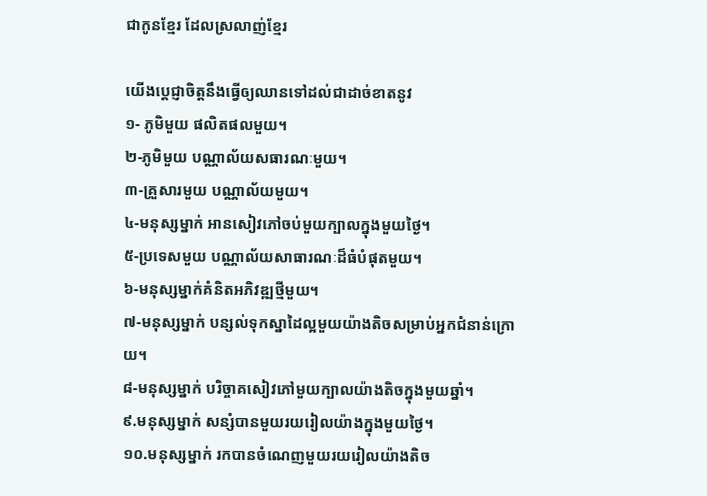ជាកូនខ្មែរ ដែលស្រលាញ់ខ្មែរ

យើងប្តេជ្ញាចិត្តនឹងធ្វើឲ្យឈានទៅដល់ជាដាច់ខាតនូវ
១- ភូមិមួយ ផលិតផលមួយ។
២-ភូមិមួយ បណ្ណាល័យសធារណៈមួយ។
៣-គ្រួសារមួយ បណ្ណាល័យមួយ។
៤-មនុស្សម្នាក់ អានសៀវភៅចប់មួយក្បាលក្នុងមួយថ្ងៃ។
៥-ប្រទេសមួយ បណ្ណាល័យសាធារណៈដ៏ធំបំផុតមួយ។
៦-មនុស្សម្នាក់គំនិតអភិវឌ្ឍថ្មីមួយ។
៧-មនុស្សម្នាក់ បន្សល់ទុកស្នាដៃល្អមួយយ៉ាងតិចសម្រាប់អ្នកជំនាន់ក្រោយ។
៨-មនុស្សម្នាក់ បរិច្ចាគសៀវភៅមួយក្បាលយ៉ាងតិចក្នុងមួយឆ្នាំ។
៩.មនុស្សម្នាក់ សន្សំបានមួយរយរៀលយ៉ាងក្នុងមួយថ្ងៃ។
១០.មនុស្សម្នាក់ រកបានចំណេញមួយរយរៀលយ៉ាងតិច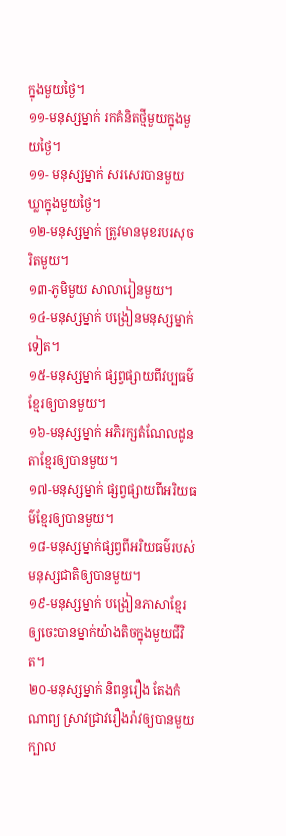ក្នុងមួយថ្ងៃ។
១១-មនុស្សម្នាក់ រកគំនិតថ្មីមួយក្នុងមួយថ្ងៃ។
១១- មនុស្សម្នាក់ សរសេរបានមួយឃ្លាក្នុងមួយថ្ងៃ។
១២-មនុស្សម្នាក់ ត្រូវមានមុខរបរសុចរិតមួយ។
១៣-ភូមិមួយ សាលារៀនមួយ។
១៤-មនុស្សម្នាក់ បង្រៀនមនុស្សម្នាក់ទៀត។
១៥-មនុស្សម្នាក់ ផ្សព្វផ្សាយពីវប្បធម៌ខ្មែរឲ្យបានមួយ។
១៦-មនុស្សម្នាក់ អភិរក្សតំណែលដូនតាខ្មែរឲ្យបានមួយ។
១៧-មនុស្សម្នាក់ ផ្សព្វផ្សាយពីអរិយធម៌ខ្មែរឲ្យបានមួយ។
១៨-មនុស្សម្នាក់ផ្សព្វពីអរិយធម៌របស់មនុស្សជាតិឲ្យបានមួយ។
១៩-មនុស្សម្នាក់ បង្រៀនភាសាខ្មែរឲ្យចេះបានម្នាក់យ៉ាងតិចក្នុងមួយជីវិត។
២០-មនុស្សម្នាក់ និពន្ធរឿង តែងកំណាព្យ ស្រាវជ្រាវរឿងរ៉ាវឲ្យបានមួយ
ក្បាល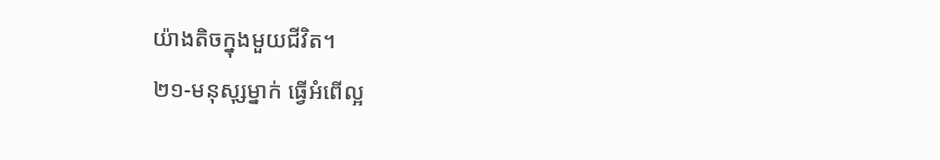យ៉ាងតិចក្នុងមួយជីវិត។
២១-មនុសុ្សម្នាក់ ធ្វើអំពើល្អ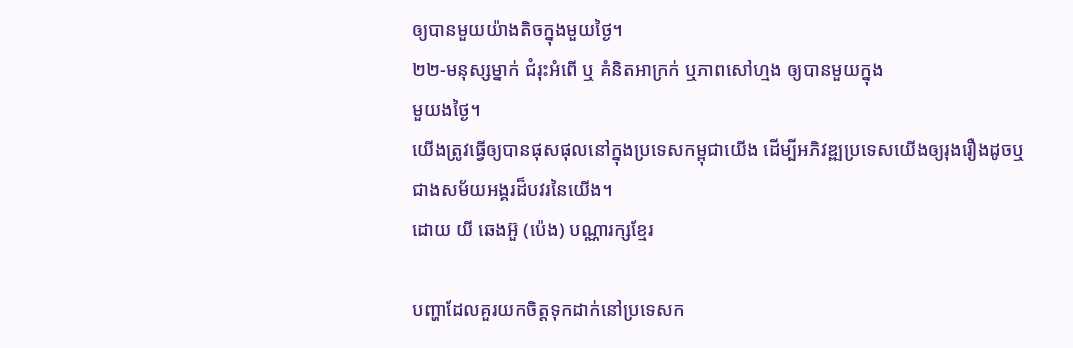ឲ្យបានមួយយ៉ាងតិចក្នុងមួយថ្ងៃ។
២២-មនុស្សម្នាក់ ជំរុះអំពើ ឬ គំនិតអាក្រក់ ឬភាពសៅហ្មង ឲ្យបានមួយក្នុង
មួយងថ្ងៃ។
យើងត្រូវធ្វើឲ្យបានផុសផុលនៅក្នុងប្រទេសកម្ពុជាយើង ដើម្បីអភិវឌ្ឍប្រទេសយើងឲ្យរុងរឿងដូចឬជាងសម័យអង្គរដ៏បវរនៃយើង។
ដោយ យី ឆេងអ៊ួ (ប៉េង) បណ្ណារក្សខ្មែរ

បញ្ហាដែលគួរយកចិត្តទុកដាក់នៅប្រទេសក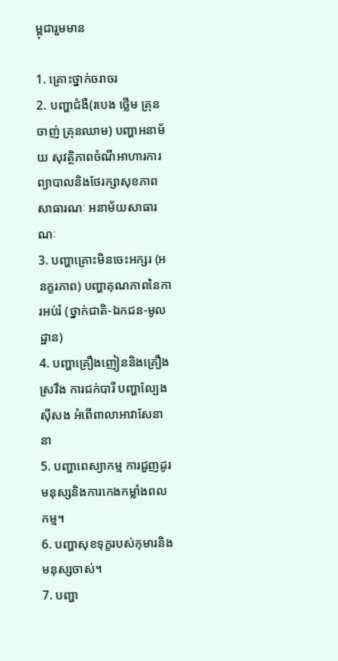ម្ពុជារួមមាន

1. គ្រោះថ្នាក់ចរាចរ
2. បញ្ហាជំងឺ(របេង ថ្លើម គ្រុនចាញ់ គ្រុនឈាម) បញ្ហាអនាម័យ សុវត្ថិភាពចំណីអាហារការព្យាបាលនិងថែរក្សាសុខភាពសាធារណៈ អនាម័យសាធារណៈ
3. បញ្ហាគ្រោះមិនចេះអក្សរ (អនក្ខរភាព) បញ្ហាគុណភាពនៃការអប់រំ (ថ្នាក់ជាតិ-ឯកជន-មូលដ្ឋាន)
4. បញ្ហាគ្រឿងញៀននិងគ្រឿងស្រវឹង ការជក់បារី បញ្ហាល្បែងស៊ីសង អំពើពាលាអាវាសែនានា
5. បញ្ហាពេស្យាកម្ម ការជួញដូរមនុស្សនិងការកេងកម្លាំងពលកម្ម។
6. បញ្ហាសុខទុក្ខរបស់កុមារនិងមនុស្សចាស់។
7. បញ្ហា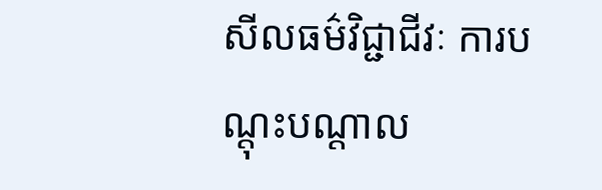សីលធម៌វិជ្ជាជីវៈ ការបណ្តុះបណ្តាល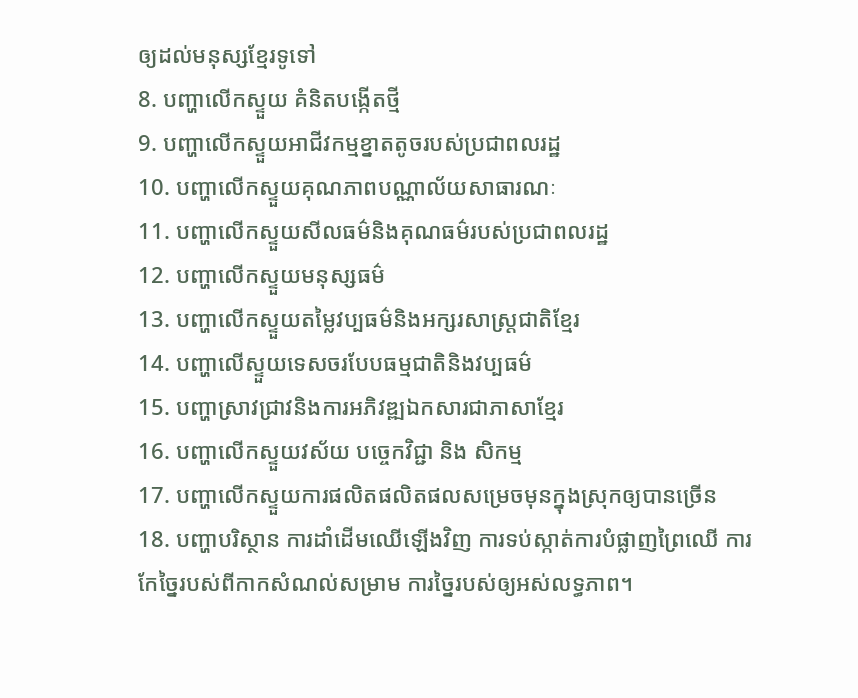ឲ្យដល់មនុស្សខ្មែរទូទៅ
8. បញ្ហាលើកស្ទួយ គំនិតបង្កើតថ្មី
9. បញ្ហាលើកស្ទួយអាជីវកម្មខ្នាតតូចរបស់ប្រជាពលរដ្ឋ
10. បញ្ហាលើកស្ទួយគុណភាពបណ្ណាល័យសាធារណៈ
11. បញ្ហាលើកស្ទួយសីលធម៌និងគុណធម៌របស់ប្រជាពលរដ្ឋ
12. បញ្ហាលើកស្ទួយមនុស្សធម៌
13. បញ្ហាលើកស្ទួយតម្លៃវប្បធម៌និងអក្សរសាស្ត្រជាតិខ្មែរ
14. បញ្ហាលើស្ទួយទេសចរបែបធម្មជាតិនិងវប្បធម៌
15. បញ្ហាស្រាវជ្រាវនិងការអភិវឌ្ឍឯកសារជាភាសាខ្មែរ
16. បញ្ហាលើកស្ទួយវស័យ បច្ចេកវិជ្ជា និង សិកម្ម
17. បញ្ហាលើកស្ទួយការផលិតផលិតផលសម្រេចមុនក្នុងស្រុកឲ្យបានច្រើន
18. បញ្ហាបរិស្ថាន ការដាំដើមឈើឡើងវិញ ការទប់ស្កាត់ការបំផ្លាញព្រៃឈើ ការកែច្នៃរបស់ពីកាកសំណល់សម្រាម ការច្នៃរបស់ឲ្យអស់លទ្ធភាព។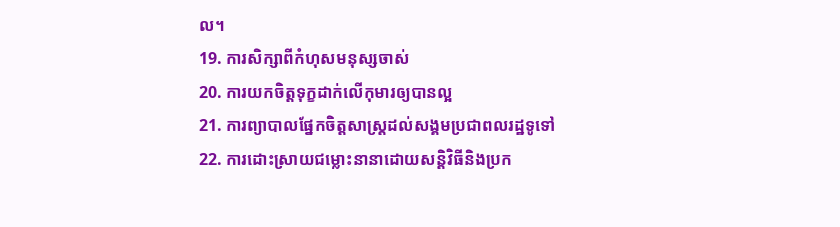ល។
19. ការសិក្សាពីកំហុសមនុស្សចាស់
20. ការយកចិត្តទុក្ខដាក់លើកុមារឲ្យបានល្អ
21. ការព្យាបាលផ្នែកចិត្តសាស្ត្រដល់សង្គមប្រជាពលរដ្ឋទូទៅ
22. ការដោះស្រាយជម្លោះនានាដោយសន្តិវិធីនិងប្រក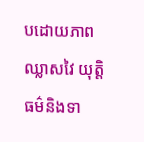បដោយភាពឈ្លាសវៃ យុត្តិ ធម៌និងទា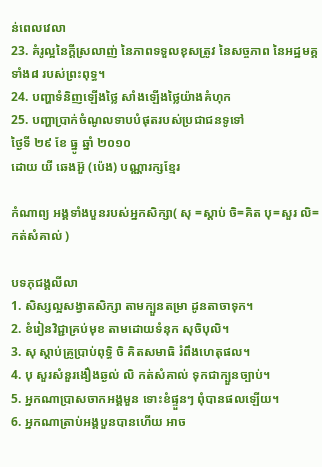ន់ពេលវេលា
23. គំរូល្អនៃក្តីស្រលាញ់ នៃភាពទទួលខុសត្រូវ នៃសច្ចភាព នៃអដ្ឋមគ្គទាំង៨ របស់ព្រះពុទ្ធ។
24. បញ្ហាទំនិញឡើងថ្លៃ សាំងឡើងថ្លៃយ៉ាងគំហុក
25. បញ្ហាប្រាក់ចំណូលទាបបំផុតរបស់ប្រជាជនទូទៅ
ថ្ងៃទី ២៩ ខែ ធ្នូ ឆ្នាំ ២០១០
ដោយ យី ឆេងអ៊ួ (ប៉េង) បណ្ណារក្សខ្មែរ

កំណាព្យ អង្គទាំងបួនរបស់អ្នកសិក្សា( សុ =ស្តាប់ ចិ=គិត បុ=សួរ លិ=កត់សំគាល់ )

បទភុជង្គលីលា
1. សិស្សល្អសង្វាតសិក្សា តាមក្បួនតម្រា ដូនតាចាទុក។
2. ខំរៀនវិជ្ជាគ្រប់មុខ តាមដោយទំនុក សុចិបុលិ។
3. សុ ស្តាប់គ្រូប្រាប់ពុទ្ធិ ចិ គិតសមាធិ រំពឹងហេតុផល។
4. បុ សួរសំនួរងឿងឆ្ងល់ លិ កត់សំគាល់ ទុកជាក្បួនច្បាប់។
5. អ្នកណាប្រាសចាកអង្គមួន ទោះខំផ្ទួនៗ ពុំបានផលឡើយ។
6. អ្នកណាត្រាប់អង្គបួនបានហើយ អាច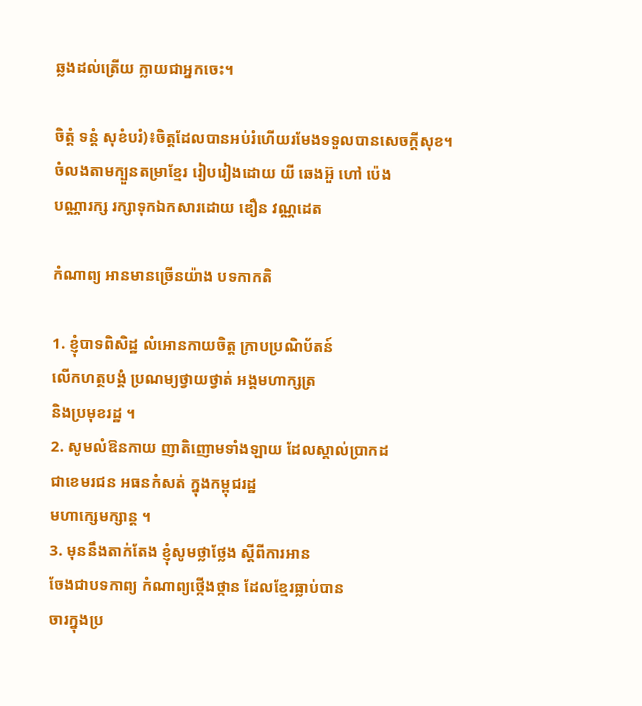ឆ្លងដល់ត្រើយ ក្លាយជាអ្នកចេះ។

ចិត្តំ ទន្តំ សុខំបរំ)៖ចិត្តដែលបានអប់រំហើយរមែងទទួលបានសេចក្តីសុខ។
ចំលងតាមក្បួនតម្រាខ្មែរ រៀបរៀងដោយ យី ឆេងអ៊ួ ហៅ ប៉េង
បណ្ណារក្ស រក្សាទុកឯកសារដោយ ឌឿន វណ្ណដេត

កំណាព្យ អានមានច្រើនយ៉ាង បទកាកតិ

1. ខ្ញុំបាទពិសិដ្ឋ លំអោនកាយចិត្ត ក្រាបប្រណិប័តន៍
លើកហត្ថបង្គំ ប្រណម្យថ្វាយថ្វាត់ អង្គមហាក្សត្រ
និងប្រមុខរដ្ឋ ។
2. សូមលំឱនកាយ ញាតិញោមទាំងឡាយ ដែលស្គាល់ប្រាកដ
ជាខេមរជន អធនកំសត់ ក្នុងកម្ពុជរដ្ឋ
មហាក្សេមក្សាន្ត ។
3. មុននឹងតាក់តែង ខ្ញុំសូមថ្លាថ្លែង ស្តីពីការអាន
ចែងជាបទកាព្យ កំណាព្យថ្កើងថ្កាន ដែលខ្មែរធ្លាប់បាន
ចារក្នុងប្រ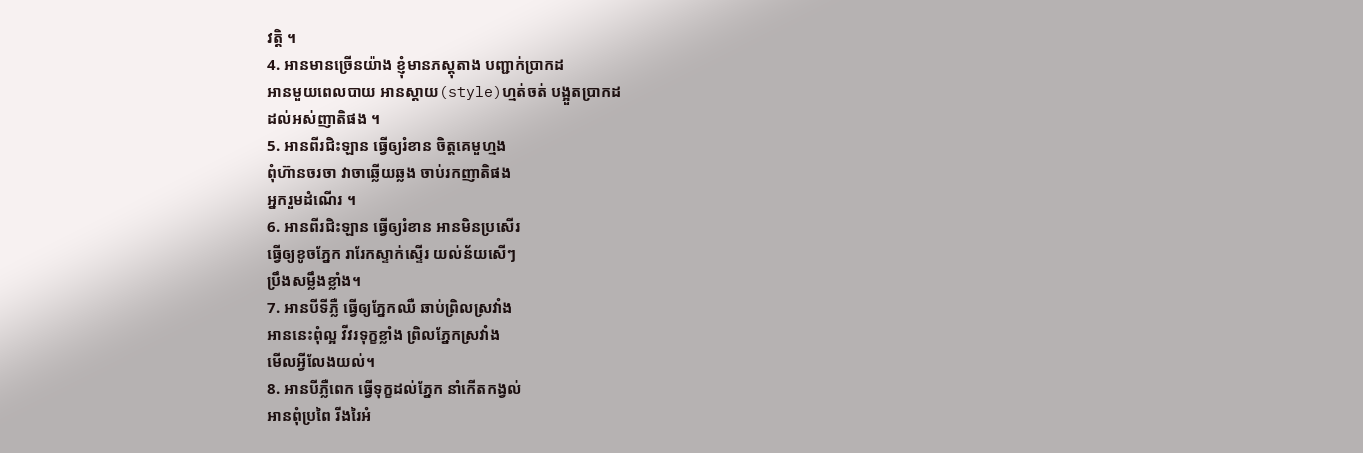វតិ្ត ។
4. អានមានច្រើនយ៉ាង ខ្ញុំមានភស្តុតាង បញ្ជាក់ប្រាកដ
អានមួយពេលបាយ អានស្តាយ(style)ហ្មត់ចត់ បង្អួតប្រាកដ
ដល់អស់ញាតិផង ។
5. អានពីរជិះឡាន ធ្វើឲ្យរំខាន ចិត្តគេមួហ្មង
ពុំហ៊ានចរចា វាចាឆ្លើយឆ្លង ចាប់រកញាតិផង
អ្នករួមដំណើរ ។
6. អានពីរជិះឡាន ធ្វើឲ្យរំខាន អានមិនប្រសើរ
ធ្វើឲ្យខូចភ្នែក រារែកស្ទាក់ស្ទើរ យល់ន័យសើៗ
ប្រឹងសម្លឹងខ្លាំង។
7. អានបីទីភ្លឺ ធ្វើឲ្យភ្នែកឈឺ ឆាប់ព្រិលស្រវាំង
អាននេះពុំល្អ វីវរទុក្ខខ្លាំង ព្រិលភ្នែកស្រវាំង
មើលអ្វីលែងយល់។
8. អានបីភ្លឺពេក ធ្វើទុក្ខដល់ភ្នែក នាំកើតកង្វល់
អានពុំប្រពៃ រីងរៃអំ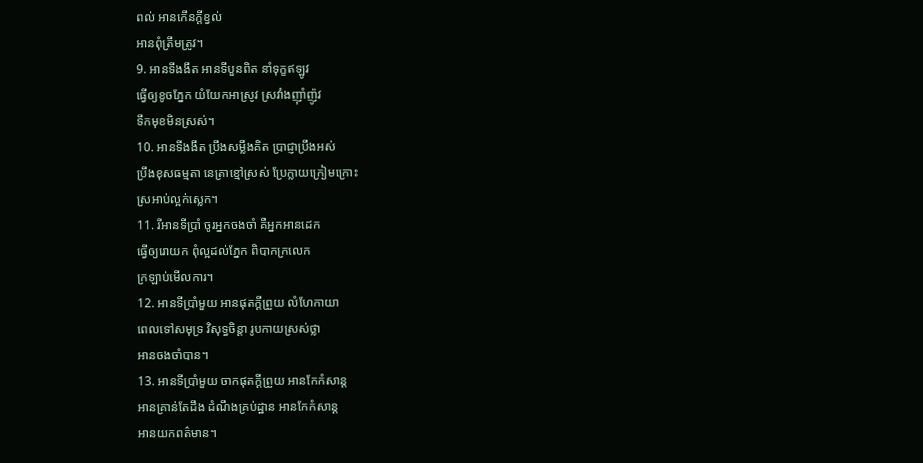ពល់ អានកើនក្តីខ្វល់
អានពុំត្រឹមត្រូវ។
9. អានទីងងឹត អានទីបួនពិត នាំទុក្ខឥឡូវ
ធ្វើឲ្យខូចភ្នែក យំយែកអាស្រូវ ស្រវាំងញ៉ាំញ៉ូវ
ទឹកមុខមិនស្រស់។
10. អានទីងងឹត ប្រឹងសម្លឹងគិត ប្រាជ្ញាប្រឹងអស់
ប្រឹងខុសធម្មតា នេត្រាខ្មៅស្រស់ ប្រែក្លាយក្រៀមក្រោះ
ស្រអាប់ល្អក់ស្លេក។
11. រីអានទីប្រាំ ចូរអ្នកចងចាំ គឺអ្នកអានដេក
ធ្វើឲ្យរោយក ពុំល្អដល់ភ្នែក ពិបាកក្រលេក
ក្រឡាប់មើលការ។
12. អានទីប្រាំមួយ អានផុតក្តីព្រួយ លំហែកាយា
ពេលទៅសមុទ្រ វិសុទ្ធចិន្តា រូបកាយស្រស់ថ្លា
អានចងចាំបាន។
13. អានទីប្រាំមួយ ចាកផុតក្តីព្រួយ អានកែកំសាន្ត
អានគ្រាន់តែដឹង ដំណឹងគ្រប់ដ្ឋាន អានកែកំសាន្ត
អានយកពត៌មាន។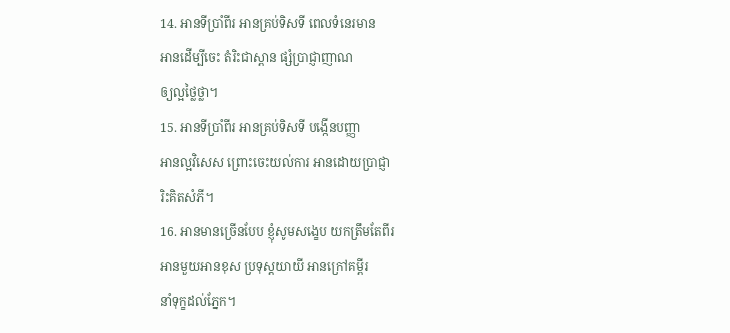14. អានទីប្រាំពីរ អានគ្រប់ទិសទី ពេលទំនេរមាន
អានដើម្បីចេះ តំរិះជាស្ពាន ផ្សំប្រាជ្ញាញាណ
ឲ្យល្អថ្លៃថ្លា។
15. អានទីប្រាំពីរ អានគ្រប់ទិសទី បង្កើនបញ្ញា
អានល្អវិសេស ព្រោះចេះយល់ការ អានដោយប្រាជ្ញា
រិះគិតសំភី។
16. អានមានច្រើនបែប ខ្ញុំសូមសង្ខេប យកត្រឹមតែពីរ
អានមួយអានខុស ប្រទុស្តយាយី អានក្រៅគម្ពីរ
នាំទុក្ខដល់ភ្នែក។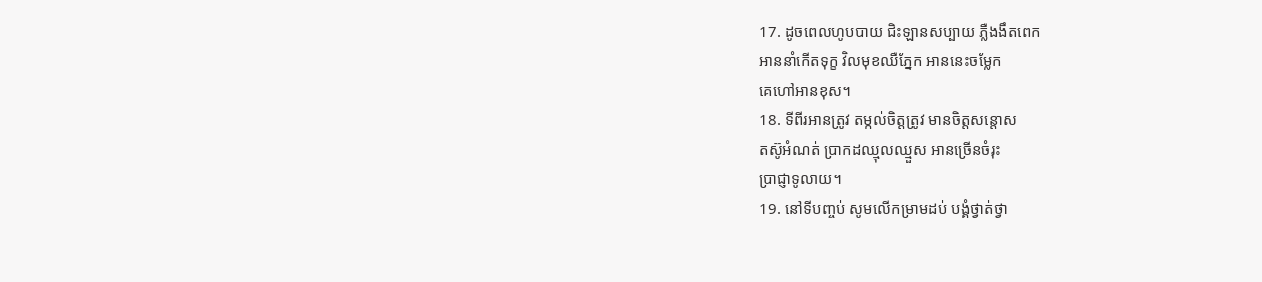17. ដូចពេលហូបបាយ ជិះឡានសប្បាយ ភ្លឺងងឹតពេក
អាននាំកើតទុក្ខ វិលមុខឈឺភ្នែក អាននេះចម្លែក
គេហៅអានខុស។
18. ទីពីរអានត្រូវ តម្កល់ចិត្តត្រូវ មានចិត្តសន្តោស
តស៊ូអំណត់ ប្រាកដឈ្មុលឈ្មួស អានច្រើនចំរុះ
ប្រាជ្ញាទូលាយ។
19. នៅទីបញ្ចប់ សូមលើកម្រាមដប់ បង្គំថ្វាត់ថ្វា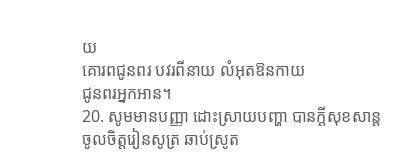យ
គោរពជូនពរ បវរពីនាយ លំអុតឱនកាយ
ជូនពរអ្នកអាន។
20. សូមមានបញ្ញា ដោះស្រាយបញ្ហា បានក្តីសុខសាន្ត
ចូលចិត្តរៀនសូត្រ ឆាប់ស្រូត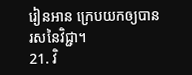រៀនអាន ក្រេបយកឲ្យបាន
រសនៃវិជ្ជា។
21. វិ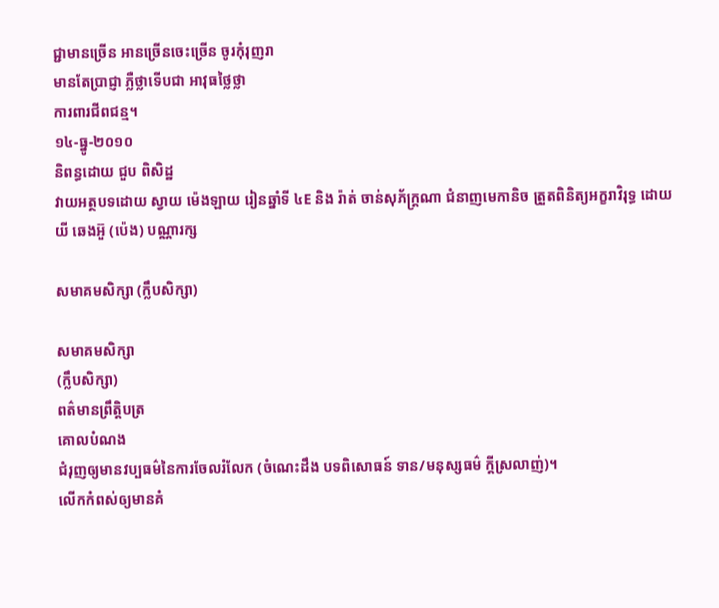ជ្ជាមានច្រើន អានច្រើនចេះច្រើន ចូរកុំរុញរា
មានតែប្រាជ្ញា ភ្លឺថ្លាទើបជា អាវុធថ្លៃថ្លា
ការពារជីពជន្ម។
១៤-ធ្នូ-២០១០
និពន្ធដោយ ជួប ពិសិដ្ឋ
វាយអត្ថបទដោយ ស្វាយ ម៉េងឡាយ រៀនឆ្នាំទី ៤E និង រ៉ាត់ ចាន់សុភ័ក្រ្តណា ជំនាញមេកានិច ត្រួតពិនិត្យអក្ខរាវិរុទ្ធ ដោយ យី ឆេងអ៊ួ (ប៉េង) បណ្ណារក្ស

សមាគមសិក្សា (ក្លឹបសិក្សា)

សមាគមសិក្សា
(ក្លឹបសិក្សា)
ពត៌មានព្រឹត្តិបត្រ
គោលបំណង
ជំរុញឲ្យមានវប្បធម៌នៃការចែលរំលែក (ចំណេះដឹង បទពិសោធន៍ ទាន/មនុស្សធម៌ ក្តីស្រលាញ់)។
លើកកំពស់ឲ្យមានគំ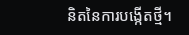និតនៃការបង្កើតថ្មី។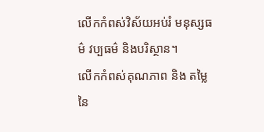លើកកំពស់វិស័យអប់រំ មនុស្សធម៌ វប្បធម៌ និងបរិស្ថាន។
លើកកំពស់គុណភាព និង តម្លៃនៃ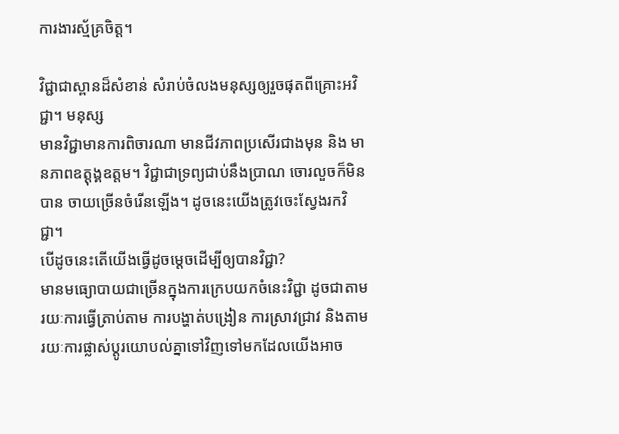ការងារស្ម័គ្រចិត្ត។

វិជ្ជាជាស្ពានដ៏សំខាន់ សំរាប់ចំលងមនុស្សឲ្យរួចផុតពីគ្រោះអវិជ្ជា។ មនុស្ស
មានវិជ្ជាមានការពិចារណា មានជីវភាពប្រសើរជាងមុន និង មានភាពឧត្ដុង្គឧត្តម។ វិជ្ជាជាទ្រព្យជាប់នឹងប្រាណ ចោរលួចក៏មិនបាន ចាយច្រើនចំរើនឡើង។ ដូចនេះយើងត្រូវចេះស្វែងរកវិជ្ជា។
បើដូចនេះតើយើងធ្វើដូចម្ដេចដើម្បីឲ្យបានវិជ្ជា?
មានមធ្យោបាយជាច្រើនក្នុងការក្រេបយកចំនេះវិជ្ជា ដូចជាតាមរយៈការធ្វើត្រាប់តាម ការបង្ហាត់បង្រៀន ការស្រាវជ្រាវ និងតាមរយៈការផ្លាស់ប្ដូរយោបល់គ្នាទៅវិញទៅមកដែលយើងអាច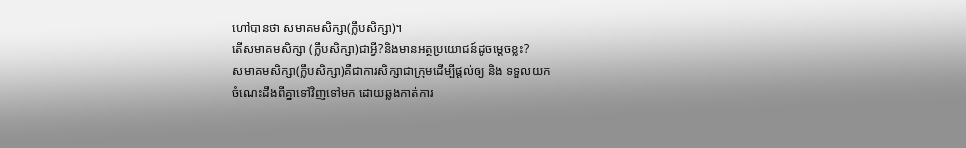ហៅបានថា សមាគមសិក្សា(ក្លឹបសិក្សា)។
តើសមាគមសិក្សា (ក្លឹបសិក្សា)ជាអ្វី?និងមានអត្ថប្រយោជន៍ដូចម្ដេចខ្លះ?
សមាគមសិក្សា(ក្លឹបសិក្សា)គឺជាការសិក្សាជាក្រុមដើម្បីផ្ដល់ឲ្យ និង ទទួលយក
ចំណេះដឹងពីគ្នាទៅវិញទៅមក ដោយឆ្លងកាត់ការ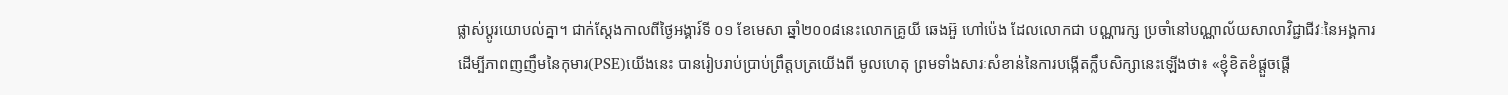ផ្លាស់ប្ដូរយោបល់គ្នា។ ជាក់ស្ដែងកាលពីថ្ងៃអង្គារ៍ទី ០១ ខែមេសា ឆ្នាំ២០០៨នេះលោកគ្រូយី ឆេងអ៊ួ ហៅប៉េង ដែលលោកជា បណ្ណារក្ស ប្រចាំនៅបណ្ណាល័យសាលាវិជ្ជាជីវៈនៃអង្គការដើម្បីភាពញញឹមនៃកុមារ(PSE)យើងនេះ បានរៀបរាប់ប្រាប់ព្រឹត្តបត្រយើងពី មូលហេតុ ព្រមទាំងសារៈសំខាន់នៃការបង្កើតក្លឹបសិក្សានេះឡើងថា៖ «ខ្ញុំខិតខំផ្តួចផ្តើ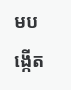មបង្កើត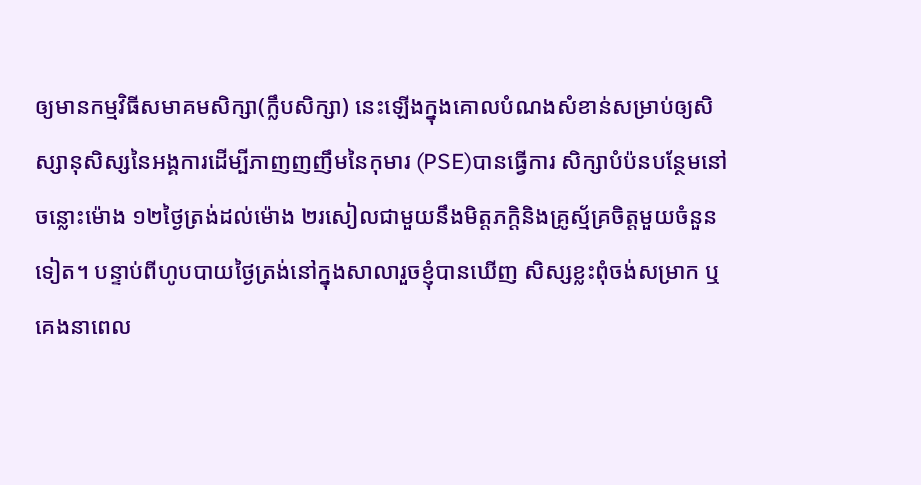ឲ្យមានកម្មវិធីសមាគមសិក្សា(ក្លឹបសិក្សា) នេះឡើងក្នុងគោលបំណងសំខាន់សម្រាប់ឲ្យសិស្សានុសិស្សនៃអង្គការដើម្បីភាញញញឹមនៃកុមារ (PSE)បានធ្វើការ សិក្សាបំប៉នបន្ថែមនៅចន្លោះម៉ោង ១២ថ្ងៃត្រង់ដល់ម៉ោង ២រសៀលជាមួយនឹងមិត្តភក្តិនិងគ្រូស្ម័គ្រចិត្តមួយចំនួនទៀត។ បន្ទាប់ពីហូបបាយថ្ងៃត្រង់នៅក្នុងសាលារួចខ្ញុំបានឃើញ សិស្សខ្លះពុំចង់សម្រាក ឬគេងនាពេល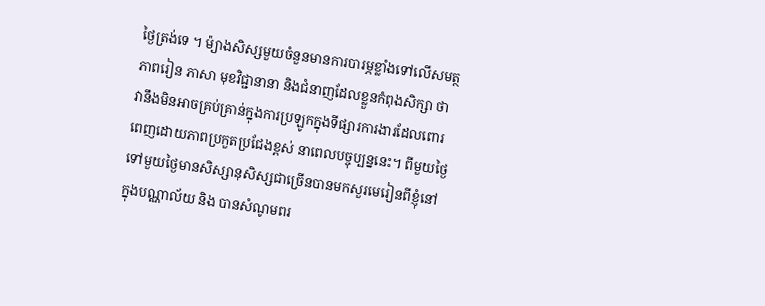ថ្ងៃត្រង់ទេ ។ ម៉្យាងសិស្សមួយចំនួនមានការបារម្ភខ្លាំងទៅលើសមត្ថភាពរៀន ភាសា មុខវិជ្ជានានា និងជំនាញដែលខ្លួនកំពុងសិក្សា ថាវានឹងមិនអាចគ្រប់គ្រាន់ក្នុងការប្រឡូកក្នុងទីផ្សារការងារដែលពោរពេញដោយភាពប្រកួតប្រជែងខ្ពស់ នាពេលបច្ចុប្បន្ននេះ។ ពីមួយថ្ងៃទៅមួយថ្ងៃមានសិស្សានុសិស្សជាច្រើនបានមកសួរមេរៀនពីខ្ញុំនៅក្នុងបណ្ណាល័យ និង បានសំណូមពរ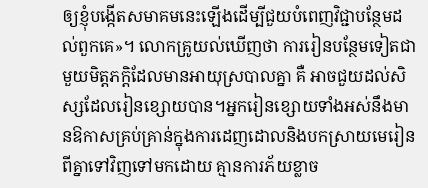ឲ្យខ្ញុំបង្កើតសមាគមនេះឡើងដើម្បីជួយបំពេញវិជ្ជាបន្ថែមដល់ពួកគេ»។ លោកគ្រូយល់ឃើញថា ការរៀនបន្ថែមទៀតជាមួយមិត្តភក្តិដែលមានអាយុស្របាលគ្នា គឺ អាចជួយដល់សិស្សដែលរៀនខ្សោយបាន។អ្នករៀនខ្សោយទាំងអស់នឹងមានឱកាសគ្រប់គ្រាន់ក្នុងការដេញដោលនិងបកស្រាយមេរៀនពីគ្នាទៅវិញទៅមកដោយ គ្មានការភ័យខ្លាច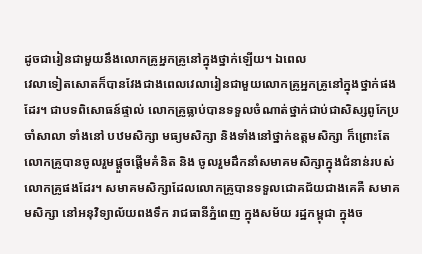ដូចជារៀនជាមួយនឹងលោកគ្រូអ្នកគ្រូនៅក្នុងថ្នាក់ឡើយ។ ឯពេល
វេលាទៀតសោតក៏បានវែងជាងពេលវេលារៀនជាមួយលោកគ្រូអ្នកគ្រូនៅក្នុងថ្នាក់ផងដែរ។ ជាបទពិសោធន៍ផ្ទាល់ លោកគ្រូធ្លាប់បានទទួលចំណាត់ថ្នាក់ជាប់ជាសិស្សពូកែប្រចាំសាលា ទាំងនៅ បឋមសិក្សា មធ្យមសិក្សា និងទាំងនៅថ្នាក់ឧត្តមសិក្សា ក៏ព្រោះតែលោកគ្រូបានចូលរួមផ្តួចផ្តើមគំនិត និង ចូលរួមដឹកនាំសមាគមសិក្សាក្នុងជំនាន់របស់លោកគ្រូផងដែរ។ សមាគមសិក្សាដែលលោកគ្រូបានទទួលជោគជ័យជាងគេគឺ សមាគមសិក្សា នៅអនុវិទ្យាល័យពងទឹក រាជធានីភ្នំពេញ ក្នុងសម័យ រដ្ឋកម្ពុជា ក្នុងច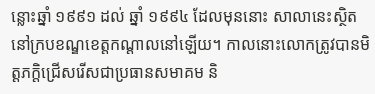ន្លោះឆ្នាំ ១៩៩១ ដល់ ឆ្នាំ ១៩៩៤ ដែលមុននោះ សាលានេះស្ថិតនៅក្របខណ្ឌខេត្តកណ្តាលនៅឡើយ។ កាលនោះលោកត្រូវបានមិត្តភក្តិជ្រើសរើសជាប្រធានសមាគម និ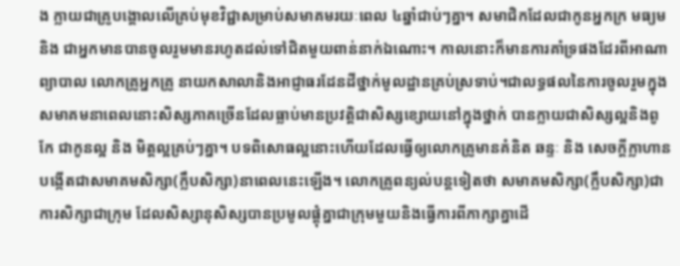ង ក្លាយជាគ្រូបង្គោលលើគ្រប់មុខវិជ្ជាសម្រាប់សមាគមរយៈពេល ៤ឆ្នាំជាប់ៗគ្នា។ សមាជិកដែលជាកូនអ្នកក្រ មធ្យម និង ជាអ្នកមានបានចូលរួមមានរហូតដល់ទៅជិតមួយពាន់នាក់ឯណោះ។ កាលនោះក៏មានការគាំទ្រផងដែរពីអាណាព្យាបាល លោកគ្រូអ្នកគ្រូ នាយកសាលានិងអាជ្ញាធរដែនដីថ្នាក់មូលដ្ឋានគ្រប់ស្រទាប់។ជាលទ្ធផលនៃការចូលរួមក្នុងសមាគមនាពេលនោះសិស្សភាគច្រើនដែលធ្លាប់មានប្រវត្តិជាសិស្សខ្សោយនៅក្នុងថ្នាក់ បានក្លាយជាសិស្សល្អនិងពូកែ ជាកូនល្អ និង មិត្តល្អគ្រប់ៗគ្នា។ បទពិសោធល្អនោះហើយដែលធ្វើឲ្យលោកគ្រូមានគំនិត ឆន្ទៈ និង សេចក្តីក្លាហានបង្កើតជាសមាគមសិក្សា(ក្លឹបសិក្សា)នាពេលនេះឡើង។ លោកគ្រូពន្យល់បន្តទៀតថា សមាគមសិក្សា(ក្លឹបសិក្សា)ជាការសិក្សាជាក្រុម ដែលសិស្សានុសិស្សបានប្រមូលផ្ដុំគ្នាជាក្រុមមួយនិងធ្វើការពីភាក្សាគ្នាដើ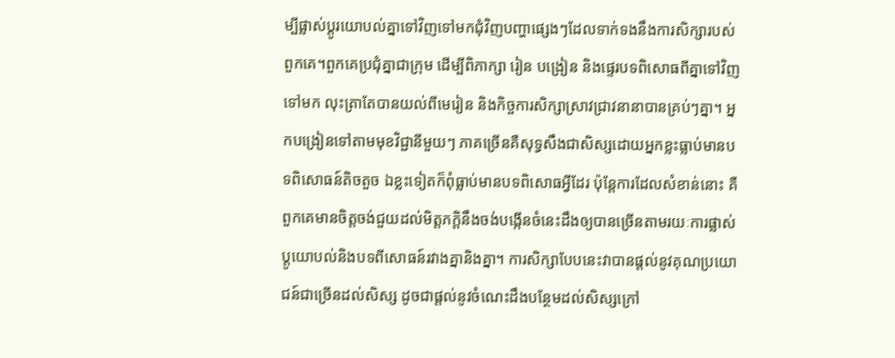ម្បីផ្លាស់ប្ដូរយោបល់គ្នាទៅវិញទៅមកជុំវិញបញ្ហាផ្សេងៗដែលទាក់ទងនឹងការសិក្សារបស់ពួកគេ។ពួកគេប្រជុំគ្នាជាក្រុម ដើម្បីពិភាក្សា រៀន បង្រៀន និងផ្ទេរបទពិសោធពីគ្នាទៅវិញទៅមក លុះត្រាតែបានយល់ពីមេរៀន និងកិច្ចការសិក្សាស្រាវជ្រាវនានាបានគ្រប់ៗគ្នា។ អ្នកបង្រៀនទៅតាមមុខវិជ្ជានីមួយៗ ភាគច្រើនគឺសុទ្ធសឹងជាសិស្សដោយអ្នកខ្លះធ្លាប់មានបទពិសោធន៍តិចតួច ឯខ្លះទៀតក៏ពុំធ្លាប់មានបទពិសោធអ្វីដែរ ប៉ុន្តែការដែលសំខាន់នោះ គឺពួកគេមានចិត្តចង់ជួយដល់មិត្តភក្ដិនឹងចង់បង្កើនចំនេះដឹងឲ្យបានច្រើនតាមរយៈការផ្លាស់ប្ដូយោបល់និងបទពីសោធន៍រវាងគ្នានិងគ្នា។ ការសិក្សាបែបនេះវាបានផ្ដល់នូវគុណប្រយោជន៍ជាច្រើនដល់សិស្ស ដូចជាផ្ដល់នូវចំណេះដឹងបន្ថែមដល់សិស្សក្រៅ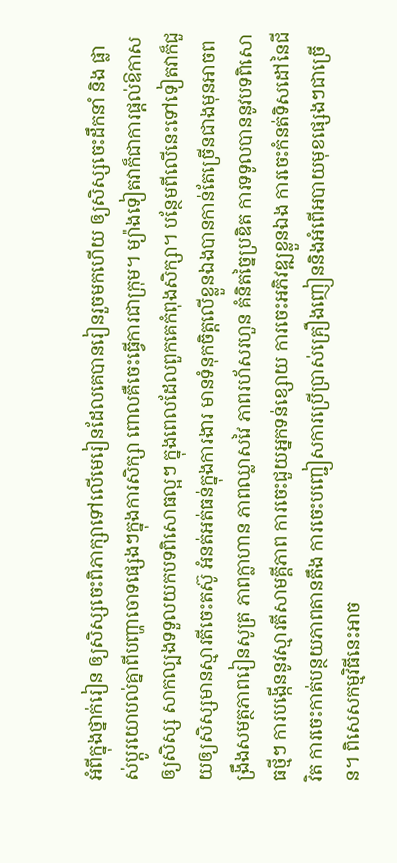អំពីក្នុងថ្នាក់រៀន ឲ្យសិស្សចេះពិភាក្សាទៅលើមេរៀនដែលគេបានរៀនរួចមកហើយ ឲ្យសិស្សចេះដឹកនាំ និង ផ្លាស់ប្ដូរយោបល់គ្នាពីបញ្ហាចោទផ្សេងៗក្នុងការសិក្សា ពោលគឺចេះធ្វើការជាក្រុម។ ម្យ៉ាងទៀតវាក៏ជាការផ្ដល់ឱកាសឲ្យសិស្ស សាកល្បងទទួលយកបទពិសោធល្អៗ ក្នុងពេលដែលពួកគេកំពុងសិក្សា។ បន្ថែមពីលើនេះទៅទៀតវាក៏ជួយឲ្យសិស្សមានស្មារតីចេះតស៊ូ អំនត់អត់ធន់ក្នុងការងារ មានទំនុកចិត្តលើខ្លួនឯងបានកាន់តែច្រើនជាងមុនអាចពង្រឹងសមត្ថភាពរៀនសូត្រ ភាពក្លាហាន ភាពឈ្លាសវៃ ភាពរហ័សរហួន គំនិតច្នៃប្រឌិត ការទទូលបាននូវបទពិសោធថ្មីៗ ការបង្កើននូវស្មារតីសាមគ្គីភាព ការចេះជួយអ្នកទន់ខ្សោយ ការចេះអភិវឌ្ឍខ្លួនឯង ការចេះកំនត់ទិសដៅនៃជីវិត ការចេះកាត់បន្ថយភាពតានតឹង ការចេះបញ្ជៀសការប្រើប្រាស់គ្រឿងញៀននិងអំពើអបាយមុខផ្សេងៗជាច្រើន។ ពិសេសកម្មវិធីនេះអាច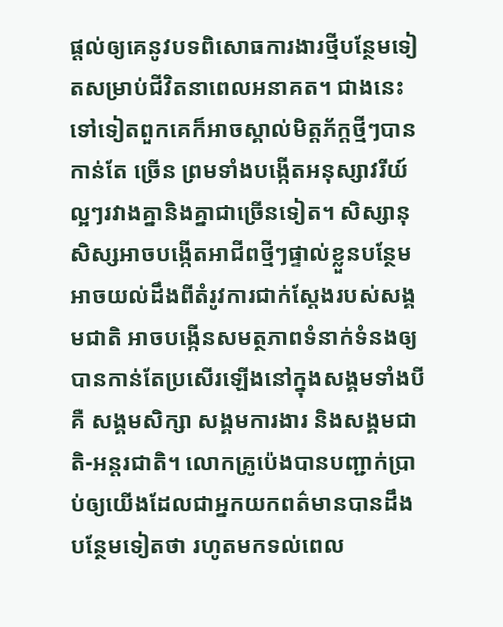ផ្ដល់ឲ្យគេនូវបទពិសោធការងារថ្មីបន្ថែមទៀតសម្រាប់ជីវិតនាពេលអនាគត។ ជាងនេះទៅទៀតពួកគេក៏អាចស្គាល់មិត្តភ័ក្ដថ្មីៗបានកាន់តែ ច្រើន ព្រមទាំងបង្កើតអនុស្សាវរីយ៍ល្អៗរវាងគ្នានិងគ្នាជាច្រើនទៀត។ សិស្សានុសិស្សអាចបង្កើតអាជីពថ្មីៗផ្ទាល់ខ្លួនបន្ថែម អាចយល់ដឹងពីតំរូវការជាក់ស្ដែងរបស់សង្គមជាតិ អាចបង្កើនសមត្ថភាពទំនាក់ទំនងឲ្យបានកាន់តែប្រសើរឡើងនៅក្នុងសង្គមទាំងបីគឺ សង្គមសិក្សា សង្គមការងារ និងសង្គមជាតិ-អន្តរជាតិ។ លោកគ្រូប៉េងបានបញ្ជាក់ប្រាប់ឲ្យយើងដែលជាអ្នកយកពត៌មានបានដឹងបន្ថែមទៀតថា រហូតមកទល់ពេល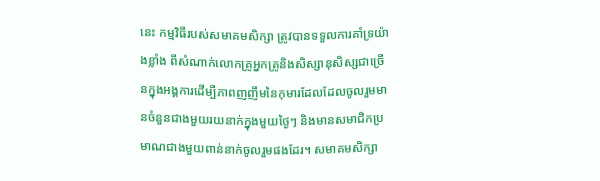នេះ កម្មវិធីរបស់សមាគមសិក្សា ត្រូវបានទទួលការគាំទ្រយ៉ាងខ្លាំង ពីសំណាក់លោកគ្រូអ្នកគ្រូនិងសិស្សានុសិស្សជាច្រើនក្នុងអង្គការដើម្បីភាពញញឹមនៃកុមារដែលដែលចូលរួមមានចំនួនជាងមួយរយនាក់ក្នុងមួយថ្ងៃៗ និងមានសមាជិកប្រមាណជាងមួយពាន់នាក់ចូលរួមផងដែរ។ សមាគមសិក្សា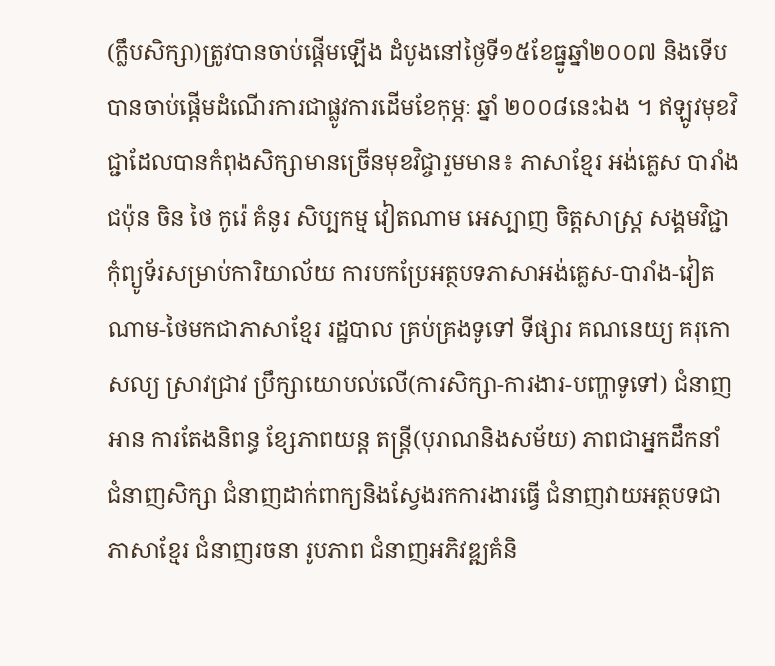(ក្លឹបសិក្សា)ត្រូវបានចាប់ផ្ដើមឡើង ដំបូងនៅថ្ងៃទី១៥ខែធ្នូឆ្នាំ២០០៧ និងទើបបានចាប់ផ្ដើមដំណើរការជាផ្លូវការដើមខែកុម្ភៈ ឆ្នាំ ២០០៨នេះឯង ។ ឥឡូវមុខវិជ្ជាដែលបានកំពុងសិក្សាមានច្រើនមុខវិជ្ចារួមមាន៖ ភាសាខ្មែរ អង់គ្លេស បារាំង ជប៉ុន ចិន ថៃ កូរ៉េ គំនូរ សិប្បកម្ម វៀតណាម អេស្បាញ ចិត្តសាស្ត្រ សង្គមវិជ្ជា កុំព្យូទ័រសម្រាប់ការិយាល័យ ការបកប្រែអត្ថបទភាសាអង់គ្លេស-បារាំង-វៀតណាម-ថៃមកជាភាសាខ្មែរ រដ្ឋបាល គ្រប់គ្រងទូទៅ ទីផ្សារ គណនេយ្យ គរុកោសល្យ ស្រាវជ្រាវ ប្រឹក្សាយោបល់លើ(ការសិក្សា-ការងារ-បញ្ហាទូទៅ) ជំនាញអាន ការតែងនិពន្ធ ខ្សែភាពយន្ត តន្ត្រី(បុរាណនិងសម័យ) ភាពជាអ្នកដឹកនាំ ជំនាញសិក្សា ជំនាញដាក់ពាក្យនិងស្វែងរកការងារធ្វើ ជំនាញវាយអត្ថបទជាភាសាខ្មែរ ជំនាញរចនា រូបភាព ជំនាញអភិវឌ្ឍគំនិ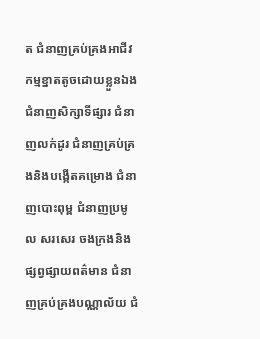ត ជំនាញគ្រប់គ្រងអាជីវកម្មខ្នាតតូចដោយខ្លួនឯង ជំនាញសិក្សាទីផ្សារ ជំនាញលក់ដូរ ជំនាញគ្រប់គ្រងនិងបង្កើតគម្រោង ជំនាញបោះពុម្ព ជំនាញប្រមូល សរសេរ ចងក្រងនិងផ្សព្វផ្សាយពត៌មាន ជំនាញគ្រប់គ្រងបណ្ណាល័យ ជំ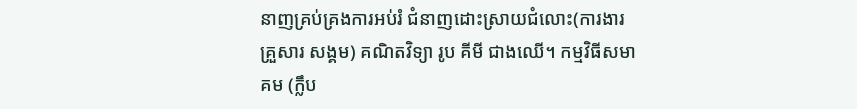នាញគ្រប់គ្រងការអប់រំ ជំនាញដោះស្រាយជំលោះ(ការងារ គ្រួសារ សង្គម) គណិតវិទ្យា រូប គីមី ជាងឈើ។ កម្មវិធីសមាគម (ក្លឹប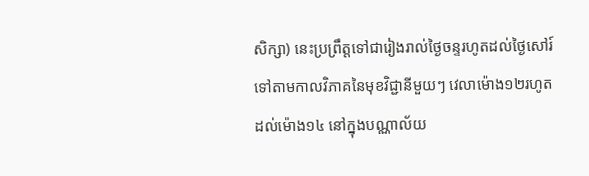សិក្សា) នេះប្រព្រឹត្តទៅជារៀងរាល់ថ្ងៃចន្ទរហូតដល់ថ្ងៃសៅរ៍ទៅតាមកាលវិភាគនៃមុខវិជ្ជានីមួយៗ វេលាម៉ោង១២រហូតដល់ម៉ោង១៤ នៅក្នុងបណ្ណាល័យ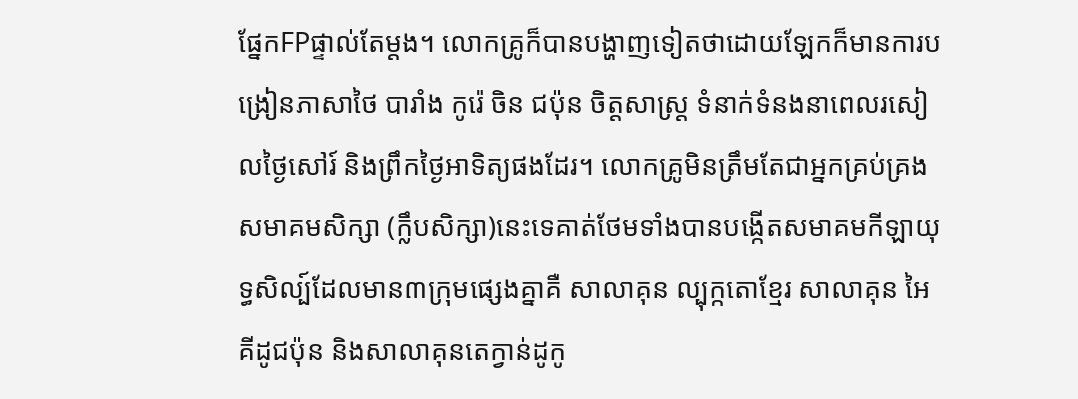ផ្នែកFPផ្ទាល់តែម្ដង។ លោកគ្រូក៏បានបង្ហាញទៀតថាដោយឡែកក៏មានការបង្រៀនភាសាថៃ បារាំង កូរ៉េ ចិន ជប៉ុន ចិត្តសាស្ត្រ ទំនាក់ទំនងនាពេលរសៀលថ្ងៃសៅរ៍ និងព្រឹកថ្ងៃអាទិត្យផងដែរ។ លោកគ្រូមិនត្រឹមតែជាអ្នកគ្រប់គ្រងសមាគមសិក្សា (ក្លឹបសិក្សា)នេះទេគាត់ថែមទាំងបានបង្កើតសមាគមកីឡាយុទ្ធសិល្ប៍ដែលមាន៣ក្រុមផ្សេងគ្នាគឺ សាលាគុន ល្បុក្កតោខ្មែរ សាលាគុន អៃគីដូជប៉ុន និងសាលាគុនតេក្វាន់ដូកូ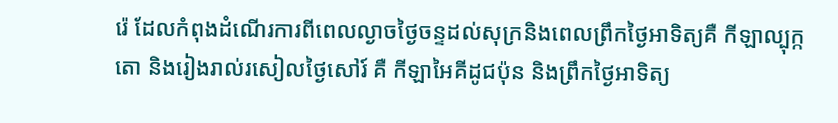រ៉េ ដែលកំពុងដំណើរការពីពេលល្ងាចថ្ងៃចន្ទដល់សុក្រនិងពេលព្រឹកថ្ងៃអាទិត្យគឺ កីឡាល្បុក្កតោ និងរៀងរាល់រសៀលថ្ងៃសៅរ៍ គឺ កីឡាអៃគីដូជប៉ុន និងព្រឹកថ្ងៃអាទិត្យ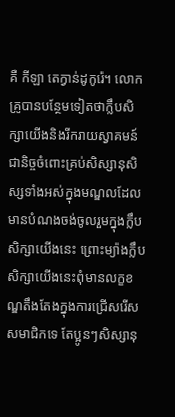គឺ កីឡា តេក្វាន់ដូកូរ៉េ។ លោកគ្រូបានបន្ថែមទៀតថាក្លឹបសិក្សាយើងនិងរីករាយស្វាគមន៍ជានិច្ចចំពោះគ្រប់សិស្សានុសិស្សទាំងអស់ក្នុងមណ្ឌលដែលមានបំណងចង់ចូលរួមក្នុងក្លឹបសិក្សាយើងនេះ ព្រោះម្យ៉ាងក្លឹបសិក្សាយើងនេះពុំមានលក្ខខណ្ឌតឹងតែងក្នុងការជ្រើសរើសសមាជិកទេ តែប្អូនៗសិស្សានុ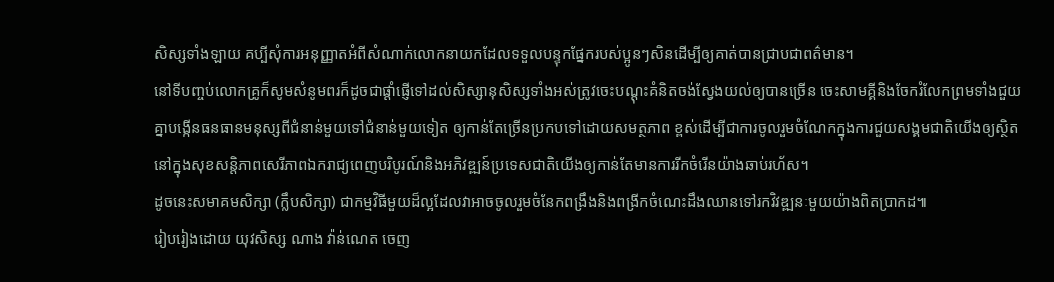សិស្សទាំងឡាយ គប្បីសុំការអនុញ្ញាតអំពីសំណាក់លោកនាយកដែលទទួលបន្ទុកផ្នែករបស់ប្អូនៗសិនដើម្បីឲ្យគាត់បានជ្រាបជាពត៌មាន។
នៅទីបញ្ចប់លោកគ្រូក៏សូមសំនូមពរក៏ដូចជាផ្ដាំផ្ញើទៅដល់សិស្សានុសិស្សទាំងអស់ត្រូវចេះបណ្ដុះគំនិតចង់ស្វែងយល់ឲ្យបានច្រើន ចេះសាមគ្គីនិងចែករំលែកព្រមទាំងជួយគ្នាបង្កើនធនធានមនុស្សពីជំនាន់មួយទៅជំនាន់មួយទៀត ឲ្យកាន់តែច្រើនប្រកបទៅដោយសមត្ថភាព ខ្ពស់ដើម្បីជាការចូលរួមចំណែកក្នុងការជួយសង្គមជាតិយើងឲ្យស្ថិតនៅក្នុងសុខសន្តិភាពសេរីភាពឯករាជ្យពេញបរិបូរណ៍និងអភិវឌ្ឍន៍ប្រទេសជាតិយើងឲ្យកាន់តែមានការរីកចំរើនយ៉ាងឆាប់រហ័ស។
ដូចនេះសមាគមសិក្សា (ក្លឹបសិក្សា) ជាកម្មវិធីមួយដ៏ល្អដែលវាអាចចូលរួមចំនែកពង្រឹងនិងពង្រីកចំណេះដឹងឈានទៅរកវិវឌ្ឍនៈមួយយ៉ាងពិតប្រាកដ៕
រៀបរៀងដោយ យុវសិស្ស ណាង វ៉ាន់ណេត ចេញ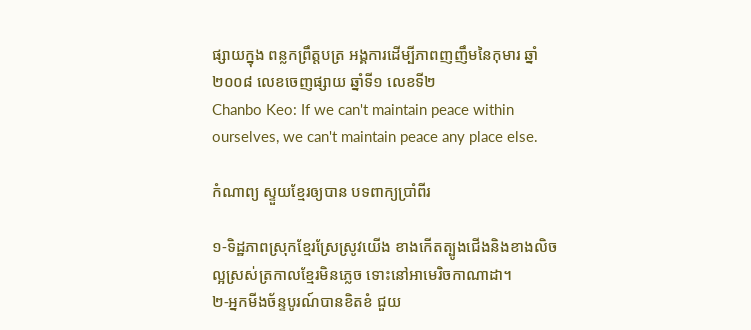ផ្សាយក្នុង ពន្លកព្រឹត្តបត្រ អង្គការដើម្បីភាពញញឹមនៃកុមារ ឆ្នាំ ២០០៨ លេខចេញផ្សាយ ឆ្នាំទី១ លេខទី២
Chanbo Keo: If we can't maintain peace within ourselves, we can't maintain peace any place else.

កំណាព្យ ស្ទួយខ្មែរឲ្យបាន បទពាក្យប្រាំពីរ

១-ទិដ្ឋភាពស្រុកខ្មែរស្រែស្រូវយើង ខាងកើតត្បូងជើងនិងខាងលិច
ល្អស្រស់ត្រកាលខ្មែរមិនភ្លេច ទោះនៅអាមេរិចកាណាដា។
២-អ្នកមីងច័ន្ទបូរណ៍បានខិតខំ ជួយ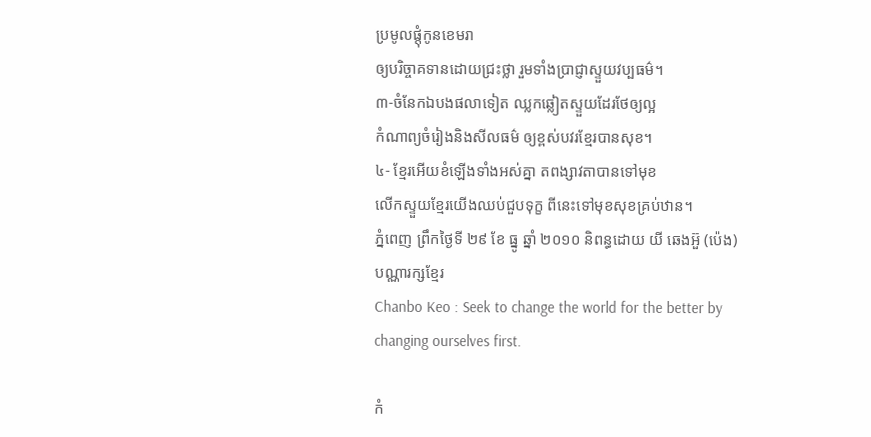ប្រមូលផ្តុំកូនខេមរា
ឲ្យបរិច្ចាគទានដោយជ្រះថ្លា រួមទាំងប្រាជ្ញាស្ទួយវប្បធម៌។
៣-ចំនែកឯបងផលាទៀត ឈ្លកឆ្លៀតស្ទួយដែរថែឲ្យល្អ
កំណាព្យចំរៀងនិងសីលធម៌ ឲ្យខ្ពស់បវរខ្មែរបានសុខ។
៤- ខ្មែរអើយខំឡើងទាំងអស់គ្នា តពង្សាវតាបានទៅមុខ
លើកស្ទួយខ្មែរយើងឈប់ជួបទុក្ខ ពីនេះទៅមុខសុខគ្រប់ឋាន។
ភ្នំពេញ ព្រឹកថ្ងៃទី ២៩ ខែ ធ្នូ ឆ្នាំ ២០១០ និពន្ធដោយ យី ឆេងអ៊ួ (ប៉េង) បណ្ណារក្សខ្មែរ
Chanbo Keo : Seek to change the world for the better by changing ourselves first.

កំ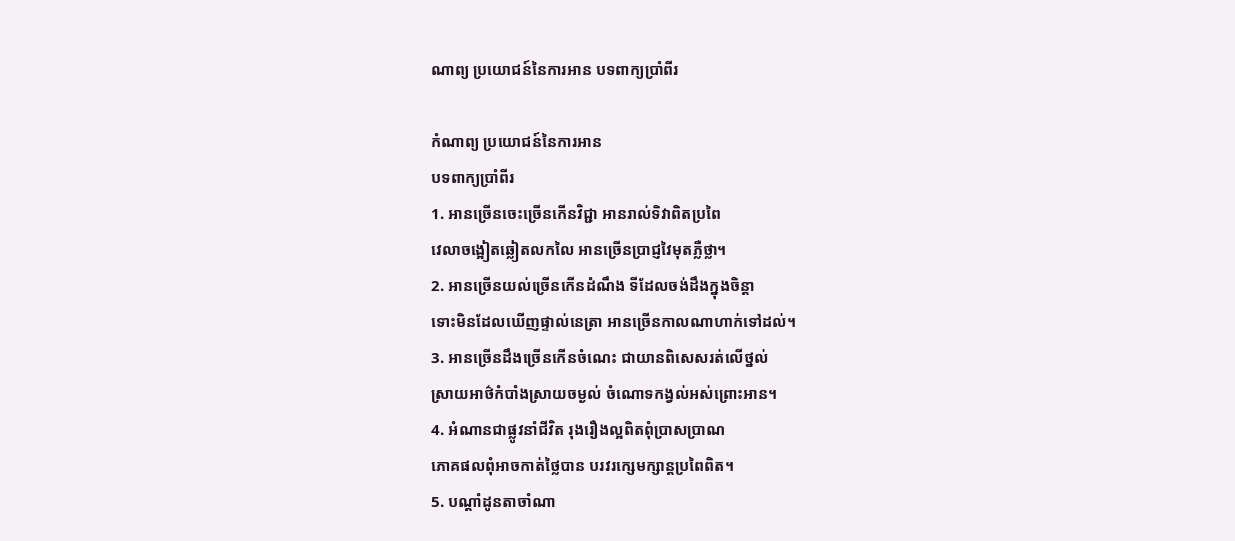ណាព្យ ប្រយោជន៍នៃការអាន បទពាក្យប្រាំពីរ

កំណាព្យ ប្រយោជន៍នៃការអាន
បទពាក្យប្រាំពីរ
1. អានច្រើនចេះច្រើនកើនវិជ្ជា អានរាល់ទិវាពិតប្រពៃ
វេលាចង្អៀតឆ្លៀតលកលៃ អានច្រើនប្រាជ្ញវៃមុតភ្លឺថ្លា។
2. អានច្រើនយល់ច្រើនកើនដំណឹង ទីដែលចង់ដឹងក្នុងចិន្តា
ទោះមិនដែលឃើញផ្ទាល់នេត្រា អានច្រើនកាលណាហាក់ទៅដល់។
3. អានច្រើនដឹងច្រើនកើនចំណេះ ជាយានពិសេសរត់លើថ្នល់
ស្រាយអាថ៌កំបាំងស្រាយចម្ងល់ ចំណោទកង្វល់អស់ព្រោះអាន។
4. អំណានជាផ្លូវនាំជីវិត រុងរឿងល្អពិតពុំប្រាសប្រាណ
ភោគផលពុំអាចកាត់ថ្លៃបាន បរវរក្សេមក្សាន្តប្រពៃពិត។
5. បណ្តាំដូនតាចាំណា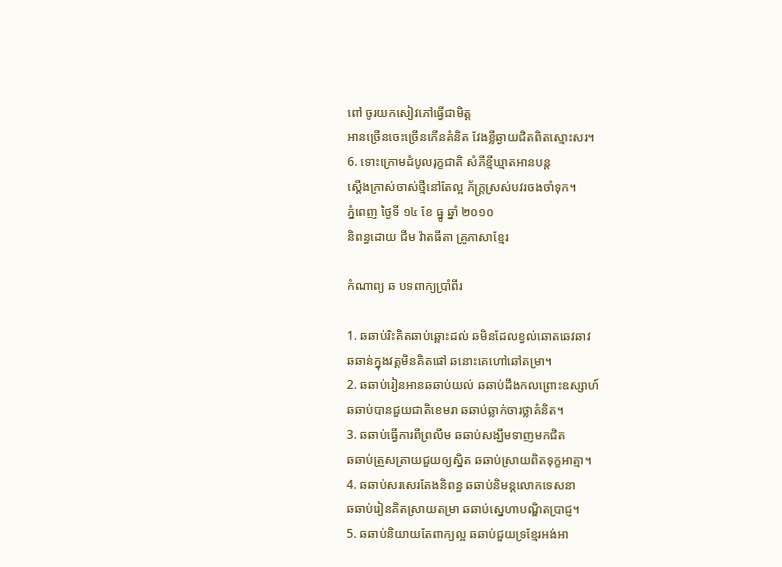ពៅ ចូរយកសៀវភៅធ្វើជាមិត្ត
អានច្រើនចេះច្រើនកើនគំនិត វែងខ្លីឆ្ងាយជិតពិតស្មោះសរ។
6. ទោះក្រោមដំបូលរុក្ខជាតិ សំភីខ្មីឃ្មាតអានបន្ត
ស្តើងក្រាស់ចាស់ថ្មីនៅតែល្អ ភ័ក្រ្តស្រស់បវរចងចាំទុក។
ភ្នំពេញ ថ្ងៃទី ១៤ ខែ ធ្នូ ឆ្នាំ ២០១០
និពន្ធដោយ ជីម វ៉ាតធីតា គ្រូភាសាខ្មែរ

កំណាព្យ ឆ បទពាក្យប្រាំពីរ

1. ឆឆាប់រិះគិតឆាប់ឆ្ពោះដល់ ឆមិនដែលខ្វល់ឆោតឆេវឆាវ
ឆឆាន់ក្នុងវត្តមិនគិតផៅ ឆនោះគេហៅឆៅតម្រា។
2. ឆឆាប់រៀនអានឆឆាប់យល់ ឆឆាប់ដឹងកលព្រោះឧស្សាហ៍
ឆឆាប់បានជួយជាតិខេមរា ឆឆាប់ឆ្លាក់ចារថ្លាគំនិត។
3. ឆឆាប់ធ្វើការពីព្រលឹម ឆឆាប់សង្ឃឹមទាញមកជិត
ឆឆាប់ត្រួសត្រាយជួយឲ្យស្និត ឆឆាប់ស្រាយពិតទុក្ខអាត្មា។
4. ឆឆាប់សរសេរតែងនិពន្ធ ឆឆាប់និមន្តលោកទេសនា
ឆឆាប់រៀនគិតស្រាយតម្រា ឆឆាប់ស្នេហាបណ្ឌិតប្រាជ្ញ។
5. ឆឆាប់និយាយតែពាក្យល្អ ឆឆាប់ជួយទ្រខ្មែរអង់អា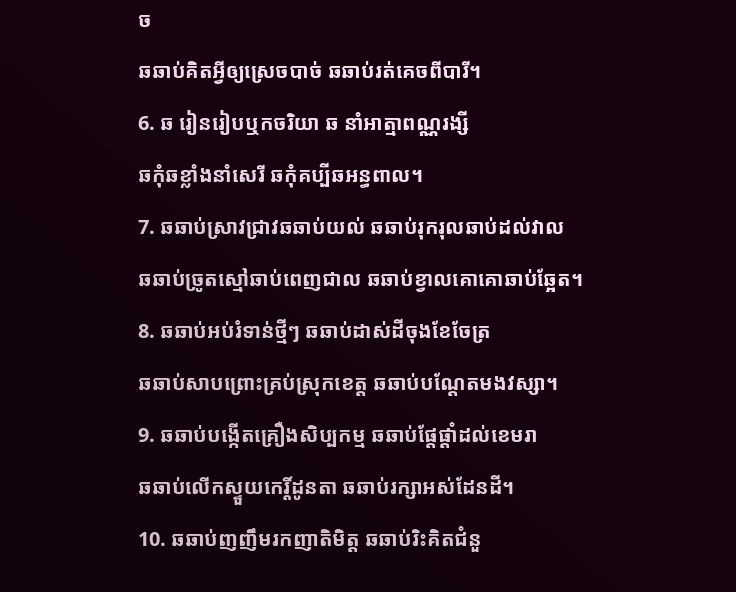ច
ឆឆាប់គិតអ្វីឲ្យស្រេចបាច់ ឆឆាប់រត់គេចពីបារី។
6. ឆ រៀនរៀបឬកចរិយា ឆ នាំអាត្មាពណ្ណរង្សី
ឆកុំឆខ្លាំងនាំសេរី ឆកុំគប្បីឆអន្ធពាល។
7. ឆឆាប់ស្រាវជ្រាវឆឆាប់យល់ ឆឆាប់រុករុលឆាប់ដល់វាល
ឆឆាប់ច្រូតស្មៅឆាប់ពេញជាល ឆឆាប់ខ្វាលគោគោឆាប់ឆ្អែត។
8. ឆឆាប់អប់រំទាន់ថ្មីៗ ឆឆាប់ដាស់ដីចុងខែចែត្រ
ឆឆាប់សាបព្រោះគ្រប់ស្រុកខេត្ត ឆឆាប់បណ្តែតមងវស្សា។
9. ឆឆាប់បង្កើតគ្រឿងសិប្បកម្ម ឆឆាប់ផ្តែផ្តាំដល់ខេមរា
ឆឆាប់លើកស្ទួយកេរ្តិ៍ដូនតា ឆឆាប់រក្សាអស់ដែនដី។
10. ឆឆាប់ញញឹមរកញាតិមិត្ត ឆឆាប់រិះគិតជំនួ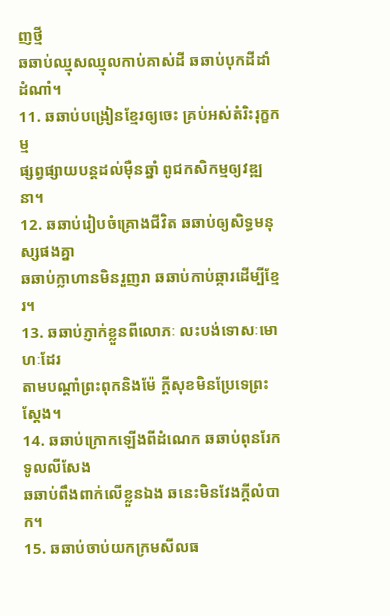ញថ្មី
ឆឆាប់ឈ្មុសឈ្មុលកាប់គាស់ដី ឆឆាប់បុកដីដាំដំណាំ។
11. ឆឆាប់បង្រៀនខ្មែរឲ្យចេះ គ្រប់អស់តំរិះរុក្ខកម្ម
ផ្សព្វផ្សាយបន្តដល់ម៉ឺនឆ្នាំ ពូជកសិកម្មឲ្យវឌ្ឍនា។
12. ឆឆាប់រៀបចំគ្រោងជីវិត ឆឆាប់ឲ្យសិទ្ធមនុស្សផងគ្នា
ឆឆាប់ក្លាហានមិនរួញរា ឆឆាប់កាប់ឆ្ការដើម្បីខ្មែរ។
13. ឆឆាប់ភ្ញាក់ខ្លួនពីលោភៈ លះបង់ទោសៈមោហៈដែរ
តាមបណ្តាំព្រះពុកនិងម៉ែ ក្តីសុខមិនប្រែទេព្រះស្តែង។
14. ឆឆាប់ក្រោកឡើងពីដំណេក ឆឆាប់ពុនរែកទូលលីសែង
ឆឆាប់ពឹងពាក់លើខ្លួនឯង ឆនេះមិនវែងក្តីលំបាក។
15. ឆឆាប់ចាប់យកក្រមសីលធ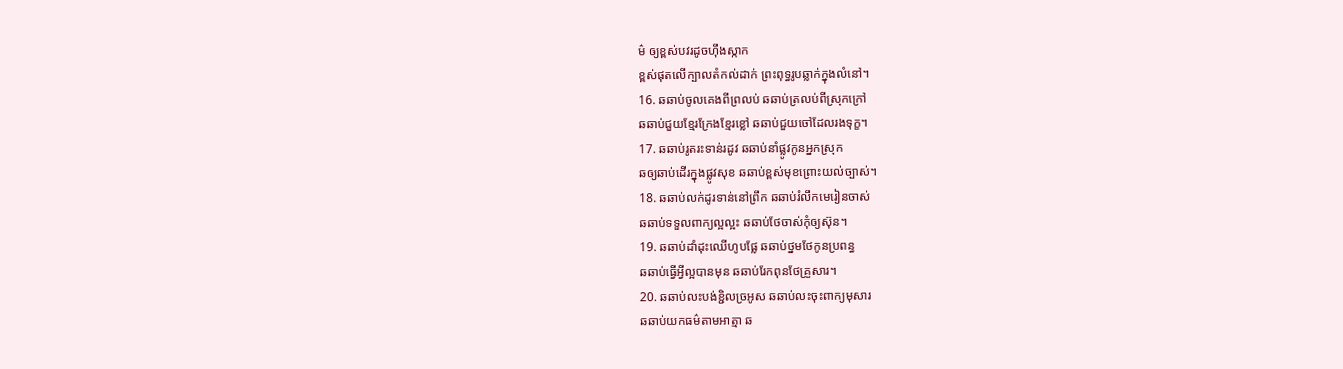ម៌ ឲ្យខ្ពស់បវរដូចហ៊ឹងស្កាក
ខ្ពស់ផុតលើក្បាលតំកល់ដាក់ ព្រះពុទ្ធរូបឆ្លាក់ក្នុងលំនៅ។
16. ឆឆាប់ចូលគេងពីព្រលប់ ឆឆាប់ត្រលប់ពីស្រុកក្រៅ
ឆឆាប់ជួយខ្មែរក្រែងខ្មែរខ្លៅ ឆឆាប់ជួយចៅដែលរងទុក្ខ។
17. ឆឆាប់រូតរះទាន់រដូវ ឆឆាប់នាំផ្លូវកូនអ្នកស្រុក
ឆឲ្យឆាប់ដើរក្នុងផ្លូវសុខ ឆឆាប់ខ្ពស់មុខព្រោះយល់ច្បាស់។
18. ឆឆាប់លក់ដូរទាន់នៅព្រឹក ឆឆាប់រំលឹកមេរៀនចាស់
ឆឆាប់ទទួលពាក្យល្អល្អះ ឆឆាប់ថែចាស់កុំឲ្យស៊ុន។
19. ឆឆាប់ដាំដុះឈើហូបផ្លែ ឆឆាប់ថ្នមថែកូនប្រពន្ធ
ឆឆាប់ធ្វើអ្វីល្អបានមុន ឆឆាប់រែកពុនថែគ្រួសារ។
20. ឆឆាប់លះបង់ខ្ជិលច្រអូស ឆឆាប់លះចុះពាក្យមុសារ
ឆឆាប់យកធម៌តាមអាត្មា ឆ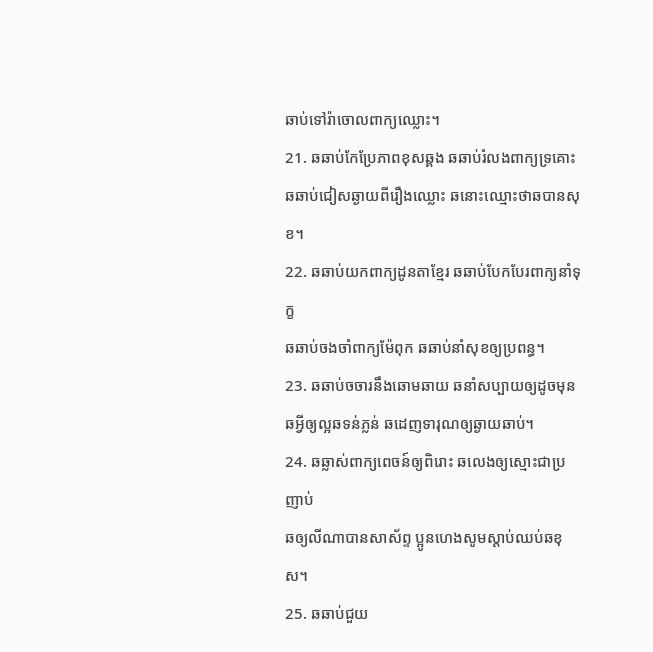ឆាប់ទៅរ៉ាចោលពាក្យឈ្លោះ។
21. ឆឆាប់កែប្រែភាពខុសឆ្គង ឆឆាប់រំលងពាក្យទ្រគោះ
ឆឆាប់ជៀសឆ្ងាយពីរឿងឈ្លោះ ឆនោះឈ្មោះថាឆបានសុខ។
22. ឆឆាប់យកពាក្យដូនតាខ្មែរ ឆឆាប់បែកបែរពាក្យនាំទុក្ខ
ឆឆាប់ចងចាំពាក្យម៉ែពុក ឆឆាប់នាំសុខឲ្យប្រពន្ធ។
23. ឆឆាប់ចចារនឹងឆោមឆាយ ឆនាំសប្បាយឲ្យដូចមុន
ឆអ្វីឲ្យល្អឆទន់ភ្លន់ ឆដេញទារុណឲ្យឆ្ងាយឆាប់។
24. ឆឆ្លាស់ពាក្យពេចន៍ឲ្យពិរោះ ឆលេងឲ្យស្មោះជាប្រញាប់
ឆឲ្យលីណាបានសាស័ព្ទ ប្អូនហេងសូមស្តាប់ឈប់ឆខុស។
25. ឆឆាប់ជួយ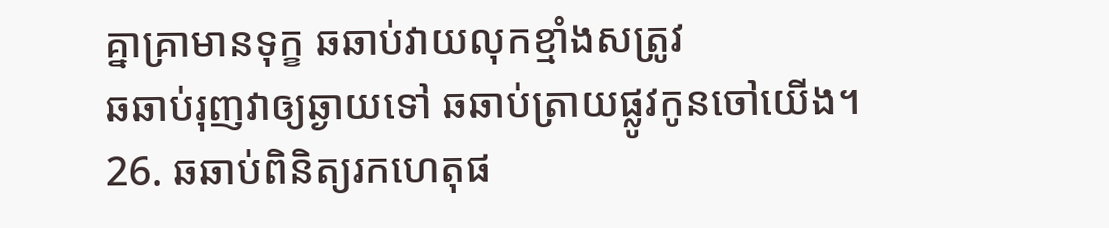គ្នាគ្រាមានទុក្ខ ឆឆាប់វាយលុកខ្មាំងសត្រូវ
ឆឆាប់រុញវាឲ្យឆ្ងាយទៅ ឆឆាប់ត្រាយផ្លូវកូនចៅយើង។
26. ឆឆាប់ពិនិត្យរកហេតុផ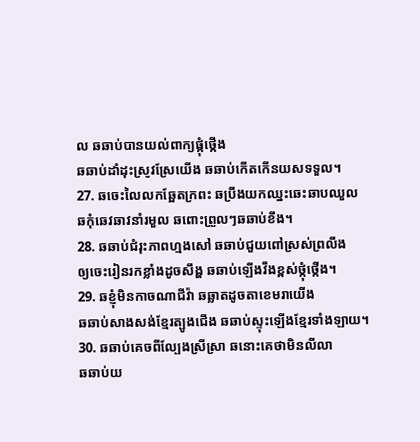ល ឆឆាប់បានយល់ពាក្យផ្កុំថ្កើង
ឆឆាប់ដាំដុះស្រូវស្រែយើង ឆឆាប់កើតកើនយសទទួល។
27. ឆចេះលៃលកឆ្អែតក្រពះ ឆប្រឹងយកឈ្នះឆេះឆាបឈួល
ឆកុំឆេវឆាវនាំរមួល ឆពោះព្រួលៗឆឆាប់ខឹង។
28. ឆឆាប់ជំរុះភាពហ្មងសៅ ឆឆាប់ជួយពៅស្រស់ព្រលឹង
ឲ្យចេះរៀនរកខ្លាំងដូចសឹង្ហ ឆឆាប់ឡើងវឹងខ្ពស់ថ្កុំថ្កើង។
29. ឆខ្ញុំមិនកាចណាជីវ៉ា ឆឆ្លាតដូចតាខេមរាយើង
ឆឆាប់សាងសង់ខ្មែរត្បូងជើង ឆឆាប់ស្ទុះឡើងខ្មែរទាំងឡាយ។
30. ឆឆាប់គេចពីល្បែងស្រីស្រា ឆនោះគេថាមិនលីលា
ឆឆាប់យ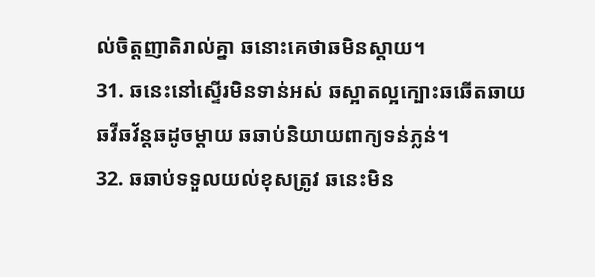ល់ចិត្តញាតិរាល់គ្នា ឆនោះគេថាឆមិនស្តាយ។
31. ឆនេះនៅស្ទើរមិនទាន់អស់ ឆស្អាតល្អក្បោះឆឆើតឆាយ
ឆវីឆវ័ន្តឆដូចម្តាយ ឆឆាប់និយាយពាក្យទន់ភ្លន់។
32. ឆឆាប់ទទួលយល់ខុសត្រូវ ឆនេះមិន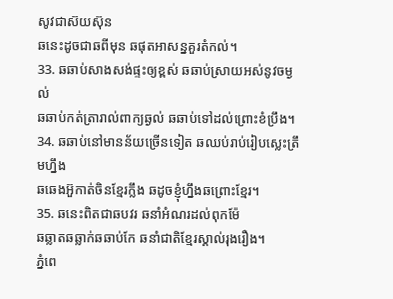សូវជាស៊យស៊ុន
ឆនេះដូចជាឆពីមុន ឆផុតអាសន្នគួរតំកល់។
33. ឆឆាប់សាងសង់ផ្ទះឲ្យខ្ពស់ ឆឆាប់ស្រាយអស់នូវចម្ងល់
ឆឆាប់កត់ត្រារាល់ពាក្យឆ្ងល់ ឆឆាប់ទៅដល់ព្រោះខំប្រឹង។
34. ឆឆាប់នៅមានន័យច្រើនទៀត ឆឈប់រាប់រៀបស្លេះត្រឹមហ្នឹង
ឆឆេងអ៊ួកាត់ចិនខ្មែរក្លឹង ឆដូចខ្ញុំហ្នឹងឆព្រោះខ្មែរ។
35. ឆនេះពិតជាឆបវរ ឆនាំអំណរដល់ពុកម៉ែ
ឆឆ្លាតឆឆ្លាក់ឆឆាប់កែ ឆនាំជាតិខ្មែរស្គាល់រុងរឿង។
ភ្នំពេ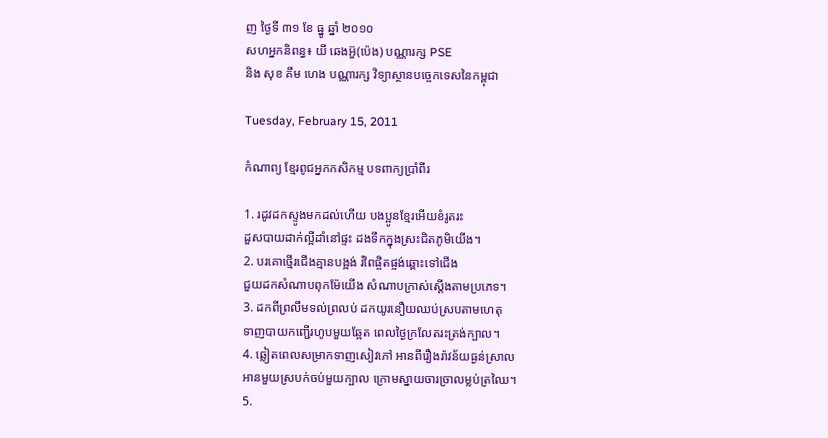ញ ថ្ងៃទី ៣១ ខែ ធ្នូ ឆ្នាំ ២០១០
សហអ្នកនិពន្ធ៖ យី ឆេងអ៊ួ(ប៉េង) បណ្ណារក្ស PSE
និង សុខ គឹម ហេង បណ្ណារក្ស វិទ្យាស្ថានបច្ចេកទេសនៃកម្ពុជា

Tuesday, February 15, 2011

កំណាព្យ ខ្មែរពូជអ្នកកសិកម្ម បទពាក្យប្រាំពីរ

1. រដូវដកស្ទូងមកដល់ហើយ បងប្អូនខ្មែរអើយខំរូតរះ
ដួសបាយដាក់ល្អីដាំនៅផ្ទះ ដងទឹកក្នុងស្រះជិតភូមិយើង។
2. បរគោថ្មើរជើងគ្មានបង្អង់ រំពៃផ្ចិតផ្ចង់ឆ្ពោះទៅជើង
ជួយដកសំណាបពុកម៉ែយើង សំណាបក្រាស់ស្តើងតាមប្រភេទ។
3. ដកពីព្រលឹមទល់ព្រលប់ ដកយូរនឿយឈប់ស្របតាមហេតុ
ទាញបាយកញ្ជើរហូបមួយឆ្អែត ពេលថ្ងៃក្រលែតរះត្រង់ក្បាល។
4. ឆ្លៀតពេលសម្រាកទាញសៀវភៅ អានពីរឿងរ៉ាវន័យធ្ងន់ស្រាល
អានមួយស្របក់ចប់មួយក្បាល ក្រោមស្នាយចារច្រាលម្លប់ត្រឈៃ។
5.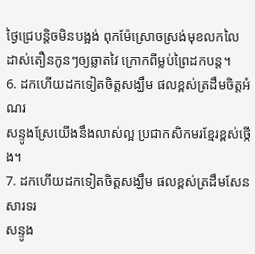ថ្ងៃជ្រេបន្តិចមិនបង្អង់ ពុកម៉ែស្រោចស្រង់មុខលកលៃ
ដាស់តឿនកូនៗឲ្យឆ្លាតវៃ ក្រោកពីម្លប់ព្រៃដកបន្ត។
6. ដកហើយដកទៀតចិត្តសង្ឃឹម ផលខ្ពស់ត្រដឹមចិត្តអំណរ
សន្ទូងស្រែយើងនឹងលាស់ល្អ ប្រជាកសិកមរខ្មែរខ្ពស់ថ្កើង។
7. ដកហើយដកទៀតចិត្តសង្ឃឹម ផលខ្ពស់ត្រដឹមសែនសារទរ
សន្ទូង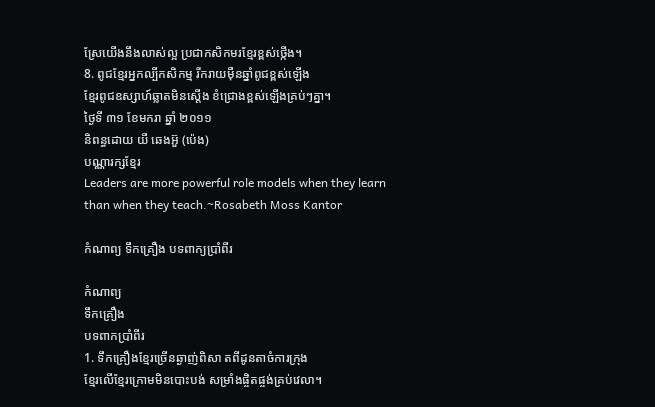ស្រែយើងនឹងលាស់ល្អ ប្រជាកសិកមរខ្មែរខ្ពស់ថ្កើង។
8. ពូជខ្មែរអ្នកល្បីកសិកម្ម រីករាយម៉ឺនឆ្នាំពូជខ្ពស់ឡើង
ខ្មែរពូជឧស្សាហ៍ឆ្លាតមិនស្តើង ខំជ្រោងខ្ពស់ឡើងគ្រប់ៗគ្នា។
ថ្ងៃទី ៣១ ខែមករា ឆ្នាំ ២០១១
និពន្ធដោយ យី ឆេងអ៊ួ (ប៉េង)
បណ្ណារក្សខ្មែរ
Leaders are more powerful role models when they learn than when they teach.~Rosabeth Moss Kantor

កំណាព្យ ទឹកគ្រឿង បទពាក្យប្រាំពីរ

កំណាព្យ
ទឹកគ្រឿង
បទពាកប្រាំពីរ
1. ទឹកគ្រឿងខ្មែរច្រើនឆ្ងាញ់ពិសា តពីដូនតាចំការក្រុង
ខ្មែរលើខ្មែរក្រោមមិនបោះបង់ សម្រាំងផ្ចិតផ្ចង់គ្រប់វេលា។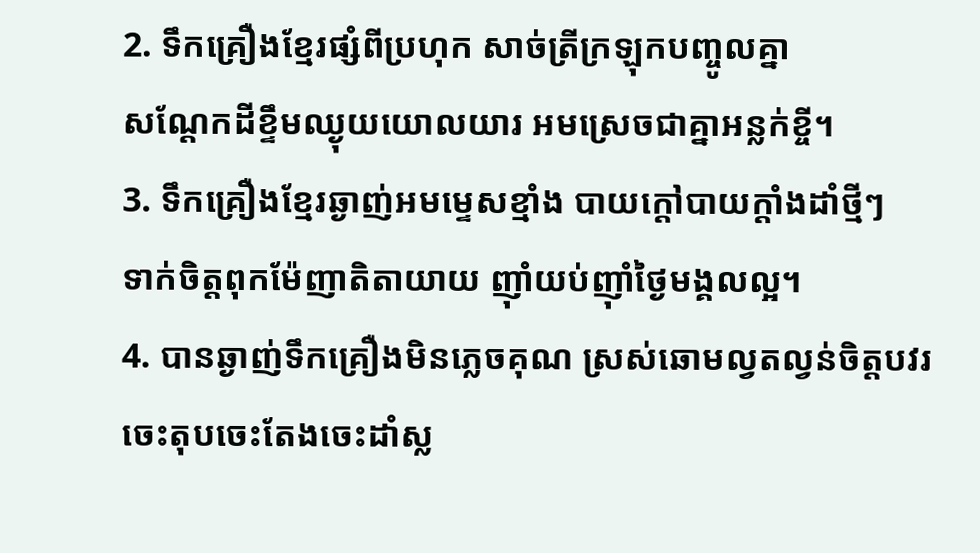2. ទឹកគ្រឿងខ្មែរផ្សំពីប្រហុក សាច់ត្រីក្រឡុកបញ្ចូលគ្នា
សណ្តែកដីខ្ទឹមឈ្ងុយយោលយារ អមស្រេចជាគ្នាអន្លក់ខ្ចី។
3. ទឹកគ្រឿងខ្មែរឆ្ងាញ់អមម្ទេសខ្មាំង បាយក្តៅបាយក្តាំងដាំថ្មីៗ
ទាក់ចិត្តពុកម៉ែញាតិតាយាយ ញ៉ាំយប់ញ៉ាំថ្ងៃមង្គលល្អ។
4. បានឆ្ងាញ់ទឹកគ្រឿងមិនភ្លេចគុណ ស្រស់ឆោមល្វតល្វន់ចិត្តបវរ
ចេះតុបចេះតែងចេះដាំស្ល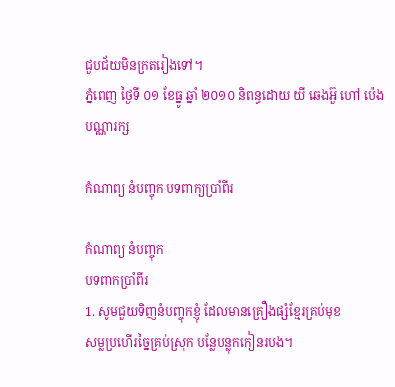ជួបជ័យមិនក្រតរៀងទៅ។
ភ្នំពេញ ថ្ងៃទី ០១ ខែធ្នូ ឆ្នាំ ២០១០ និពន្ធដោយ យី ឆេងអ៊ួ ហៅ ប៉េង
បណ្ណារក្ស

កំណាព្យ នំបញ្ចុក បទពាក្យប្រាំពីរ

កំណាព្យ នំបញ្ចុក
បទពាកប្រាំពីរ
1. សូមជួយទិញនំបញ្ចុកខ្ញុំ ដែលមានគ្រឿងផ្សំខ្មែរគ្រប់មុខ
សម្លប្រហើរច្នៃគ្រប់ស្រុក បន្លែបន្លុកកៀនរបង។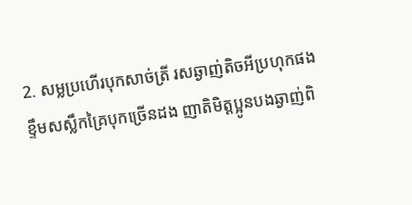2. សម្លប្រហើរបុកសាច់ត្រី រសឆ្ងាញ់តិចអីប្រហុកផង
ខ្ទឹមសស្លឹកគ្រៃបុកច្រើនដង ញាតិមិត្តប្អូនបងឆ្ងាញ់ពិ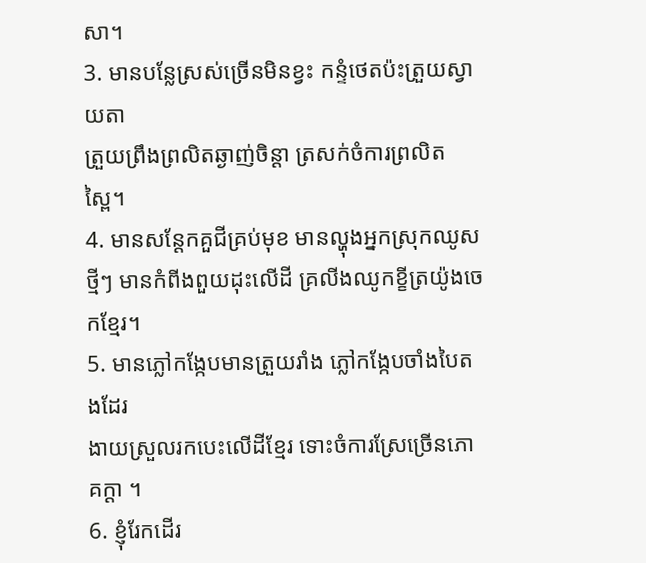សា។
3. មានបន្លែស្រស់ច្រើនមិនខ្វះ កន្ទំថេតប៉ះត្រួយស្វាយតា
ត្រួយព្រឹងព្រលិតឆ្ងាញ់ចិន្តា ត្រសក់ចំការព្រលិតស្ពៃ។
4. មានសន្តែកគួជីគ្រប់មុខ មានល្ហុងអ្នកស្រុកឈូសថ្មីៗ មានកំពីងពួយដុះលើដី គ្រលីងឈូកខ្ខីត្រយ៉ូងចេកខ្មែរ។
5. មានភ្លៅកង្កែបមានត្រួយរាំង ភ្លៅកង្កែបចាំងបៃតងដែរ
ងាយស្រួលរកបេះលើដីខ្មែរ ទោះចំការស្រែច្រើនភោគក្តា ។
6. ខ្ញុំរែកដើរ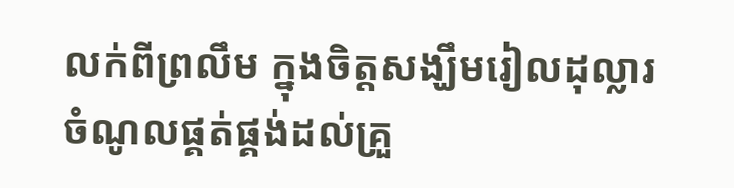លក់ពីព្រលឹម ក្នុងចិត្តសង្ឃឹមរៀលដុល្លារ
ចំណូលផ្គត់ផ្គង់ដល់គ្រួ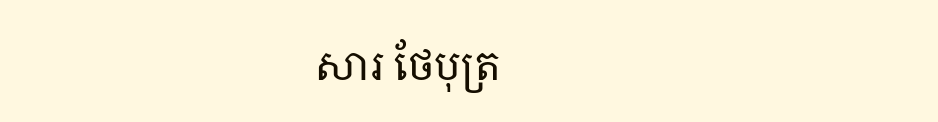សារ ថែបុត្រ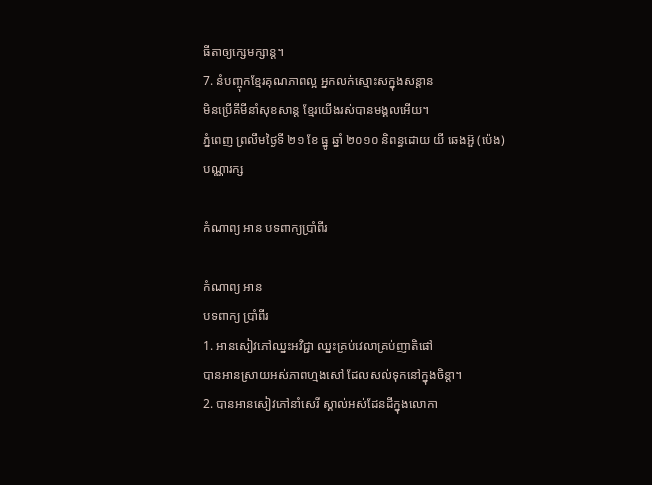ធីតាឲ្យក្សេមក្សាន្ត។
7. នំបញ្ចុកខ្មែរគុណភាពល្អ អ្នកលក់ស្មោះសក្នុងសន្តាន
មិនប្រើគីមីនាំសុខសាន្ត ខ្មែរយើងរស់បានមង្គលអើយ។
ភ្នំពេញ ព្រលឹមថ្ងៃទី ២១ ខែ ធ្នូ ឆ្នាំ ២០១០ និពន្ធដោយ យី ឆេងអ៊ួ (ប៉េង)
បណ្ណារក្ស

កំណាព្យ អាន បទពាក្យប្រាំពីរ

កំណាព្យ អាន
បទពាក្យ ប្រាំពីរ
1. អានសៀវភៅឈ្នះអវិជ្ជា ឈ្នះគ្រប់វេលាគ្រប់ញាតិផៅ
បានអានស្រាយអស់ភាពហ្មងសៅ ដែលសល់ទុកនៅក្នុងចិន្តា។
2. បានអានសៀវភៅនាំសេរី ស្គាល់អស់ដែនដីក្នុងលោកា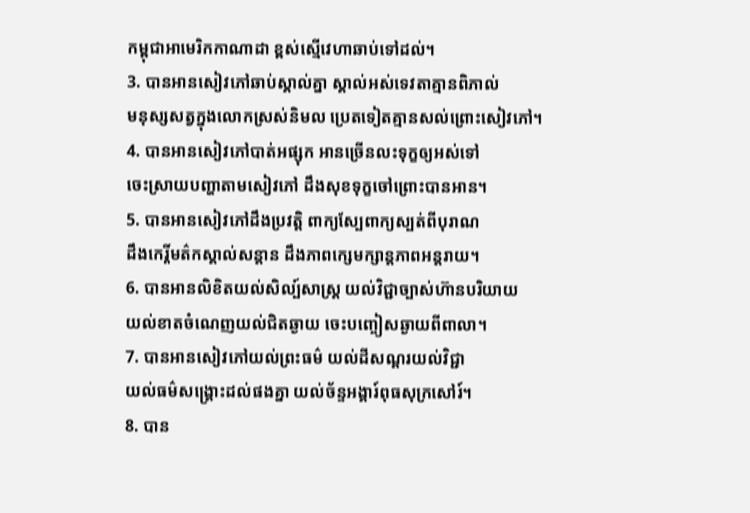កម្ពុជាអាមេរិកកាណាដា ខ្ពស់ស្មើវេហាឆាប់ទៅដល់។
3. បានអានសៀវភៅឆាប់ស្គាល់គ្នា ស្គាល់អស់ទេវតាគ្មានពិភាល់
មនុស្សសត្វក្នុងលោកស្រស់និមល ប្រេតទៀតគ្មានសល់ព្រោះសៀវភៅ។
4. បានអានសៀវភៅបាត់អផ្សុក អានច្រើនលះទុក្ខឲ្យអស់ទៅ
ចេះស្រាយបញ្ហាតាមសៀវភៅ ដឹងសុខទុក្ខចៅព្រោះបានអាន។
5. បានអានសៀវភៅដឹងប្រវត្តិ ពាក្យស្បែពាក្យស្បត់ពីបុរាណ
ដឹងកេរ្តិ៍មត៌កស្គាល់សន្តាន ដឹងភាពក្សេមក្សាន្តភាពអន្តរាយ។
6. បានអានលិខិតយល់សិល្ប៍សាស្ត្រ យល់វិជ្ជាច្បាស់ហ៊ានបរិយាយ
យល់ខាតចំណេញយល់ជិតឆ្ងាយ ចេះបញ្ចៀសឆ្ងាយពីពាលា។
7. បានអានសៀវភៅយល់ព្រះធម៌ យល់ដីសណ្តរយល់វិជ្ជា
យល់ធម៌សង្គ្រោះដល់ផងគ្នា យល់ច័ន្ទអង្គារ៍ពុធសុក្រសៅរ៍។
8. បាន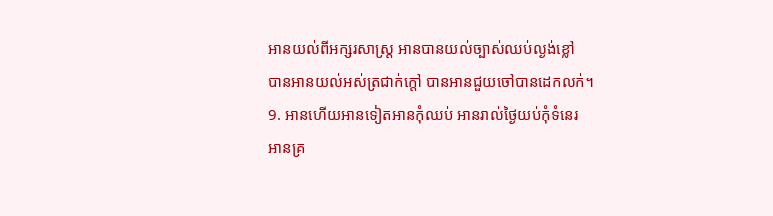អានយល់ពីអក្សរសាស្ត្រ អានបានយល់ច្បាស់ឈប់ល្ងង់ខ្លៅ
បានអានយល់អស់ត្រជាក់ក្តៅ បានអានជួយចៅបានដេកលក់។
9. អានហើយអានទៀតអានកុំឈប់ អានរាល់ថ្ងៃយប់កុំទំនេរ
អានគ្រ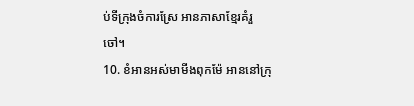ប់ទីក្រុងចំការស្រែ អានភាសាខ្មែរគំរួចៅ។
10. ខំអានអស់មាមីងពុកម៉ែ អាននៅក្រុ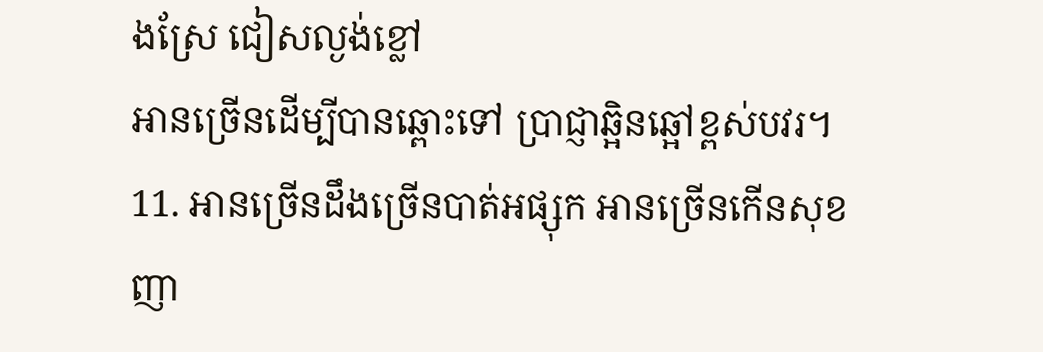ងស្រែ ជៀសល្ងង់ខ្លៅ
អានច្រើនដើម្បីបានឆ្ពោះទៅ ប្រាជ្ញាឆ្អិនឆ្អៅខ្ពស់បវរ។
11. អានច្រើនដឹងច្រើនបាត់អផ្សុក អានច្រើនកើនសុខញា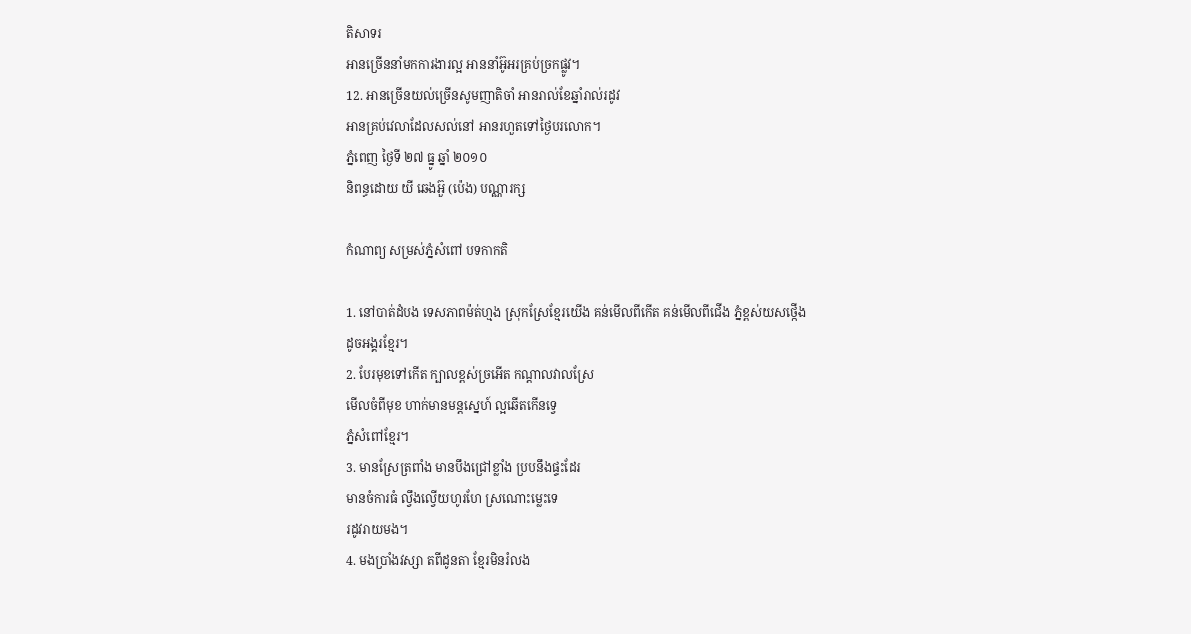តិសាទរ
អានច្រើននាំមកការងារល្អ អាននាំអ៊ូអរគ្រប់ច្រកផ្លូវ។
12. អានច្រើនយល់ច្រើនសូមញាតិចាំ អានរាល់ខែឆ្នាំរាល់រដូវ
អានគ្រប់វេលាដែលសល់នៅ អានរហួតទៅថ្ងៃបរលោក។
ភ្នំពេញ ថ្ងៃទី ២៧ ធ្នូ ឆ្នាំ ២០១០
និពន្ធដោយ យី ឆេងអ៊ួ (ប៉េង) បណ្ណារក្ស

កំណាព្យ សម្រស់ភ្នំសំពៅ បទកាកតិ

1. នៅបាត់ដំបង ទេសភាពម៉ត់ហ្មង ស្រុកស្រែខ្មែរយើង គន់មើលពីកើត គន់មើលពីជើង ភ្នំខ្ពស់យសថ្កើង
ដូចអង្គរខ្មែរ។
2. បែរមុខទៅកើត ក្បាលខ្ពស់ច្រអើត កណ្តាលវាលស្រែ
មើលចំពីមុខ ហាក់មានមន្តស្នេហ៍ ល្អឆើតកើនទ្វេ
ភ្នំសំពៅខ្មែរ។
3. មានស្រែត្រពាំង មានបឹងជ្រៅខ្លាំង ប្របនឹងផ្ទះដែរ
មានចំការធំ ល្វឹងល្វើយហូរហែ ស្រណោះម្លេះទេ
រដូវរាយមង។
4. មងប្រាំងវស្សា តពីដូនតា ខ្មែរមិនរំលង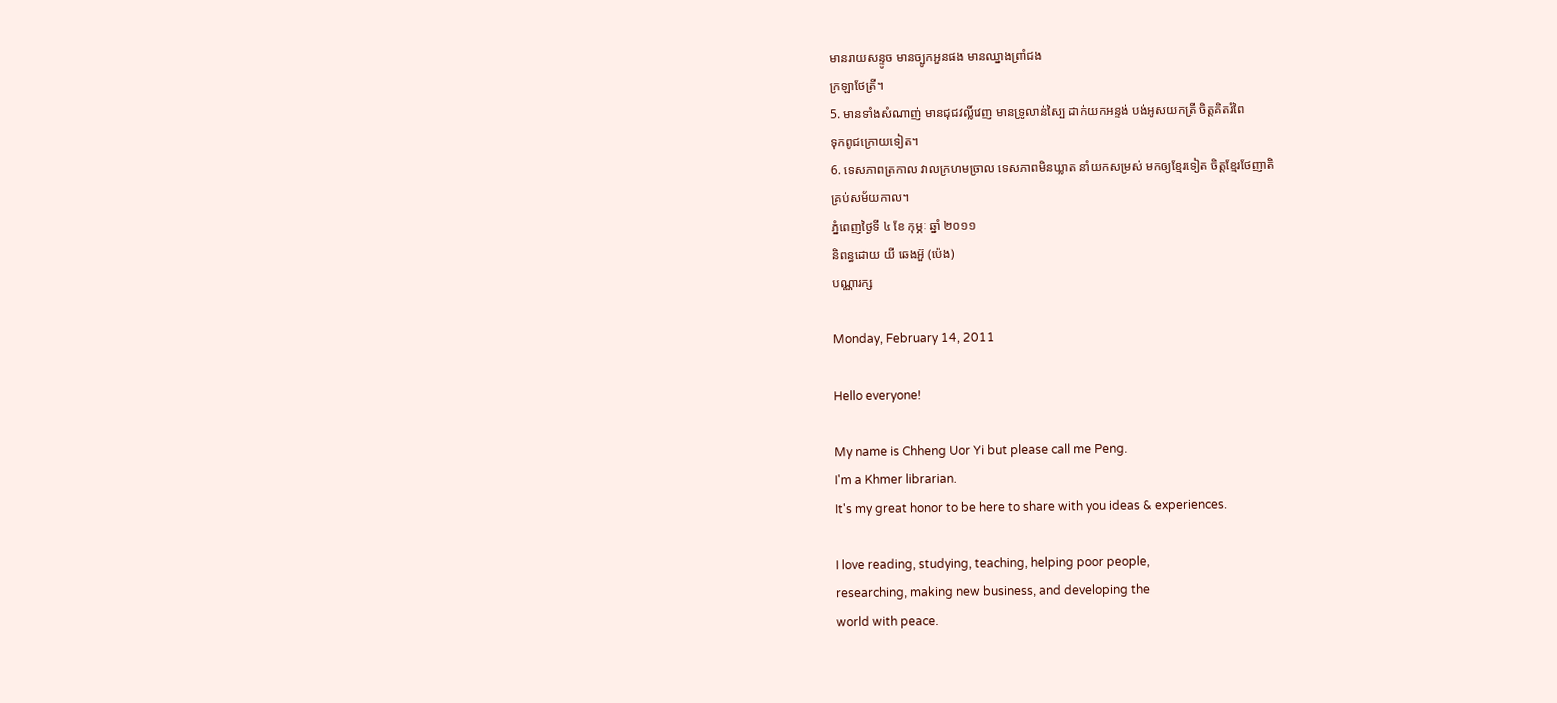មានរាយសន្ទូច មានច្បូកអួនផង មានឈ្នាងព្រាំជង
ក្រឡាថែត្រី។
5. មានទាំងសំណាញ់ មានជុជវល្លិ៍វេញ មានទ្រូលាន់ស្បៃ ដាក់យកអន្ទង់ បង់អូសយកត្រី ចិត្តគិតរំពៃ
ទុកពូជក្រោយទៀត។
6. ទេសភាពត្រកាល វាលក្រហមច្រាល ទេសភាពមិនឃ្លាត នាំយកសម្រស់ មកឲ្យខ្មែរទៀត ចិត្តខ្មែរថែញាតិ
គ្រប់សម័យកាល។
ភ្នំពេញថ្ងៃទី ៤ ខែ កុម្ភៈ ឆ្នាំ ២០១១
និពន្ធដោយ យី ឆេងអ៊ួ (ប៉េង)
បណ្ណារក្ស

Monday, February 14, 2011

Hello everyone!

My name is Chheng Uor Yi but please call me Peng.
I'm a Khmer librarian.
It's my great honor to be here to share with you ideas & experiences.

I love reading, studying, teaching, helping poor people,
researching, making new business, and developing the
world with peace.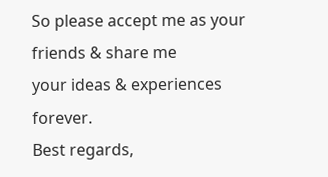So please accept me as your friends & share me
your ideas & experiences forever.
Best regards,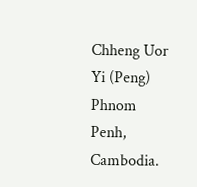Chheng Uor Yi (Peng)
Phnom Penh,
Cambodia.